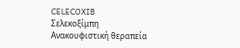CELECOXIB
Σελεκοξίμπη
Ανακουφιστική θεραπεία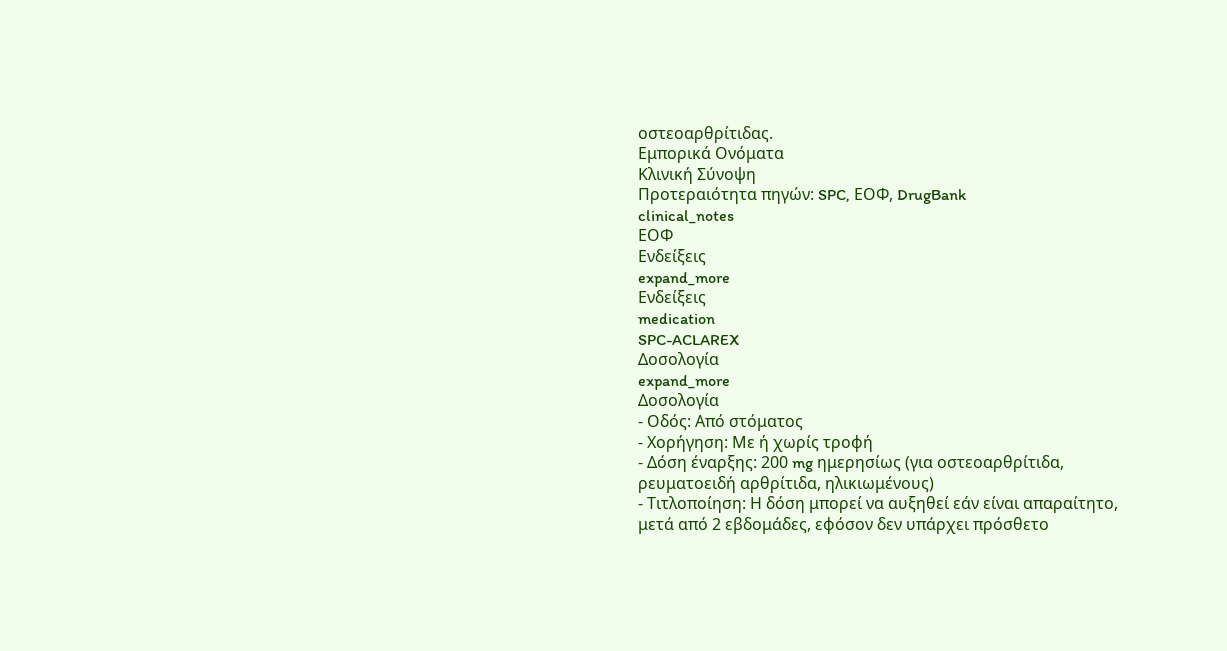οστεοαρθρίτιδας.
Εμπορικά Ονόματα
Κλινική Σύνοψη
Προτεραιότητα πηγών: SPC, ΕΟΦ, DrugBank
clinical_notes
ΕΟΦ
Ενδείξεις
expand_more
Ενδείξεις
medication
SPC-ACLAREX
Δοσολογία
expand_more
Δοσολογία
- Οδός: Από στόματος
- Χορήγηση: Με ή χωρίς τροφή
- Δόση έναρξης: 200 mg ημερησίως (για οστεοαρθρίτιδα, ρευματοειδή αρθρίτιδα, ηλικιωμένους)
- Τιτλοποίηση: Η δόση μπορεί να αυξηθεί εάν είναι απαραίτητο, μετά από 2 εβδομάδες, εφόσον δεν υπάρχει πρόσθετο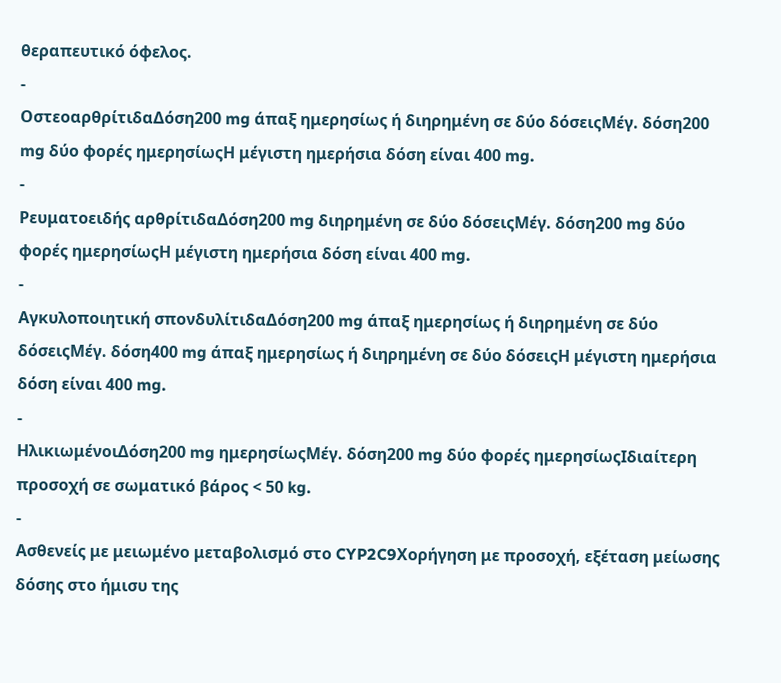θεραπευτικό όφελος.
-
ΟστεοαρθρίτιδαΔόση200 mg άπαξ ημερησίως ή διηρημένη σε δύο δόσειςΜέγ. δόση200 mg δύο φορές ημερησίωςΗ μέγιστη ημερήσια δόση είναι 400 mg.
-
Ρευματοειδής αρθρίτιδαΔόση200 mg διηρημένη σε δύο δόσειςΜέγ. δόση200 mg δύο φορές ημερησίωςΗ μέγιστη ημερήσια δόση είναι 400 mg.
-
Αγκυλοποιητική σπονδυλίτιδαΔόση200 mg άπαξ ημερησίως ή διηρημένη σε δύο δόσειςΜέγ. δόση400 mg άπαξ ημερησίως ή διηρημένη σε δύο δόσειςΗ μέγιστη ημερήσια δόση είναι 400 mg.
-
ΗλικιωμένοιΔόση200 mg ημερησίωςΜέγ. δόση200 mg δύο φορές ημερησίωςΙδιαίτερη προσοχή σε σωματικό βάρος < 50 kg.
-
Ασθενείς με μειωμένο μεταβολισμό στο CYP2C9Χορήγηση με προσοχή, εξέταση μείωσης δόσης στο ήμισυ της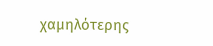χαμηλότερης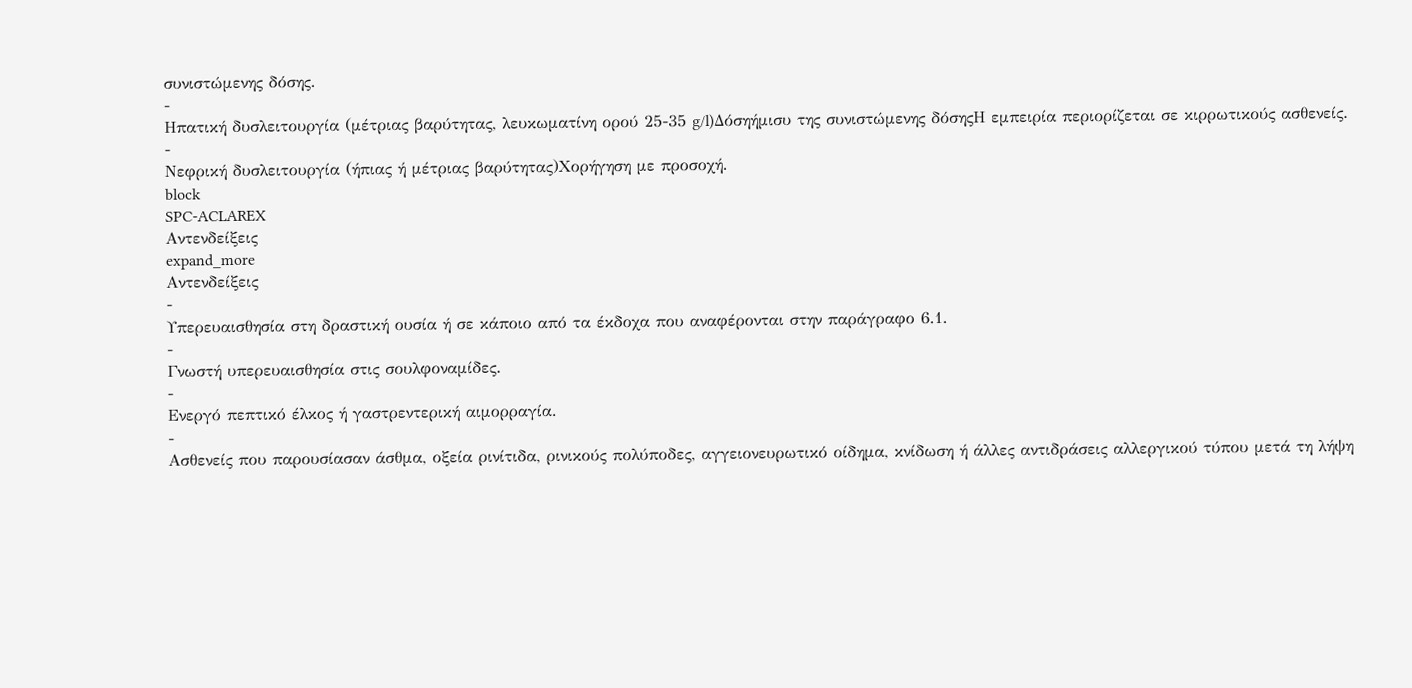συνιστώμενης δόσης.
-
Ηπατική δυσλειτουργία (μέτριας βαρύτητας, λευκωματίνη ορού 25-35 g/l)Δόσηήμισυ της συνιστώμενης δόσηςΗ εμπειρία περιορίζεται σε κιρρωτικούς ασθενείς.
-
Νεφρική δυσλειτουργία (ήπιας ή μέτριας βαρύτητας)Χορήγηση με προσοχή.
block
SPC-ACLAREX
Αντενδείξεις
expand_more
Αντενδείξεις
-
Υπερευαισθησία στη δραστική ουσία ή σε κάποιο από τα έκδοχα που αναφέρονται στην παράγραφο 6.1.
-
Γνωστή υπερευαισθησία στις σουλφοναμίδες.
-
Ενεργό πεπτικό έλκος ή γαστρεντερική αιμορραγία.
-
Ασθενείς που παρουσίασαν άσθμα, οξεία ρινίτιδα, ρινικούς πολύποδες, αγγειονευρωτικό οίδημα, κνίδωση ή άλλες αντιδράσεις αλλεργικού τύπου μετά τη λήψη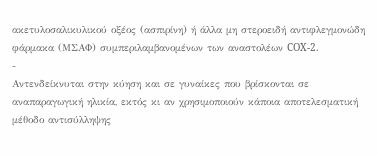ακετυλοσαλικυλικού οξέος (ασπιρίνη) ή άλλα μη στεροειδή αντιφλεγμονώδη φάρμακα (ΜΣΑΦ) συμπεριλαμβανομένων των αναστολέων COX-2.
-
Αντενδείκνυται στην κύηση και σε γυναίκες που βρίσκονται σε αναπαραγωγική ηλικία, εκτός κι αν χρησιμοποιούν κάποια αποτελεσματική μέθοδο αντισύλληψης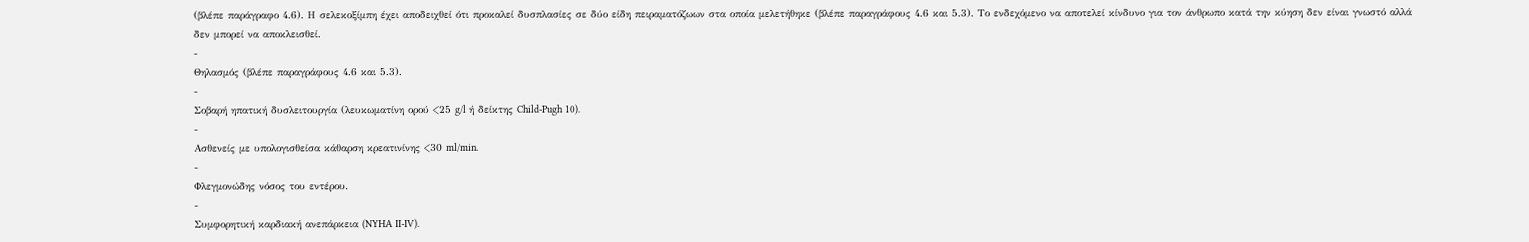(βλέπε παράγραφο 4.6). Η σελεκοξίμπη έχει αποδειχθεί ότι προκαλεί δυσπλασίες σε δύο είδη πειραματόζωων στα οποία μελετήθηκε (βλέπε παραγράφους 4.6 και 5.3). Το ενδεχόμενο να αποτελεί κίνδυνο για τον άνθρωπο κατά την κύηση δεν είναι γνωστό αλλά δεν μπορεί να αποκλεισθεί.
-
Θηλασμός (βλέπε παραγράφους 4.6 και 5.3).
-
Σοβαρή ηπατική δυσλειτουργία (λευκωματίνη ορού <25 g/l ή δείκτης Child-Pugh 10).
-
Ασθενείς με υπολογισθείσα κάθαρση κρεατινίνης <30 ml/min.
-
Φλεγμονώδης νόσος του εντέρου.
-
Συμφορητική καρδιακή ανεπάρκεια (NYHA II-IV).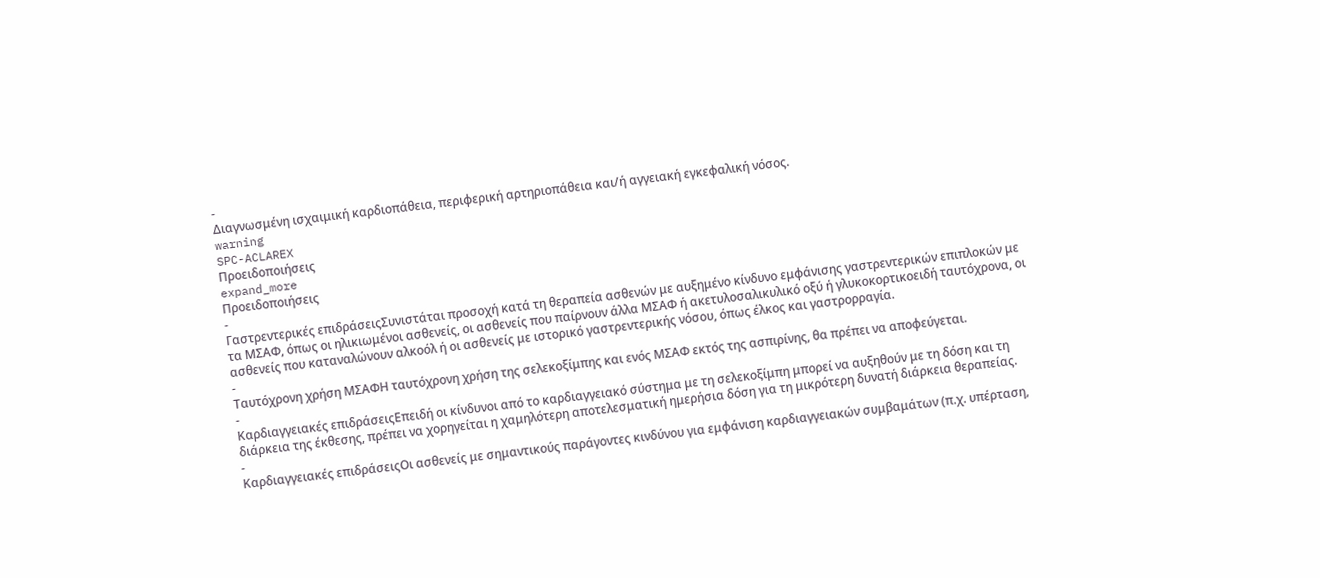-
Διαγνωσμένη ισχαιμική καρδιοπάθεια, περιφερική αρτηριοπάθεια και/ή αγγειακή εγκεφαλική νόσος.
warning
SPC-ACLAREX
Προειδοποιήσεις
expand_more
Προειδοποιήσεις
-
Γαστρεντερικές επιδράσειςΣυνιστάται προσοχή κατά τη θεραπεία ασθενών με αυξημένο κίνδυνο εμφάνισης γαστρεντερικών επιπλοκών με τα ΜΣΑΦ, όπως οι ηλικιωμένοι ασθενείς, οι ασθενείς που παίρνουν άλλα ΜΣΑΦ ή ακετυλοσαλικυλικό οξύ ή γλυκοκορτικοειδή ταυτόχρονα, οι ασθενείς που καταναλώνουν αλκοόλ ή οι ασθενείς με ιστορικό γαστρεντερικής νόσου, όπως έλκος και γαστρορραγία.
-
Ταυτόχρονη χρήση ΜΣΑΦΗ ταυτόχρονη χρήση της σελεκοξίμπης και ενός ΜΣΑΦ εκτός της ασπιρίνης, θα πρέπει να αποφεύγεται.
-
Καρδιαγγειακές επιδράσειςΕπειδή οι κίνδυνοι από το καρδιαγγειακό σύστημα με τη σελεκοξίμπη μπορεί να αυξηθούν με τη δόση και τη διάρκεια της έκθεσης, πρέπει να χορηγείται η χαμηλότερη αποτελεσματική ημερήσια δόση για τη μικρότερη δυνατή διάρκεια θεραπείας.
-
Καρδιαγγειακές επιδράσειςΟι ασθενείς με σημαντικούς παράγοντες κινδύνου για εμφάνιση καρδιαγγειακών συμβαμάτων (π.χ. υπέρταση,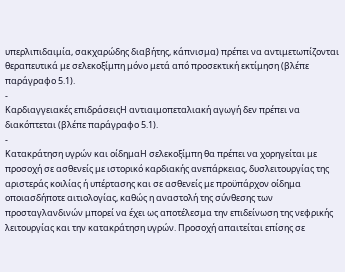υπερλιπιδαιμία, σακχαρώδης διαβήτης, κάπνισμα) πρέπει να αντιμετωπίζονται θεραπευτικά με σελεκοξίμπη μόνο μετά από προσεκτική εκτίμηση (βλέπε παράγραφο 5.1).
-
Καρδιαγγειακές επιδράσειςΗ αντιαιμοπεταλιακή αγωγή δεν πρέπει να διακόπτεται (βλέπε παράγραφο 5.1).
-
Κατακράτηση υγρών και οίδημαΗ σελεκοξίμπη θα πρέπει να χορηγείται με προσοχή σε ασθενείς με ιστορικό καρδιακής ανεπάρκειας, δυσλειτουργίας της αριστεράς κοιλίας ή υπέρτασης και σε ασθενείς με προϋπάρχον οίδημα οποιασδήποτε αιτιολογίας, καθώς η αναστολή της σύνθεσης των προσταγλανδινών μπορεί να έχει ως αποτέλεσμα την επιδείνωση της νεφρικής λειτουργίας και την κατακράτηση υγρών. Προσοχή απαιτείται επίσης σε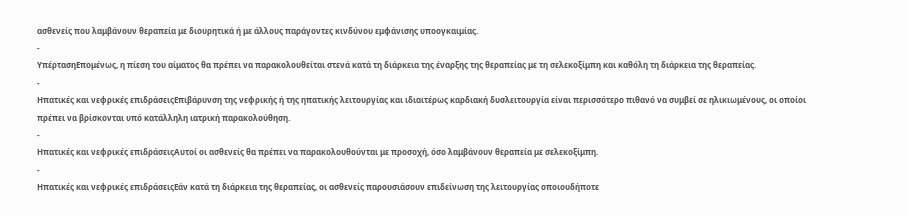ασθενείς που λαμβάνουν θεραπεία με διουρητικά ή με άλλους παράγοντες κινδύνου εμφάνισης υποογκαιμίας.
-
ΥπέρτασηΕπομένως, η πίεση του αίματος θα πρέπει να παρακολουθείται στενά κατά τη διάρκεια της έναρξης της θεραπείας με τη σελεκοξίμπη και καθόλη τη διάρκεια της θεραπείας.
-
Ηπατικές και νεφρικές επιδράσειςΕπιβάρυνση της νεφρικής ή της ηπατικής λειτουργίας και ιδιαιτέρως καρδιακή δυσλειτουργία είναι περισσότερο πιθανό να συμβεί σε ηλικιωμένους, οι οποίοι πρέπει να βρίσκονται υπό κατάλληλη ιατρική παρακολούθηση.
-
Ηπατικές και νεφρικές επιδράσειςΑυτοί οι ασθενείς θα πρέπει να παρακολουθούνται με προσοχή, όσο λαμβάνουν θεραπεία με σελεκοξίμπη.
-
Ηπατικές και νεφρικές επιδράσειςΕάν κατά τη διάρκεια της θεραπείας, οι ασθενείς παρουσιάσουν επιδείνωση της λειτουργίας οποιουδήποτε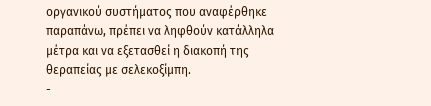οργανικού συστήματος που αναφέρθηκε παραπάνω, πρέπει να ληφθούν κατάλληλα μέτρα και να εξετασθεί η διακοπή της θεραπείας με σελεκοξίμπη.
-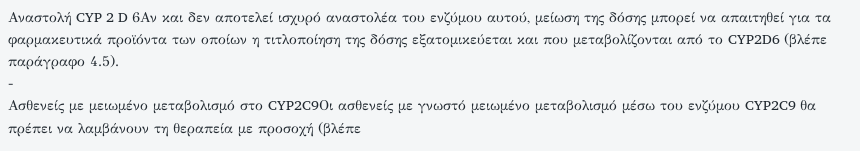Αναστολή CYP 2 D 6Αν και δεν αποτελεί ισχυρό αναστολέα του ενζύμου αυτού, μείωση της δόσης μπορεί να απαιτηθεί για τα φαρμακευτικά προϊόντα των οποίων η τιτλοποίηση της δόσης εξατομικεύεται και που μεταβολίζονται από το CYP2D6 (βλέπε παράγραφο 4.5).
-
Ασθενείς με μειωμένο μεταβολισμό στο CYP2C9Οι ασθενείς με γνωστό μειωμένο μεταβολισμό μέσω του ενζύμου CYP2C9 θα πρέπει να λαμβάνουν τη θεραπεία με προσοχή (βλέπε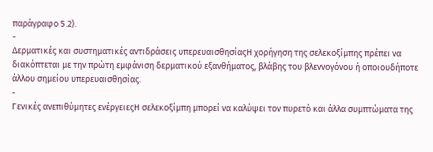παράγραφο 5.2).
-
Δερματικές και συστηματικές αντιδράσεις υπερευαισθησίαςΗ χορήγηση της σελεκοξίμπης πρέπει να διακόπτεται με την πρώτη εμφάνιση δερματικού εξανθήματος, βλάβης του βλεννογόνου ή οποιουδήποτε άλλου σημείου υπερευαισθησίας.
-
Γενικές ανεπιθύμητες ενέργειεςΗ σελεκοξίμπη μπορεί να καλύψει τον πυρετό και άλλα συμπτώματα της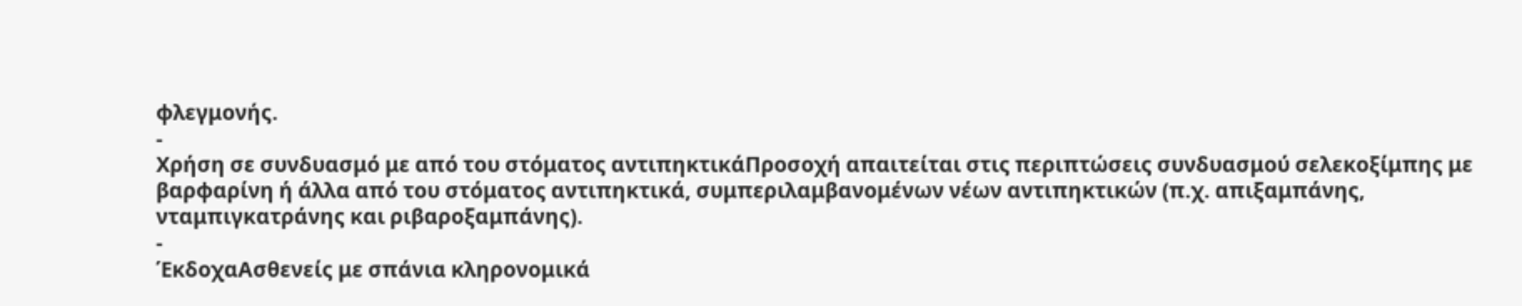φλεγμονής.
-
Χρήση σε συνδυασμό με από του στόματος αντιπηκτικάΠροσοχή απαιτείται στις περιπτώσεις συνδυασμού σελεκοξίμπης με βαρφαρίνη ή άλλα από του στόματος αντιπηκτικά, συμπεριλαμβανομένων νέων αντιπηκτικών (π.χ. απιξαμπάνης, νταμπιγκατράνης και ριβαροξαμπάνης).
-
ΈκδοχαΑσθενείς με σπάνια κληρονομικά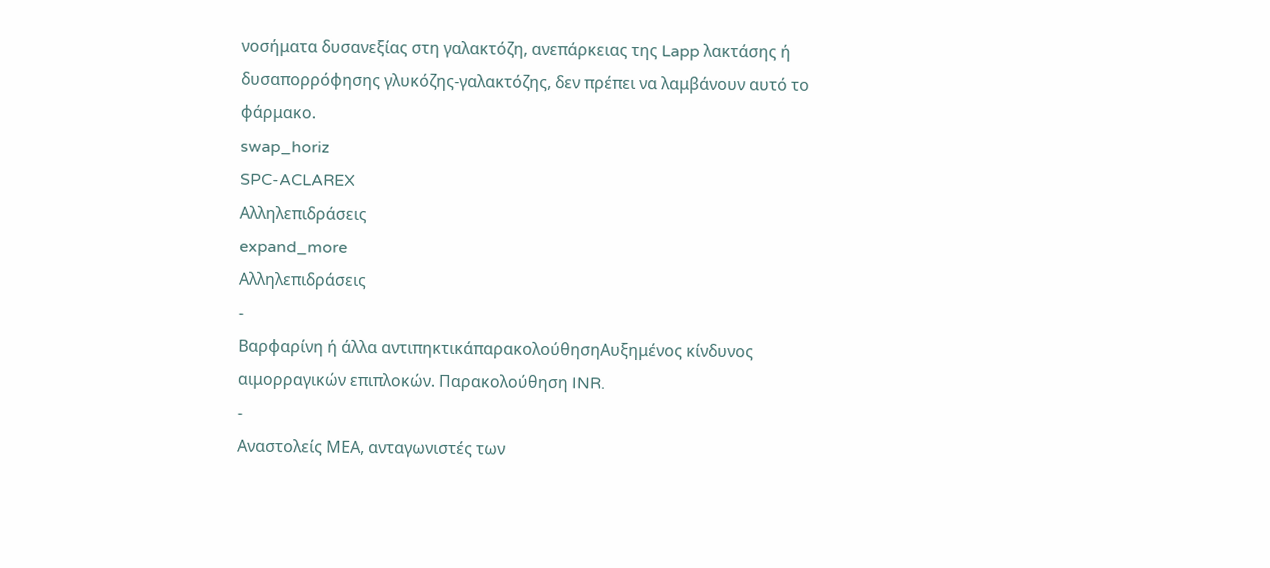νοσήματα δυσανεξίας στη γαλακτόζη, ανεπάρκειας της Lapp λακτάσης ή δυσαπορρόφησης γλυκόζης-γαλακτόζης, δεν πρέπει να λαμβάνουν αυτό το φάρμακο.
swap_horiz
SPC-ACLAREX
Αλληλεπιδράσεις
expand_more
Αλληλεπιδράσεις
-
Βαρφαρίνη ή άλλα αντιπηκτικάπαρακολούθησηΑυξημένος κίνδυνος αιμορραγικών επιπλοκών. Παρακολούθηση INR.
-
Αναστολείς ΜΕΑ, ανταγωνιστές των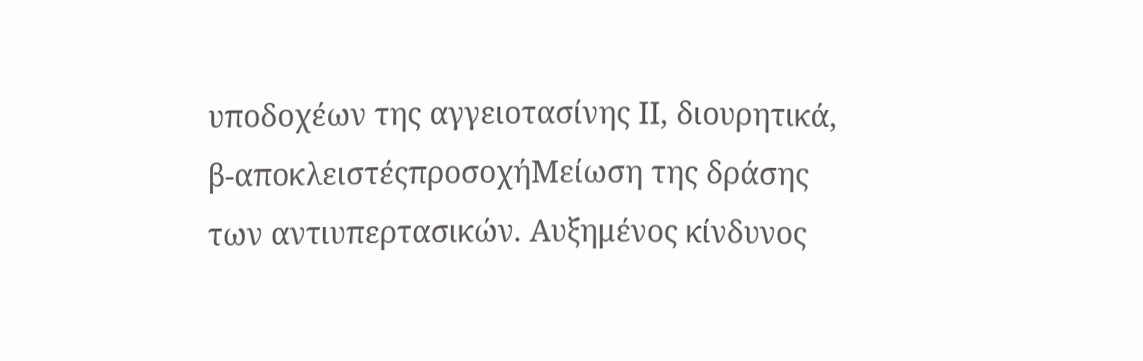υποδοχέων της αγγειοτασίνης ΙΙ, διουρητικά, β-αποκλειστέςπροσοχήΜείωση της δράσης των αντιυπερτασικών. Αυξημένος κίνδυνος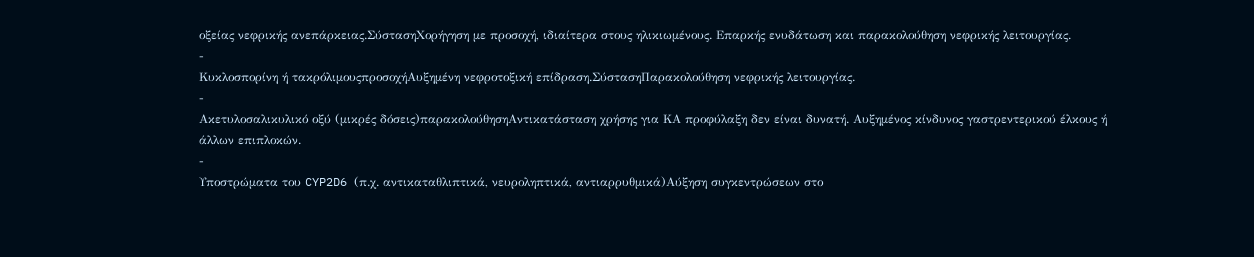οξείας νεφρικής ανεπάρκειας.ΣύστασηΧορήγηση με προσοχή, ιδιαίτερα στους ηλικιωμένους. Επαρκής ενυδάτωση και παρακολούθηση νεφρικής λειτουργίας.
-
Κυκλοσπορίνη ή τακρόλιμουςπροσοχήΑυξημένη νεφροτοξική επίδραση.ΣύστασηΠαρακολούθηση νεφρικής λειτουργίας.
-
Ακετυλοσαλικυλικό οξύ (μικρές δόσεις)παρακολούθησηΑντικατάσταση χρήσης για ΚΑ προφύλαξη δεν είναι δυνατή. Αυξημένος κίνδυνος γαστρεντερικού έλκους ή άλλων επιπλοκών.
-
Υποστρώματα του CYP2D6 (π.χ. αντικαταθλιπτικά, νευροληπτικά, αντιαρρυθμικά)Αύξηση συγκεντρώσεων στο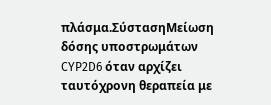πλάσμα.ΣύστασηΜείωση δόσης υποστρωμάτων CYP2D6 όταν αρχίζει ταυτόχρονη θεραπεία με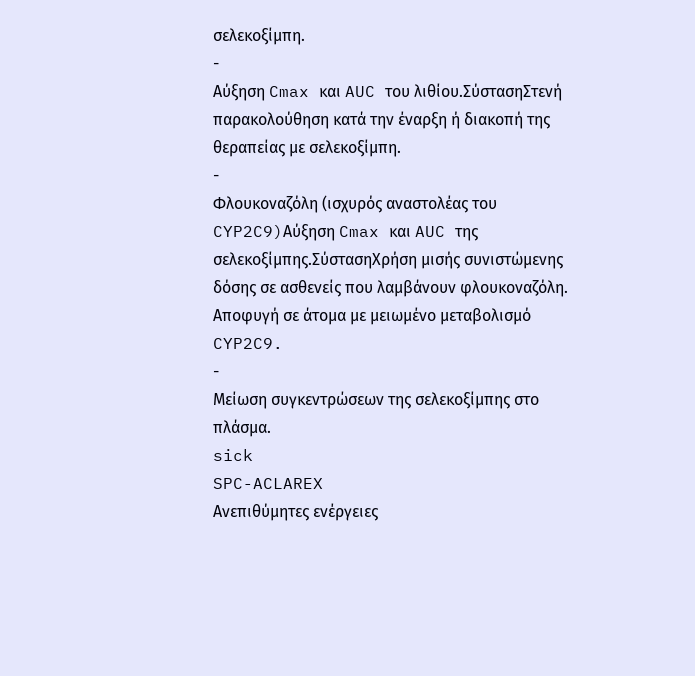σελεκοξίμπη.
-
Αύξηση Cmax και AUC του λιθίου.ΣύστασηΣτενή παρακολούθηση κατά την έναρξη ή διακοπή της θεραπείας με σελεκοξίμπη.
-
Φλουκοναζόλη (ισχυρός αναστολέας του CYP2C9)Αύξηση Cmax και AUC της σελεκοξίμπης.ΣύστασηΧρήση μισής συνιστώμενης δόσης σε ασθενείς που λαμβάνουν φλουκοναζόλη. Αποφυγή σε άτομα με μειωμένο μεταβολισμό CYP2C9.
-
Μείωση συγκεντρώσεων της σελεκοξίμπης στο πλάσμα.
sick
SPC-ACLAREX
Ανεπιθύμητες ενέργειες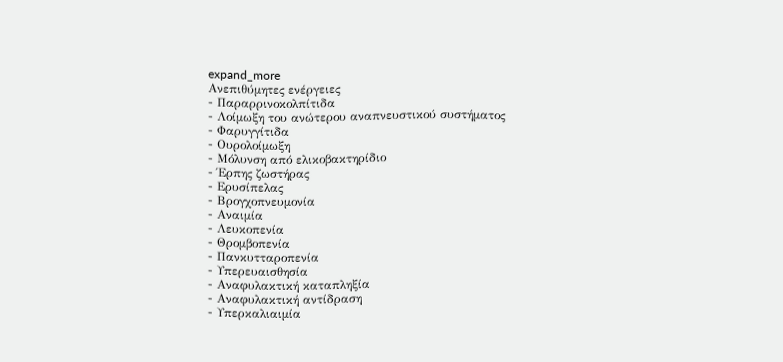expand_more
Ανεπιθύμητες ενέργειες
- Παραρρινοκολπίτιδα
- Λοίμωξη του ανώτερου αναπνευστικού συστήματος
- Φαρυγγίτιδα
- Ουρολοίμωξη
- Μόλυνση από ελικοβακτηρίδιο
- Έρπης ζωστήρας
- Ερυσίπελας
- Βρογχοπνευμονία
- Αναιμία
- Λευκοπενία
- Θρομβοπενία
- Πανκυτταροπενία
- Υπερευαισθησία
- Αναφυλακτική καταπληξία
- Αναφυλακτική αντίδραση
- Υπερκαλιαιμία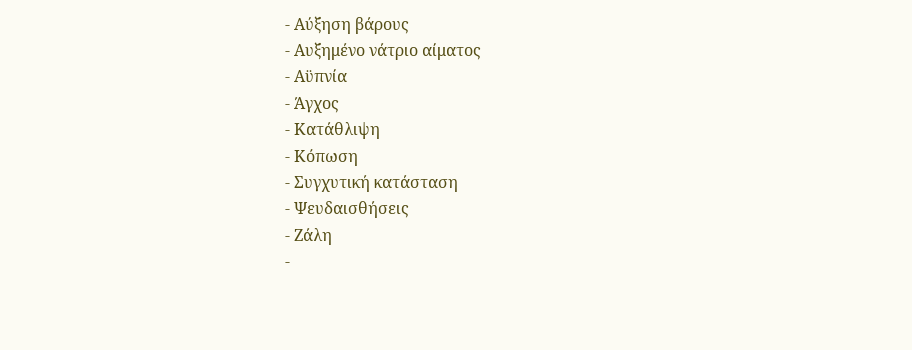- Αύξηση βάρους
- Αυξημένο νάτριο αίματος
- Αϋπνία
- Άγχος
- Κατάθλιψη
- Κόπωση
- Συγχυτική κατάσταση
- Ψευδαισθήσεις
- Ζάλη
-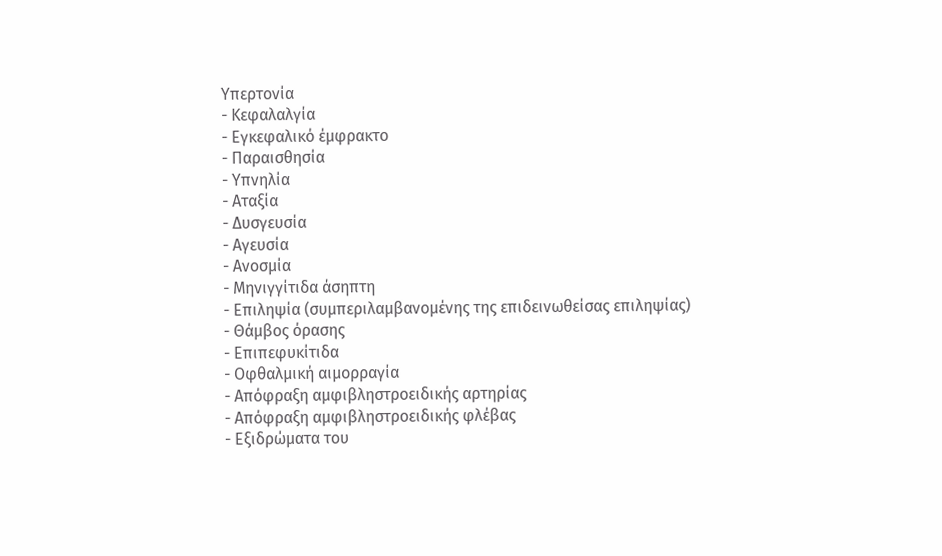Υπερτονία
- Κεφαλαλγία
- Εγκεφαλικό έμφρακτο
- Παραισθησία
- Υπνηλία
- Αταξία
- Δυσγευσία
- Αγευσία
- Ανοσμία
- Μηνιγγίτιδα άσηπτη
- Επιληψία (συμπεριλαμβανομένης της επιδεινωθείσας επιληψίας)
- Θάμβος όρασης
- Επιπεφυκίτιδα
- Οφθαλμική αιμορραγία
- Απόφραξη αμφιβληστροειδικής αρτηρίας
- Απόφραξη αμφιβληστροειδικής φλέβας
- Εξιδρώματα του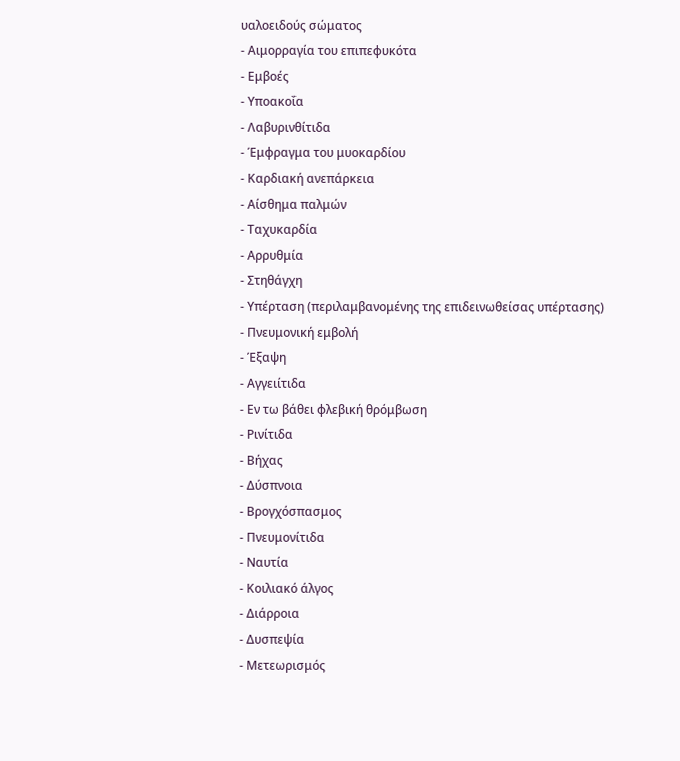υαλοειδούς σώματος
- Αιμορραγία του επιπεφυκότα
- Εμβοές
- Υποακοΐα
- Λαβυρινθίτιδα
- Έμφραγμα του μυοκαρδίου
- Καρδιακή ανεπάρκεια
- Αίσθημα παλμών
- Ταχυκαρδία
- Αρρυθμία
- Στηθάγχη
- Υπέρταση (περιλαμβανομένης της επιδεινωθείσας υπέρτασης)
- Πνευμονική εμβολή
- Έξαψη
- Αγγειίτιδα
- Εν τω βάθει φλεβική θρόμβωση
- Ρινίτιδα
- Βήχας
- Δύσπνοια
- Βρογχόσπασμος
- Πνευμονίτιδα
- Ναυτία
- Κοιλιακό άλγος
- Διάρροια
- Δυσπεψία
- Μετεωρισμός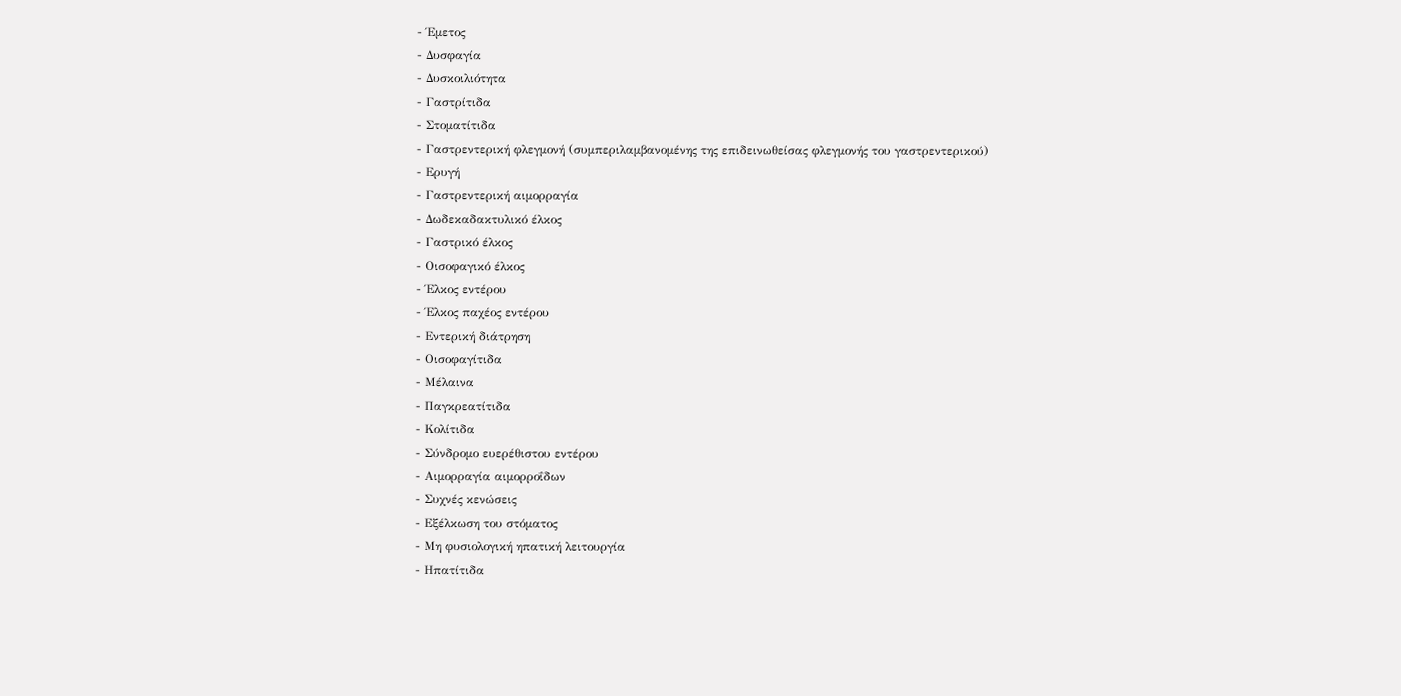- Έμετος
- Δυσφαγία
- Δυσκοιλιότητα
- Γαστρίτιδα
- Στοματίτιδα
- Γαστρεντερική φλεγμονή (συμπεριλαμβανομένης της επιδεινωθείσας φλεγμονής του γαστρεντερικού)
- Ερυγή
- Γαστρεντερική αιμορραγία
- Δωδεκαδακτυλικό έλκος
- Γαστρικό έλκος
- Οισοφαγικό έλκος
- Έλκος εντέρου
- Έλκος παχέος εντέρου
- Εντερική διάτρηση
- Οισοφαγίτιδα
- Μέλαινα
- Παγκρεατίτιδα
- Κολίτιδα
- Σύνδρομο ευερέθιστου εντέρου
- Αιμορραγία αιμορροΐδων
- Συχνές κενώσεις
- Εξέλκωση του στόματος
- Μη φυσιολογική ηπατική λειτουργία
- Ηπατίτιδα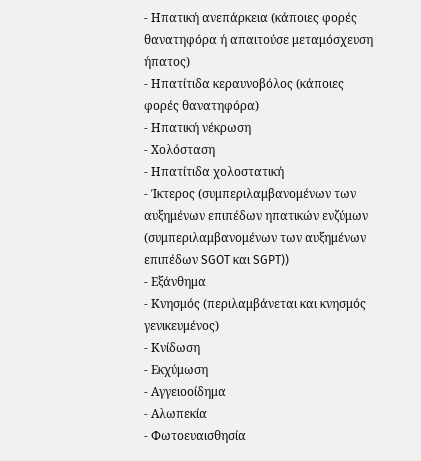- Ηπατική ανεπάρκεια (κάποιες φορές θανατηφόρα ή απαιτούσε μεταμόσχευση ήπατος)
- Ηπατίτιδα κεραυνοβόλος (κάποιες φορές θανατηφόρα)
- Ηπατική νέκρωση
- Χολόσταση
- Ηπατίτιδα χολοστατική
- Ίκτερος (συμπεριλαμβανομένων των αυξημένων επιπέδων ηπατικών ενζύμων (συμπεριλαμβανομένων των αυξημένων επιπέδων SGOT και SGPT))
- Εξάνθημα
- Κνησμός (περιλαμβάνεται και κνησμός γενικευμένος)
- Κνίδωση
- Εκχύμωση
- Αγγειοοίδημα
- Αλωπεκία
- Φωτοευαισθησία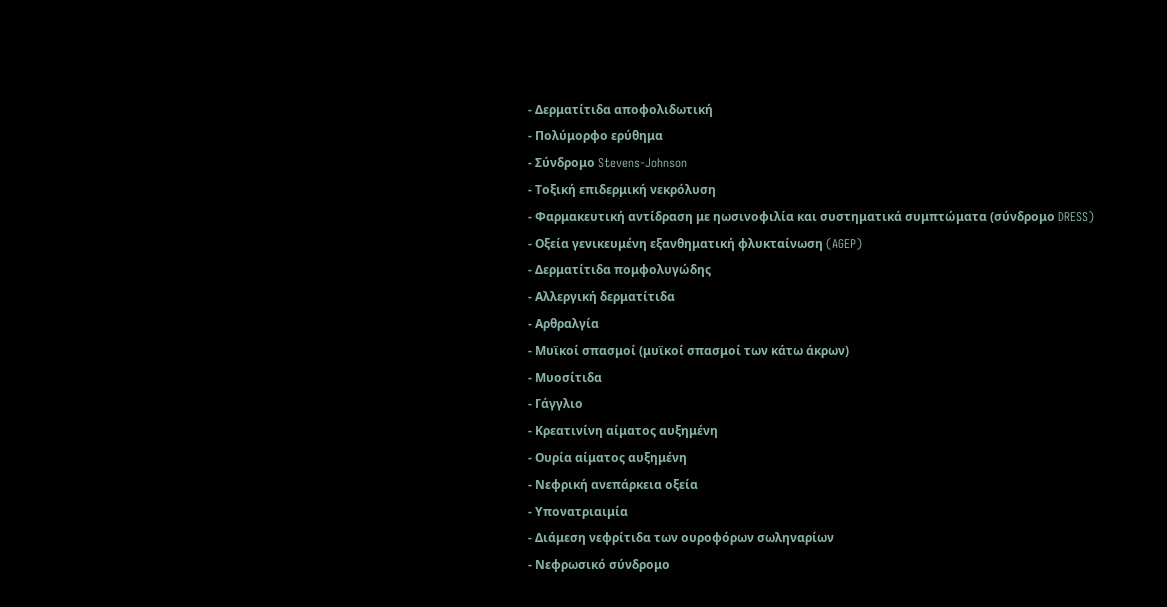- Δερματίτιδα αποφολιδωτική
- Πολύμορφο ερύθημα
- Σύνδρομο Stevens-Johnson
- Τοξική επιδερμική νεκρόλυση
- Φαρμακευτική αντίδραση με ηωσινοφιλία και συστηματικά συμπτώματα (σύνδρομο DRESS)
- Οξεία γενικευμένη εξανθηματική φλυκταίνωση (AGEP)
- Δερματίτιδα πομφολυγώδης
- Αλλεργική δερματίτιδα
- Αρθραλγία
- Μυϊκοί σπασμοί (μυϊκοί σπασμοί των κάτω άκρων)
- Μυοσίτιδα
- Γάγγλιο
- Κρεατινίνη αίματος αυξημένη
- Ουρία αίματος αυξημένη
- Νεφρική ανεπάρκεια οξεία
- Υπονατριαιμία
- Διάμεση νεφρίτιδα των ουροφόρων σωληναρίων
- Νεφρωσικό σύνδρομο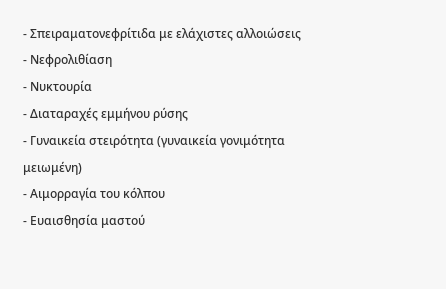- Σπειραματονεφρίτιδα με ελάχιστες αλλοιώσεις
- Νεφρολιθίαση
- Νυκτουρία
- Διαταραχές εμμήνου ρύσης
- Γυναικεία στειρότητα (γυναικεία γονιμότητα μειωμένη)
- Αιμορραγία του κόλπου
- Ευαισθησία μαστού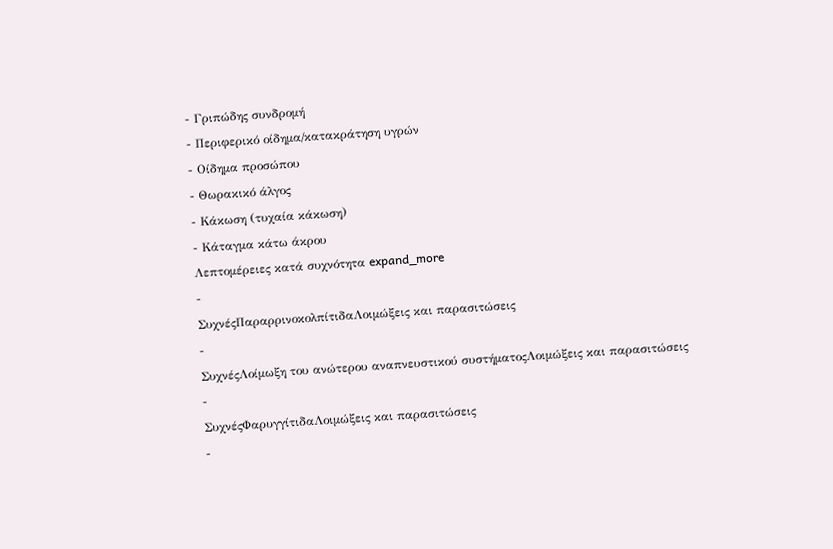- Γριπώδης συνδρομή
- Περιφερικό οίδημα/κατακράτηση υγρών
- Οίδημα προσώπου
- Θωρακικό άλγος
- Κάκωση (τυχαία κάκωση)
- Κάταγμα κάτω άκρου
Λεπτομέρειες κατά συχνότητα expand_more
-
ΣυχνέςΠαραρρινοκολπίτιδαΛοιμώξεις και παρασιτώσεις
-
ΣυχνέςΛοίμωξη του ανώτερου αναπνευστικού συστήματοςΛοιμώξεις και παρασιτώσεις
-
ΣυχνέςΦαρυγγίτιδαΛοιμώξεις και παρασιτώσεις
-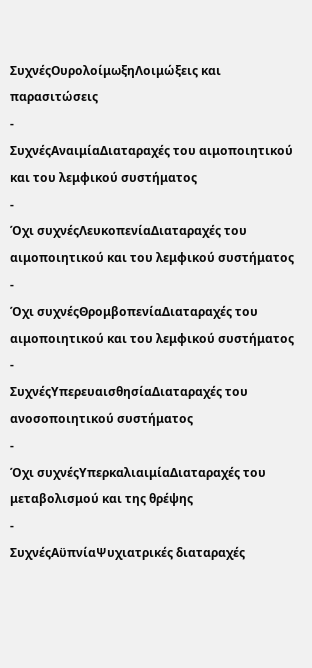ΣυχνέςΟυρολοίμωξηΛοιμώξεις και παρασιτώσεις
-
ΣυχνέςΑναιμίαΔιαταραχές του αιμοποιητικού και του λεμφικού συστήματος
-
Όχι συχνέςΛευκοπενίαΔιαταραχές του αιμοποιητικού και του λεμφικού συστήματος
-
Όχι συχνέςΘρομβοπενίαΔιαταραχές του αιμοποιητικού και του λεμφικού συστήματος
-
ΣυχνέςΥπερευαισθησίαΔιαταραχές του ανοσοποιητικού συστήματος
-
Όχι συχνέςΥπερκαλιαιμίαΔιαταραχές του μεταβολισμού και της θρέψης
-
ΣυχνέςΑϋπνίαΨυχιατρικές διαταραχές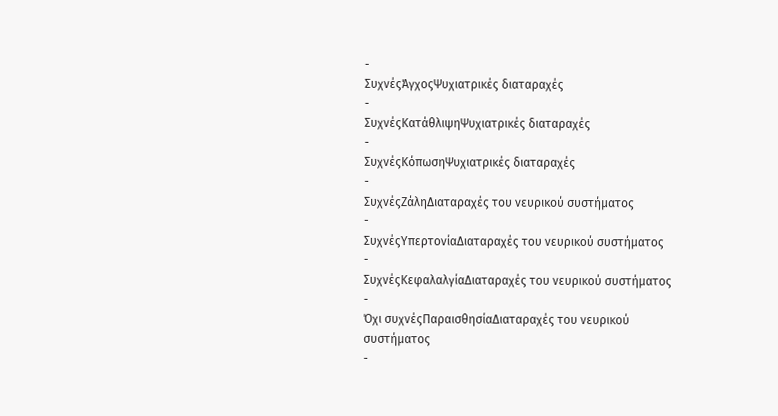-
ΣυχνέςΆγχοςΨυχιατρικές διαταραχές
-
ΣυχνέςΚατάθλιψηΨυχιατρικές διαταραχές
-
ΣυχνέςΚόπωσηΨυχιατρικές διαταραχές
-
ΣυχνέςΖάληΔιαταραχές του νευρικού συστήματος
-
ΣυχνέςΥπερτονίαΔιαταραχές του νευρικού συστήματος
-
ΣυχνέςΚεφαλαλγίαΔιαταραχές του νευρικού συστήματος
-
Όχι συχνέςΠαραισθησίαΔιαταραχές του νευρικού συστήματος
-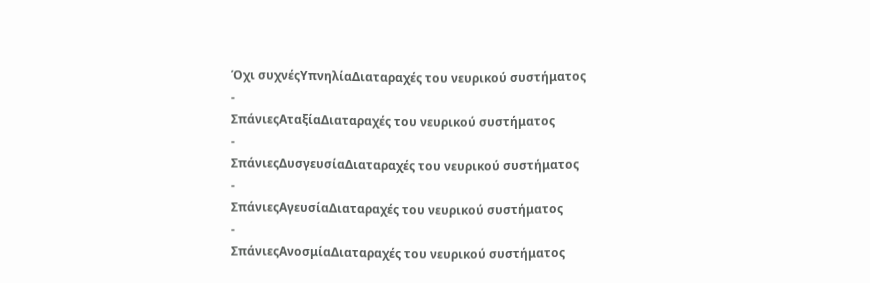Όχι συχνέςΥπνηλίαΔιαταραχές του νευρικού συστήματος
-
ΣπάνιεςΑταξίαΔιαταραχές του νευρικού συστήματος
-
ΣπάνιεςΔυσγευσίαΔιαταραχές του νευρικού συστήματος
-
ΣπάνιεςΑγευσίαΔιαταραχές του νευρικού συστήματος
-
ΣπάνιεςΑνοσμίαΔιαταραχές του νευρικού συστήματος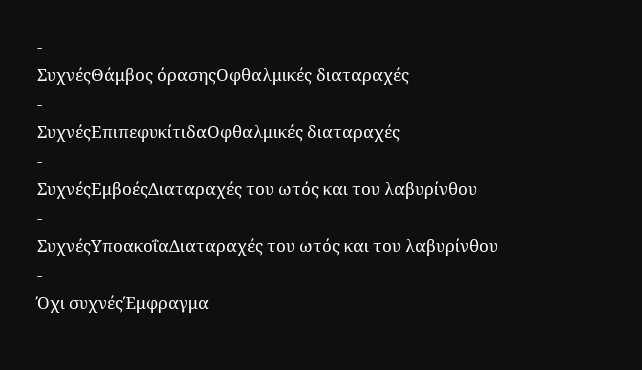-
ΣυχνέςΘάμβος όρασηςΟφθαλμικές διαταραχές
-
ΣυχνέςΕπιπεφυκίτιδαΟφθαλμικές διαταραχές
-
ΣυχνέςΕμβοέςΔιαταραχές του ωτός και του λαβυρίνθου
-
ΣυχνέςΥποακοΐαΔιαταραχές του ωτός και του λαβυρίνθου
-
Όχι συχνέςΈμφραγμα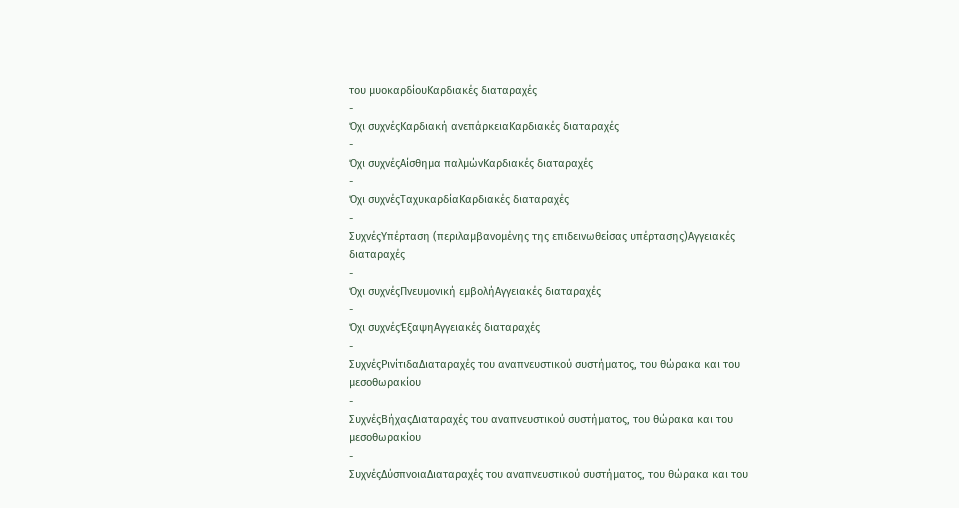του μυοκαρδίουΚαρδιακές διαταραχές
-
Όχι συχνέςΚαρδιακή ανεπάρκειαΚαρδιακές διαταραχές
-
Όχι συχνέςΑίσθημα παλμώνΚαρδιακές διαταραχές
-
Όχι συχνέςΤαχυκαρδίαΚαρδιακές διαταραχές
-
ΣυχνέςΥπέρταση (περιλαμβανομένης της επιδεινωθείσας υπέρτασης)Αγγειακές διαταραχές
-
Όχι συχνέςΠνευμονική εμβολήΑγγειακές διαταραχές
-
Όχι συχνέςΈξαψηΑγγειακές διαταραχές
-
ΣυχνέςΡινίτιδαΔιαταραχές του αναπνευστικού συστήματος, του θώρακα και του μεσοθωρακίου
-
ΣυχνέςΒήχαςΔιαταραχές του αναπνευστικού συστήματος, του θώρακα και του μεσοθωρακίου
-
ΣυχνέςΔύσπνοιαΔιαταραχές του αναπνευστικού συστήματος, του θώρακα και του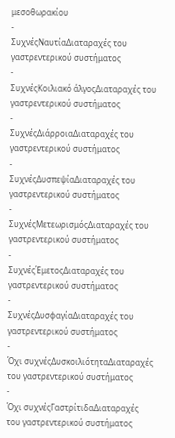μεσοθωρακίου
-
ΣυχνέςΝαυτίαΔιαταραχές του γαστρεντερικού συστήματος
-
ΣυχνέςΚοιλιακό άλγοςΔιαταραχές του γαστρεντερικού συστήματος
-
ΣυχνέςΔιάρροιαΔιαταραχές του γαστρεντερικού συστήματος
-
ΣυχνέςΔυσπεψίαΔιαταραχές του γαστρεντερικού συστήματος
-
ΣυχνέςΜετεωρισμόςΔιαταραχές του γαστρεντερικού συστήματος
-
ΣυχνέςΈμετοςΔιαταραχές του γαστρεντερικού συστήματος
-
ΣυχνέςΔυσφαγίαΔιαταραχές του γαστρεντερικού συστήματος
-
Όχι συχνέςΔυσκοιλιότηταΔιαταραχές του γαστρεντερικού συστήματος
-
Όχι συχνέςΓαστρίτιδαΔιαταραχές του γαστρεντερικού συστήματος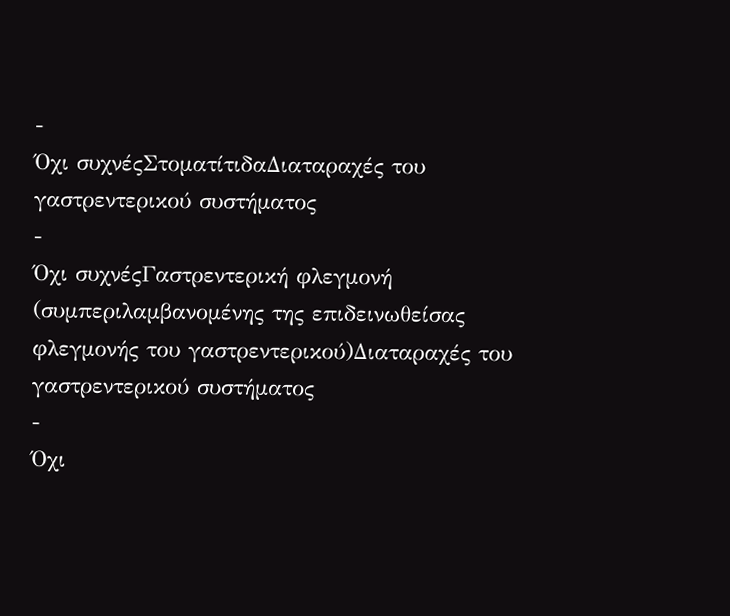-
Όχι συχνέςΣτοματίτιδαΔιαταραχές του γαστρεντερικού συστήματος
-
Όχι συχνέςΓαστρεντερική φλεγμονή (συμπεριλαμβανομένης της επιδεινωθείσας φλεγμονής του γαστρεντερικού)Διαταραχές του γαστρεντερικού συστήματος
-
Όχι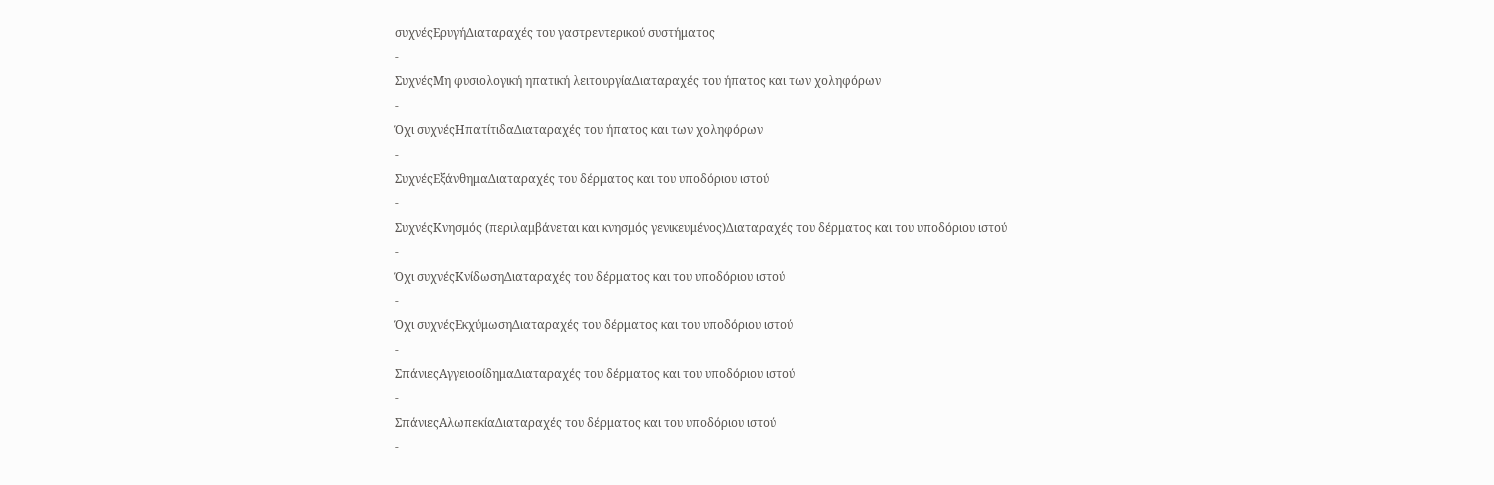συχνέςΕρυγήΔιαταραχές του γαστρεντερικού συστήματος
-
ΣυχνέςΜη φυσιολογική ηπατική λειτουργίαΔιαταραχές του ήπατος και των χοληφόρων
-
Όχι συχνέςΗπατίτιδαΔιαταραχές του ήπατος και των χοληφόρων
-
ΣυχνέςΕξάνθημαΔιαταραχές του δέρματος και του υποδόριου ιστού
-
ΣυχνέςΚνησμός (περιλαμβάνεται και κνησμός γενικευμένος)Διαταραχές του δέρματος και του υποδόριου ιστού
-
Όχι συχνέςΚνίδωσηΔιαταραχές του δέρματος και του υποδόριου ιστού
-
Όχι συχνέςΕκχύμωσηΔιαταραχές του δέρματος και του υποδόριου ιστού
-
ΣπάνιεςΑγγειοοίδημαΔιαταραχές του δέρματος και του υποδόριου ιστού
-
ΣπάνιεςΑλωπεκίαΔιαταραχές του δέρματος και του υποδόριου ιστού
-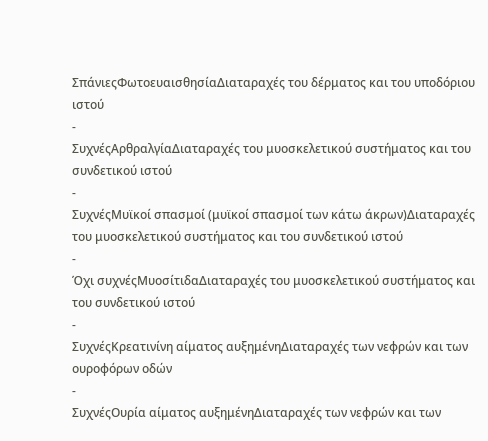ΣπάνιεςΦωτοευαισθησίαΔιαταραχές του δέρματος και του υποδόριου ιστού
-
ΣυχνέςΑρθραλγίαΔιαταραχές του μυοσκελετικού συστήματος και του συνδετικού ιστού
-
ΣυχνέςΜυϊκοί σπασμοί (μυϊκοί σπασμοί των κάτω άκρων)Διαταραχές του μυοσκελετικού συστήματος και του συνδετικού ιστού
-
Όχι συχνέςΜυοσίτιδαΔιαταραχές του μυοσκελετικού συστήματος και του συνδετικού ιστού
-
ΣυχνέςΚρεατινίνη αίματος αυξημένηΔιαταραχές των νεφρών και των ουροφόρων οδών
-
ΣυχνέςΟυρία αίματος αυξημένηΔιαταραχές των νεφρών και των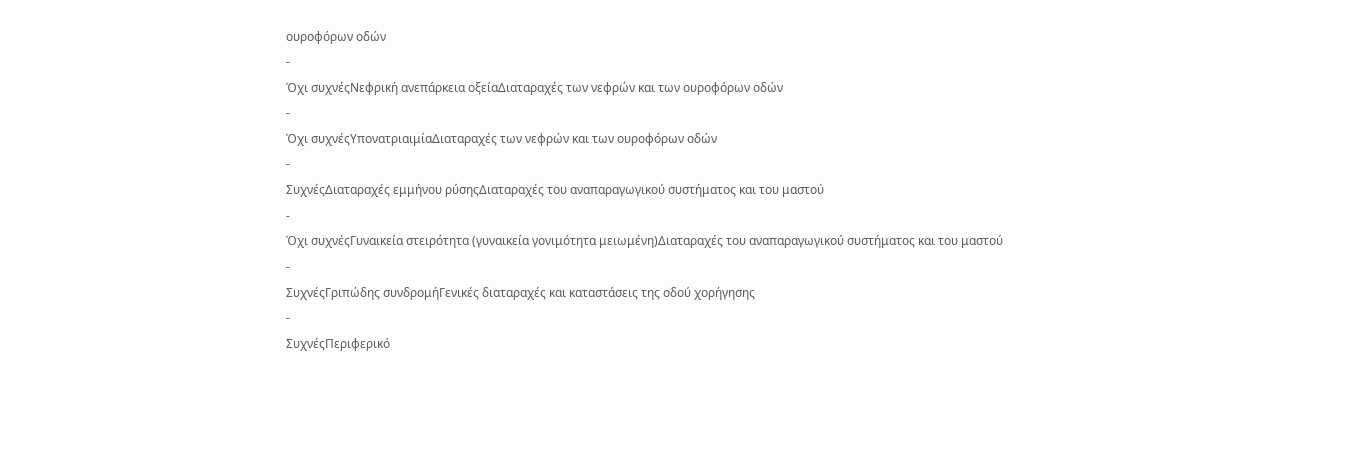ουροφόρων οδών
-
Όχι συχνέςΝεφρική ανεπάρκεια οξείαΔιαταραχές των νεφρών και των ουροφόρων οδών
-
Όχι συχνέςΥπονατριαιμίαΔιαταραχές των νεφρών και των ουροφόρων οδών
-
ΣυχνέςΔιαταραχές εμμήνου ρύσηςΔιαταραχές του αναπαραγωγικού συστήματος και του μαστού
-
Όχι συχνέςΓυναικεία στειρότητα (γυναικεία γονιμότητα μειωμένη)Διαταραχές του αναπαραγωγικού συστήματος και του μαστού
-
ΣυχνέςΓριπώδης συνδρομήΓενικές διαταραχές και καταστάσεις της οδού χορήγησης
-
ΣυχνέςΠεριφερικό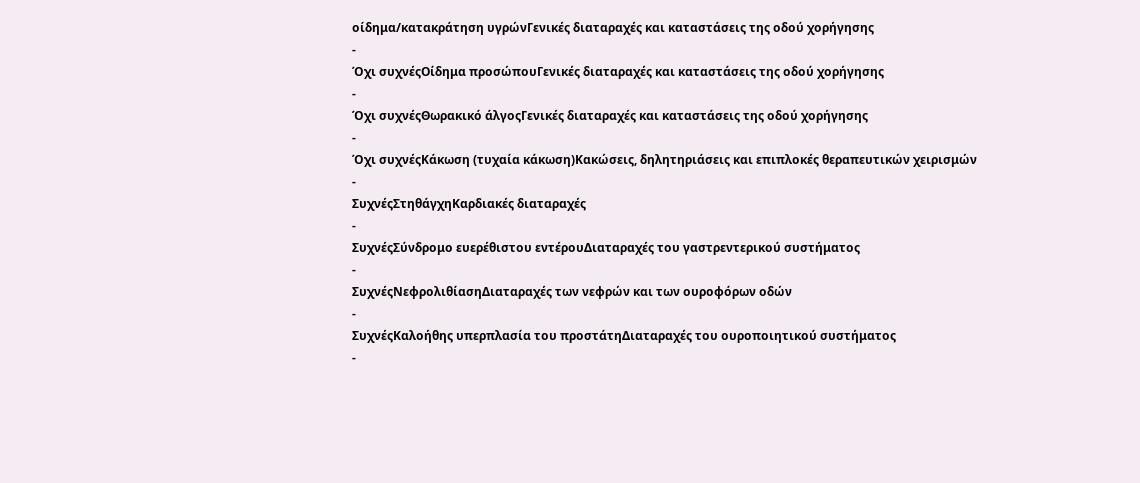οίδημα/κατακράτηση υγρώνΓενικές διαταραχές και καταστάσεις της οδού χορήγησης
-
Όχι συχνέςΟίδημα προσώπουΓενικές διαταραχές και καταστάσεις της οδού χορήγησης
-
Όχι συχνέςΘωρακικό άλγοςΓενικές διαταραχές και καταστάσεις της οδού χορήγησης
-
Όχι συχνέςΚάκωση (τυχαία κάκωση)Κακώσεις, δηλητηριάσεις και επιπλοκές θεραπευτικών χειρισμών
-
ΣυχνέςΣτηθάγχηΚαρδιακές διαταραχές
-
ΣυχνέςΣύνδρομο ευερέθιστου εντέρουΔιαταραχές του γαστρεντερικού συστήματος
-
ΣυχνέςΝεφρολιθίασηΔιαταραχές των νεφρών και των ουροφόρων οδών
-
ΣυχνέςΚαλοήθης υπερπλασία του προστάτηΔιαταραχές του ουροποιητικού συστήματος
-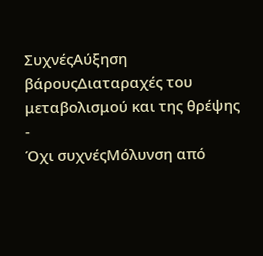ΣυχνέςΑύξηση βάρουςΔιαταραχές του μεταβολισμού και της θρέψης
-
Όχι συχνέςΜόλυνση από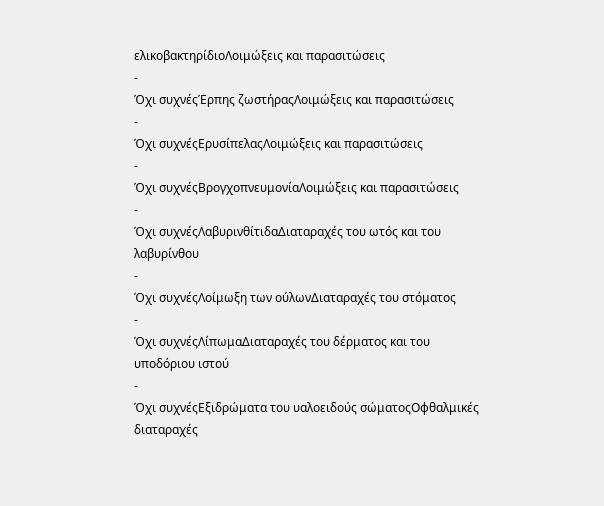ελικοβακτηρίδιοΛοιμώξεις και παρασιτώσεις
-
Όχι συχνέςΈρπης ζωστήραςΛοιμώξεις και παρασιτώσεις
-
Όχι συχνέςΕρυσίπελαςΛοιμώξεις και παρασιτώσεις
-
Όχι συχνέςΒρογχοπνευμονίαΛοιμώξεις και παρασιτώσεις
-
Όχι συχνέςΛαβυρινθίτιδαΔιαταραχές του ωτός και του λαβυρίνθου
-
Όχι συχνέςΛοίμωξη των ούλωνΔιαταραχές του στόματος
-
Όχι συχνέςΛίπωμαΔιαταραχές του δέρματος και του υποδόριου ιστού
-
Όχι συχνέςΕξιδρώματα του υαλοειδούς σώματοςΟφθαλμικές διαταραχές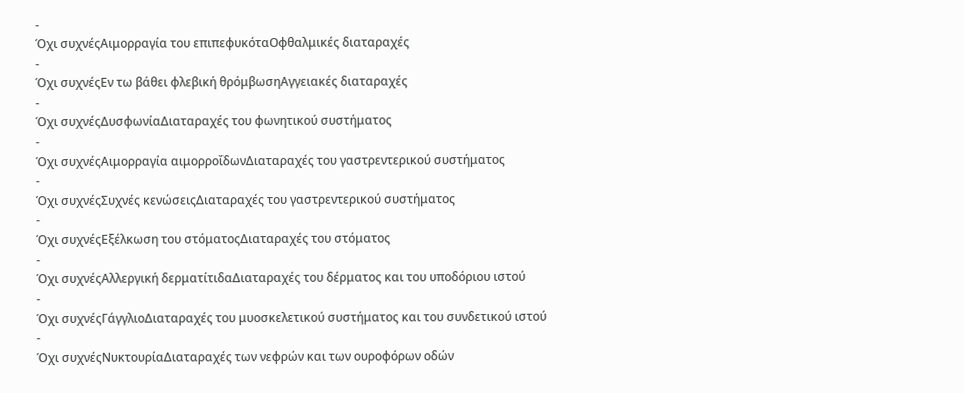-
Όχι συχνέςΑιμορραγία του επιπεφυκόταΟφθαλμικές διαταραχές
-
Όχι συχνέςΕν τω βάθει φλεβική θρόμβωσηΑγγειακές διαταραχές
-
Όχι συχνέςΔυσφωνίαΔιαταραχές του φωνητικού συστήματος
-
Όχι συχνέςΑιμορραγία αιμορροΐδωνΔιαταραχές του γαστρεντερικού συστήματος
-
Όχι συχνέςΣυχνές κενώσειςΔιαταραχές του γαστρεντερικού συστήματος
-
Όχι συχνέςΕξέλκωση του στόματοςΔιαταραχές του στόματος
-
Όχι συχνέςΑλλεργική δερματίτιδαΔιαταραχές του δέρματος και του υποδόριου ιστού
-
Όχι συχνέςΓάγγλιοΔιαταραχές του μυοσκελετικού συστήματος και του συνδετικού ιστού
-
Όχι συχνέςΝυκτουρίαΔιαταραχές των νεφρών και των ουροφόρων οδών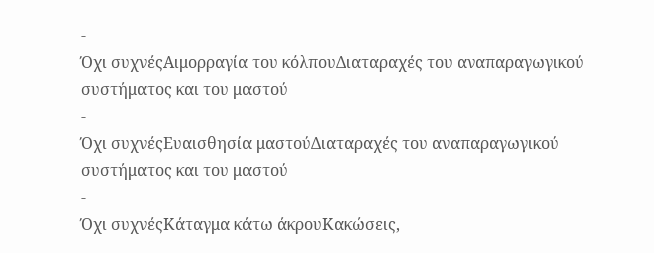-
Όχι συχνέςΑιμορραγία του κόλπουΔιαταραχές του αναπαραγωγικού συστήματος και του μαστού
-
Όχι συχνέςΕυαισθησία μαστούΔιαταραχές του αναπαραγωγικού συστήματος και του μαστού
-
Όχι συχνέςΚάταγμα κάτω άκρουΚακώσεις,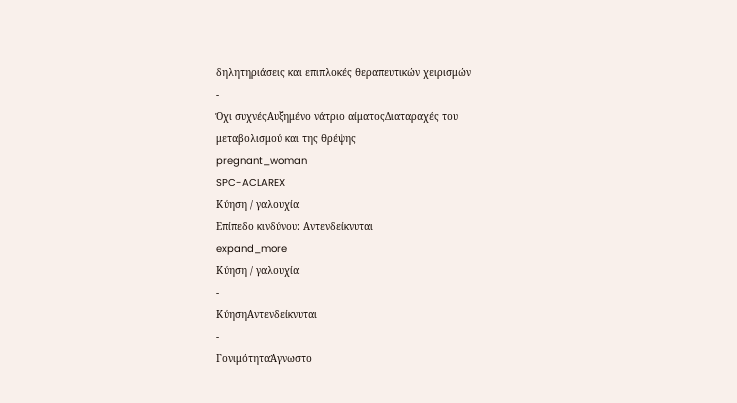δηλητηριάσεις και επιπλοκές θεραπευτικών χειρισμών
-
Όχι συχνέςΑυξημένο νάτριο αίματοςΔιαταραχές του μεταβολισμού και της θρέψης
pregnant_woman
SPC-ACLAREX
Κύηση / γαλουχία
Επίπεδο κινδύνου: Αντενδείκνυται
expand_more
Κύηση / γαλουχία
-
ΚύησηΑντενδείκνυται
-
ΓονιμότηταΆγνωστο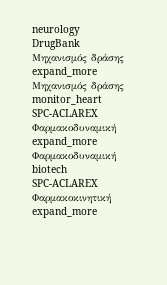neurology
DrugBank
Μηχανισμός δράσης
expand_more
Μηχανισμός δράσης
monitor_heart
SPC-ACLAREX
Φαρμακοδυναμική
expand_more
Φαρμακοδυναμική
biotech
SPC-ACLAREX
Φαρμακοκινητική
expand_more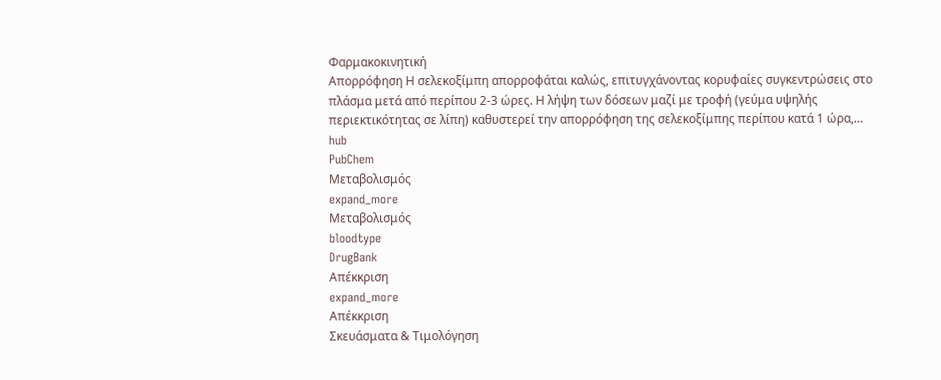Φαρμακοκινητική
Απορρόφηση Η σελεκοξίμπη απορροφάται καλώς, επιτυγχάνοντας κορυφαίες συγκεντρώσεις στο πλάσμα μετά από περίπου 2-3 ώρες. Η λήψη των δόσεων μαζί με τροφή (γεύμα υψηλής περιεκτικότητας σε λίπη) καθυστερεί την απορρόφηση της σελεκοξίμπης περίπου κατά 1 ώρα,…
hub
PubChem
Μεταβολισμός
expand_more
Μεταβολισμός
bloodtype
DrugBank
Απέκκριση
expand_more
Απέκκριση
Σκευάσματα & Τιμολόγηση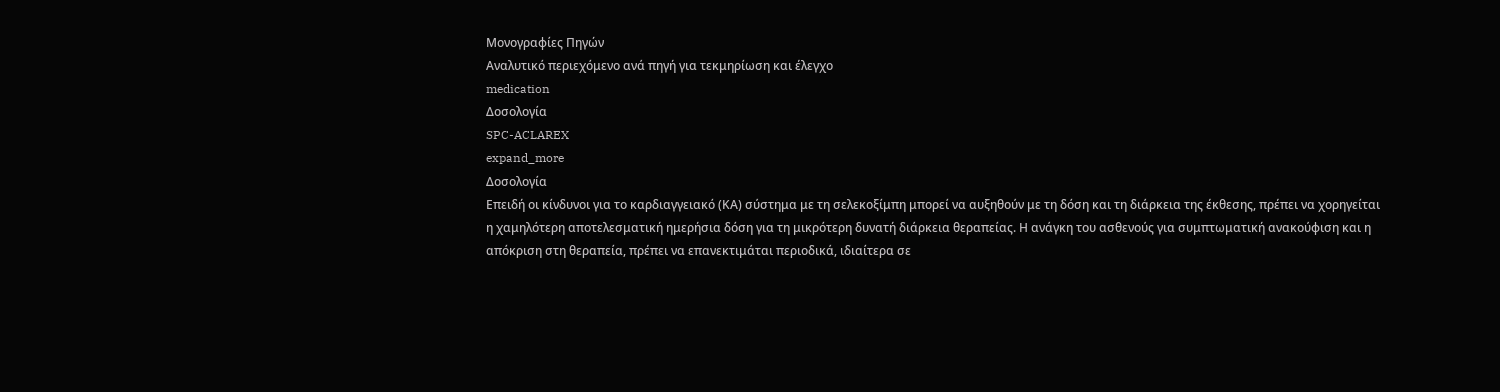Μονογραφίες Πηγών
Αναλυτικό περιεχόμενο ανά πηγή για τεκμηρίωση και έλεγχο
medication
Δοσολογία
SPC-ACLAREX
expand_more
Δοσολογία
Επειδή οι κίνδυνοι για το καρδιαγγειακό (ΚΑ) σύστημα με τη σελεκοξίμπη μπορεί να αυξηθούν με τη δόση και τη διάρκεια της έκθεσης, πρέπει να χορηγείται η χαμηλότερη αποτελεσματική ημερήσια δόση για τη μικρότερη δυνατή διάρκεια θεραπείας. Η ανάγκη του ασθενούς για συμπτωματική ανακούφιση και η απόκριση στη θεραπεία, πρέπει να επανεκτιμάται περιοδικά, ιδιαίτερα σε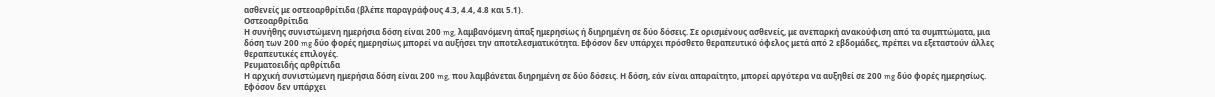ασθενείς με οστεοαρθρίτιδα (βλέπε παραγράφους 4.3, 4.4, 4.8 και 5.1).
Οστεοαρθρίτιδα
Η συνήθης συνιστώμενη ημερήσια δόση είναι 200 mg, λαμβανόμενη άπαξ ημερησίως ή διηρημένη σε δύο δόσεις. Σε ορισμένους ασθενείς, με ανεπαρκή ανακούφιση από τα συμπτώματα, μια δόση των 200 mg δύο φορές ημερησίως μπορεί να αυξήσει την αποτελεσματικότητα. Εφόσον δεν υπάρχει πρόσθετο θεραπευτικό όφελος μετά από 2 εβδομάδες, πρέπει να εξεταστούν άλλες θεραπευτικές επιλογές.
Ρευματοειδής αρθρίτιδα
Η αρχική συνιστώμενη ημερήσια δόση είναι 200 mg, που λαμβάνεται διηρημένη σε δύο δόσεις. Η δόση, εάν είναι απαραίτητο, μπορεί αργότερα να αυξηθεί σε 200 mg δύο φορές ημερησίως. Εφόσον δεν υπάρχει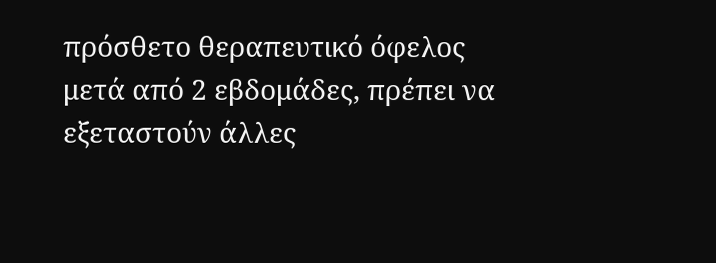πρόσθετο θεραπευτικό όφελος μετά από 2 εβδομάδες, πρέπει να εξεταστούν άλλες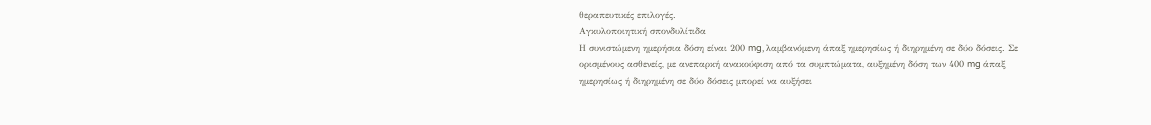θεραπευτικές επιλογές.
Αγκυλοποιητική σπονδυλίτιδα
Η συνιστώμενη ημερήσια δόση είναι 200 mg, λαμβανόμενη άπαξ ημερησίως ή διηρημένη σε δύο δόσεις. Σε ορισμένους ασθενείς, με ανεπαρκή ανακούφιση από τα συμπτώματα, αυξημένη δόση των 400 mg άπαξ ημερησίως ή διηρημένη σε δύο δόσεις μπορεί να αυξήσει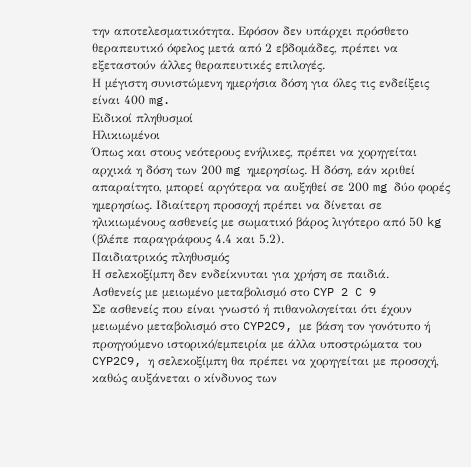την αποτελεσματικότητα. Εφόσον δεν υπάρχει πρόσθετο θεραπευτικό όφελος μετά από 2 εβδομάδες, πρέπει να εξεταστούν άλλες θεραπευτικές επιλογές.
Η μέγιστη συνιστώμενη ημερήσια δόση για όλες τις ενδείξεις είναι 400 mg.
Ειδικοί πληθυσμοί
Ηλικιωμένοι
Όπως και στους νεότερους ενήλικες, πρέπει να χορηγείται αρχικά η δόση των 200 mg ημερησίως. Η δόση, εάν κριθεί απαραίτητο, μπορεί αργότερα να αυξηθεί σε 200 mg δύο φορές ημερησίως. Ιδιαίτερη προσοχή πρέπει να δίνεται σε ηλικιωμένους ασθενείς με σωματικό βάρος λιγότερο από 50 kg (βλέπε παραγράφους 4.4 και 5.2).
Παιδιατρικός πληθυσμός
Η σελεκοξίμπη δεν ενδείκνυται για χρήση σε παιδιά.
Ασθενείς με μειωμένο μεταβολισμό στο CYP 2 C 9
Σε ασθενείς που είναι γνωστό ή πιθανολογείται ότι έχουν μειωμένο μεταβολισμό στο CYP2C9, με βάση τον γονότυπο ή προηγούμενο ιστορικό/εμπειρία με άλλα υποστρώματα του CYP2C9, η σελεκοξίμπη θα πρέπει να χορηγείται με προσοχή, καθώς αυξάνεται ο κίνδυνος των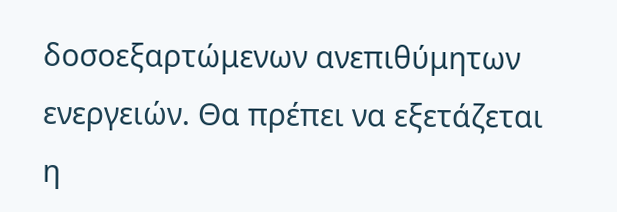δοσοεξαρτώμενων ανεπιθύμητων ενεργειών. Θα πρέπει να εξετάζεται η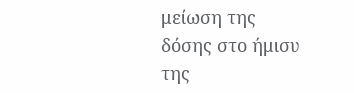μείωση της δόσης στο ήμισυ της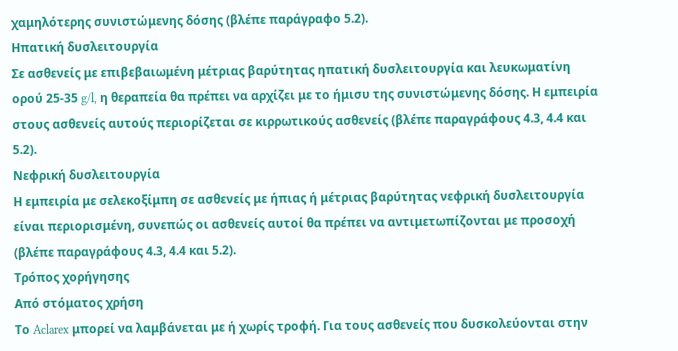χαμηλότερης συνιστώμενης δόσης (βλέπε παράγραφο 5.2).
Ηπατική δυσλειτουργία
Σε ασθενείς με επιβεβαιωμένη μέτριας βαρύτητας ηπατική δυσλειτουργία και λευκωματίνη ορού 25-35 g/l, η θεραπεία θα πρέπει να αρχίζει με το ήμισυ της συνιστώμενης δόσης. Η εμπειρία στους ασθενείς αυτούς περιορίζεται σε κιρρωτικούς ασθενείς (βλέπε παραγράφους 4.3, 4.4 και 5.2).
Νεφρική δυσλειτουργία
Η εμπειρία με σελεκοξίμπη σε ασθενείς με ήπιας ή μέτριας βαρύτητας νεφρική δυσλειτουργία είναι περιορισμένη, συνεπώς οι ασθενείς αυτοί θα πρέπει να αντιμετωπίζονται με προσοχή (βλέπε παραγράφους 4.3, 4.4 και 5.2).
Τρόπος χορήγησης
Από στόματος χρήση
Το Aclarex μπορεί να λαμβάνεται με ή χωρίς τροφή. Για τους ασθενείς που δυσκολεύονται στην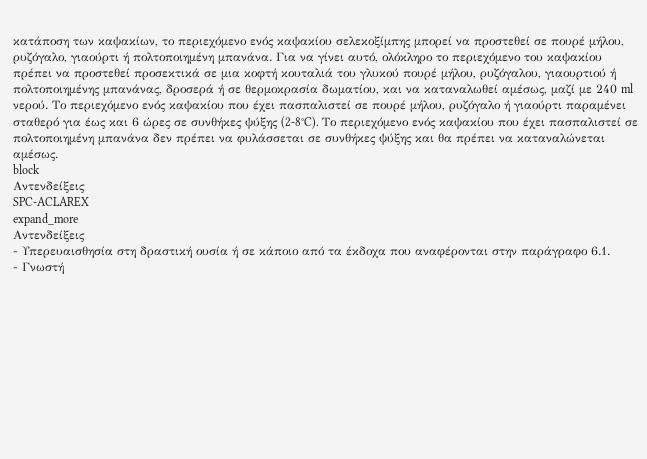κατάποση των καψακίων, το περιεχόμενο ενός καψακίου σελεκοξίμπης μπορεί να προστεθεί σε πουρέ μήλου, ρυζόγαλο, γιαούρτι ή πολτοποιημένη μπανάνα. Για να γίνει αυτό, ολόκληρο το περιεχόμενο του καψακίου πρέπει να προστεθεί προσεκτικά σε μια κοφτή κουταλιά του γλυκού πουρέ μήλου, ρυζόγαλου, γιαουρτιού ή πολτοποιημένης μπανάνας, δροσερά ή σε θερμοκρασία δωματίου, και να καταναλωθεί αμέσως, μαζί με 240 ml νερού. Το περιεχόμενο ενός καψακίου που έχει πασπαλιστεί σε πουρέ μήλου, ρυζόγαλο ή γιαούρτι παραμένει σταθερό για έως και 6 ώρες σε συνθήκες ψύξης (2-8°C). Το περιεχόμενο ενός καψακίου που έχει πασπαλιστεί σε πολτοποιημένη μπανάνα δεν πρέπει να φυλάσσεται σε συνθήκες ψύξης και θα πρέπει να καταναλώνεται αμέσως.
block
Αντενδείξεις
SPC-ACLAREX
expand_more
Αντενδείξεις
- Υπερευαισθησία στη δραστική ουσία ή σε κάποιο από τα έκδοχα που αναφέρονται στην παράγραφο 6.1.
- Γνωστή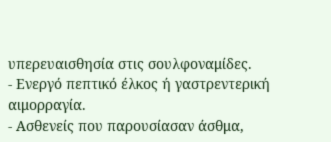υπερευαισθησία στις σουλφοναμίδες.
- Ενεργό πεπτικό έλκος ή γαστρεντερική αιμορραγία.
- Ασθενείς που παρουσίασαν άσθμα,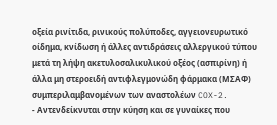οξεία ρινίτιδα, ρινικούς πολύποδες, αγγειονευρωτικό οίδημα, κνίδωση ή άλλες αντιδράσεις αλλεργικού τύπου μετά τη λήψη ακετυλοσαλικυλικού οξέος (ασπιρίνη) ή άλλα μη στεροειδή αντιφλεγμονώδη φάρμακα (ΜΣΑΦ) συμπεριλαμβανομένων των αναστολέων COX-2.
- Αντενδείκνυται στην κύηση και σε γυναίκες που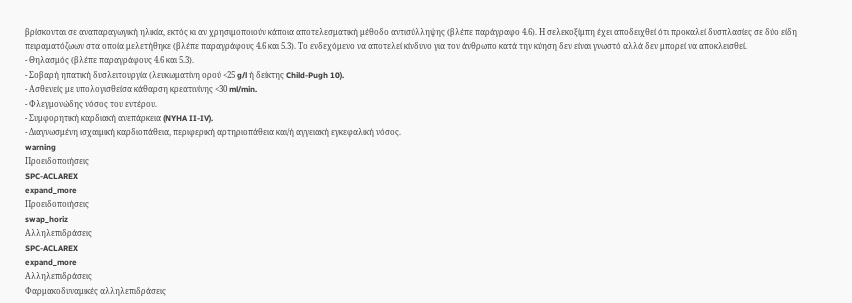βρίσκονται σε αναπαραγωγική ηλικία, εκτός κι αν χρησιμοποιούν κάποια αποτελεσματική μέθοδο αντισύλληψης (βλέπε παράγραφο 4.6). Η σελεκοξίμπη έχει αποδειχθεί ότι προκαλεί δυσπλασίες σε δύο είδη πειραματόζωων στα οποία μελετήθηκε (βλέπε παραγράφους 4.6 και 5.3). Το ενδεχόμενο να αποτελεί κίνδυνο για τον άνθρωπο κατά την κύηση δεν είναι γνωστό αλλά δεν μπορεί να αποκλεισθεί.
- Θηλασμός (βλέπε παραγράφους 4.6 και 5.3).
- Σοβαρή ηπατική δυσλειτουργία (λευκωματίνη ορού <25 g/l ή δείκτης Child-Pugh 10).
- Ασθενείς με υπολογισθείσα κάθαρση κρεατινίνης <30 ml/min.
- Φλεγμονώδης νόσος του εντέρου.
- Συμφορητική καρδιακή ανεπάρκεια (NYHA II-IV).
- Διαγνωσμένη ισχαιμική καρδιοπάθεια, περιφερική αρτηριοπάθεια και/ή αγγειακή εγκεφαλική νόσος.
warning
Προειδοποιήσεις
SPC-ACLAREX
expand_more
Προειδοποιήσεις
swap_horiz
Αλληλεπιδράσεις
SPC-ACLAREX
expand_more
Αλληλεπιδράσεις
Φαρμακοδυναμικές αλληλεπιδράσεις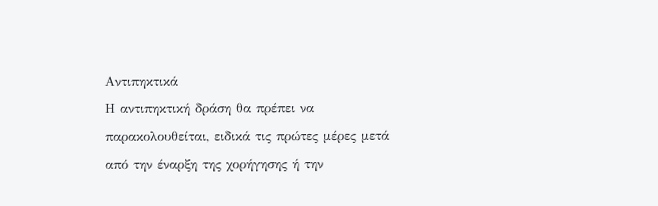Αντιπηκτικά
Η αντιπηκτική δράση θα πρέπει να παρακολουθείται, ειδικά τις πρώτες μέρες μετά από την έναρξη της χορήγησης ή την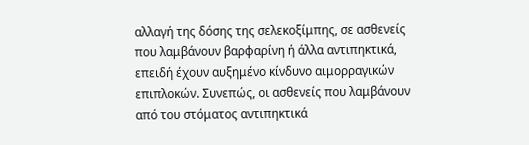αλλαγή της δόσης της σελεκοξίμπης, σε ασθενείς που λαμβάνουν βαρφαρίνη ή άλλα αντιπηκτικά, επειδή έχουν αυξημένο κίνδυνο αιμορραγικών επιπλοκών. Συνεπώς, οι ασθενείς που λαμβάνουν από του στόματος αντιπηκτικά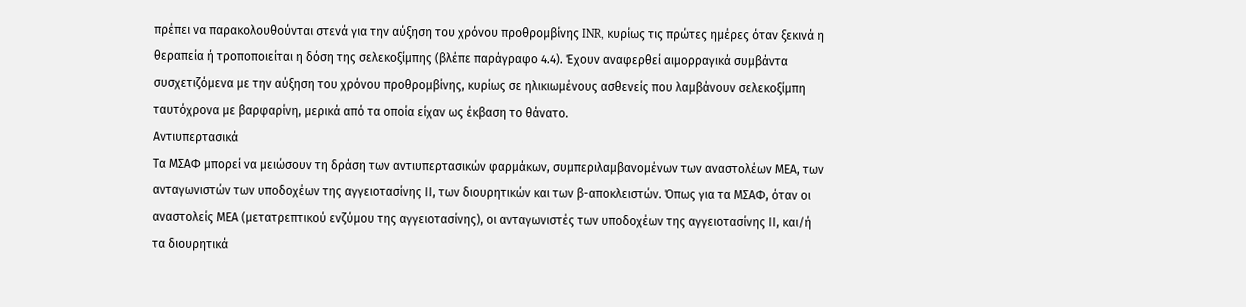πρέπει να παρακολουθούνται στενά για την αύξηση του χρόνου προθρομβίνης INR, κυρίως τις πρώτες ημέρες όταν ξεκινά η θεραπεία ή τροποποιείται η δόση της σελεκοξίμπης (βλέπε παράγραφο 4.4). Έχουν αναφερθεί αιμορραγικά συμβάντα συσχετιζόμενα με την αύξηση του χρόνου προθρομβίνης, κυρίως σε ηλικιωμένους ασθενείς που λαμβάνουν σελεκοξίμπη ταυτόχρονα με βαρφαρίνη, μερικά από τα οποία είχαν ως έκβαση το θάνατο.
Αντιυπερτασικά
Τα ΜΣΑΦ μπορεί να μειώσουν τη δράση των αντιυπερτασικών φαρμάκων, συμπεριλαμβανομένων των αναστολέων ΜΕΑ, των ανταγωνιστών των υποδοχέων της αγγειοτασίνης ΙΙ, των διουρητικών και των β-αποκλειστών. Όπως για τα ΜΣΑΦ, όταν οι αναστολείς ΜΕΑ (μετατρεπτικού ενζύμου της αγγειοτασίνης), οι ανταγωνιστές των υποδοχέων της αγγειοτασίνης ΙΙ, και/ή τα διουρητικά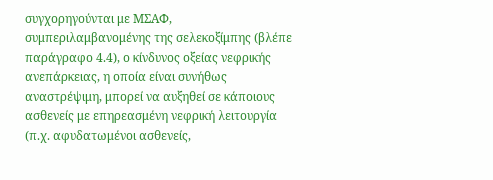συγχορηγούνται με ΜΣΑΦ, συμπεριλαμβανομένης της σελεκοξίμπης (βλέπε παράγραφο 4.4), ο κίνδυνος οξείας νεφρικής ανεπάρκειας, η οποία είναι συνήθως αναστρέψιμη, μπορεί να αυξηθεί σε κάποιους ασθενείς με επηρεασμένη νεφρική λειτουργία (π.χ. αφυδατωμένοι ασθενείς,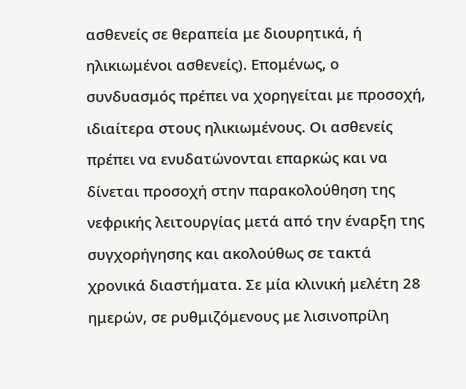ασθενείς σε θεραπεία με διουρητικά, ή ηλικιωμένοι ασθενείς). Επομένως, ο συνδυασμός πρέπει να χορηγείται με προσοχή, ιδιαίτερα στους ηλικιωμένους. Οι ασθενείς πρέπει να ενυδατώνονται επαρκώς και να δίνεται προσοχή στην παρακολούθηση της νεφρικής λειτουργίας μετά από την έναρξη της συγχορήγησης και ακολούθως σε τακτά χρονικά διαστήματα. Σε μία κλινική μελέτη 28 ημερών, σε ρυθμιζόμενους με λισινοπρίλη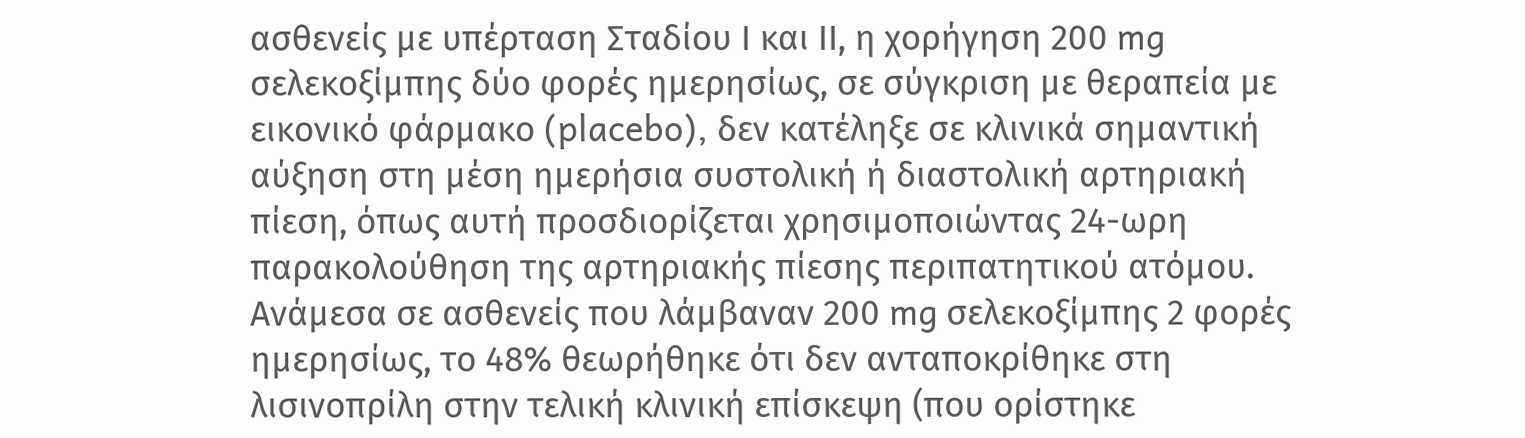ασθενείς με υπέρταση Σταδίου Ι και ΙΙ, η χορήγηση 200 mg σελεκοξίμπης δύο φορές ημερησίως, σε σύγκριση με θεραπεία με εικονικό φάρμακο (placebo), δεν κατέληξε σε κλινικά σημαντική αύξηση στη μέση ημερήσια συστολική ή διαστολική αρτηριακή πίεση, όπως αυτή προσδιορίζεται χρησιμοποιώντας 24-ωρη παρακολούθηση της αρτηριακής πίεσης περιπατητικού ατόμου. Ανάμεσα σε ασθενείς που λάμβαναν 200 mg σελεκοξίμπης 2 φορές ημερησίως, το 48% θεωρήθηκε ότι δεν ανταποκρίθηκε στη λισινοπρίλη στην τελική κλινική επίσκεψη (που ορίστηκε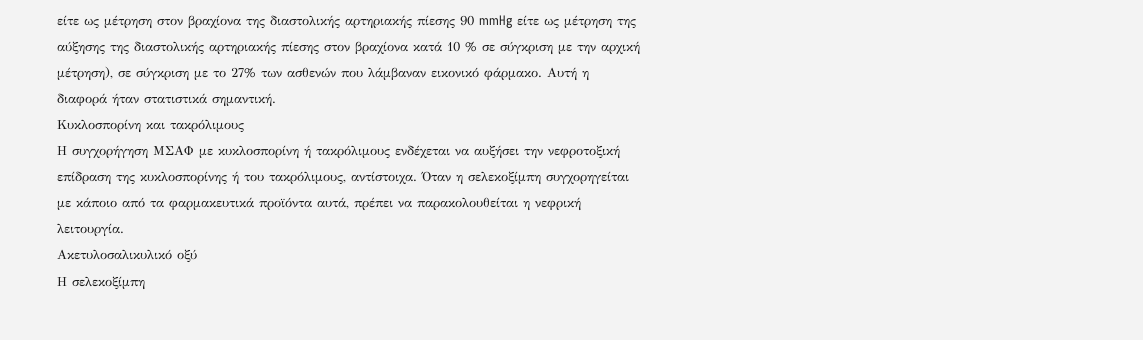είτε ως μέτρηση στον βραχίονα της διαστολικής αρτηριακής πίεσης 90 mmHg είτε ως μέτρηση της αύξησης της διαστολικής αρτηριακής πίεσης στον βραχίονα κατά 10 % σε σύγκριση με την αρχική μέτρηση), σε σύγκριση με το 27% των ασθενών που λάμβαναν εικονικό φάρμακο. Αυτή η διαφορά ήταν στατιστικά σημαντική.
Κυκλοσπορίνη και τακρόλιμους
Η συγχορήγηση ΜΣΑΦ με κυκλοσπορίνη ή τακρόλιμους ενδέχεται να αυξήσει την νεφροτοξική επίδραση της κυκλοσπορίνης ή του τακρόλιμους, αντίστοιχα. Όταν η σελεκοξίμπη συγχορηγείται με κάποιο από τα φαρμακευτικά προϊόντα αυτά, πρέπει να παρακολουθείται η νεφρική λειτουργία.
Ακετυλοσαλικυλικό οξύ
Η σελεκοξίμπη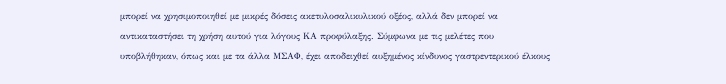μπορεί να χρησιμοποιηθεί με μικρές δόσεις ακετυλοσαλικυλικού οξέος, αλλά δεν μπορεί να αντικαταστήσει τη χρήση αυτού για λόγους ΚΑ προφύλαξης. Σύμφωνα με τις μελέτες που υποβλήθηκαν, όπως και με τα άλλα ΜΣΑΦ, έχει αποδειχθεί αυξημένος κίνδυνος γαστρεντερικού έλκους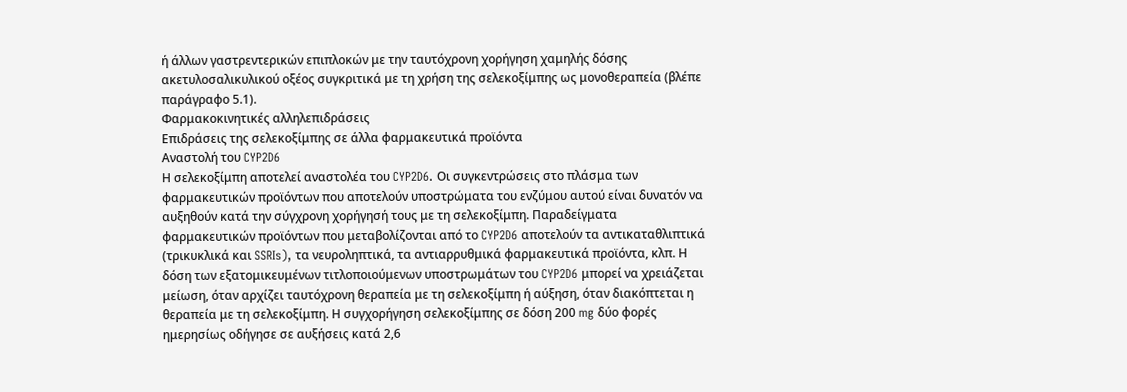ή άλλων γαστρεντερικών επιπλοκών με την ταυτόχρονη χορήγηση χαμηλής δόσης ακετυλοσαλικυλικού οξέος συγκριτικά με τη χρήση της σελεκοξίμπης ως μονοθεραπεία (βλέπε παράγραφο 5.1).
Φαρμακοκινητικές αλληλεπιδράσεις
Επιδράσεις της σελεκοξίμπης σε άλλα φαρμακευτικά προϊόντα
Αναστολή του CYP2D6
Η σελεκοξίμπη αποτελεί αναστολέα του CYP2D6. Οι συγκεντρώσεις στο πλάσμα των φαρμακευτικών προϊόντων που αποτελούν υποστρώματα του ενζύμου αυτού είναι δυνατόν να αυξηθούν κατά την σύγχρονη χορήγησή τους με τη σελεκοξίμπη. Παραδείγματα φαρμακευτικών προϊόντων που μεταβολίζονται από το CYP2D6 αποτελούν τα αντικαταθλιπτικά (τρικυκλικά και SSRIs), τα νευροληπτικά, τα αντιαρρυθμικά φαρμακευτικά προϊόντα, κλπ. Η δόση των εξατομικευμένων τιτλοποιούμενων υποστρωμάτων του CYP2D6 μπορεί να χρειάζεται μείωση, όταν αρχίζει ταυτόχρονη θεραπεία με τη σελεκοξίμπη ή αύξηση, όταν διακόπτεται η θεραπεία με τη σελεκοξίμπη. Η συγχορήγηση σελεκοξίμπης σε δόση 200 mg δύο φορές ημερησίως οδήγησε σε αυξήσεις κατά 2,6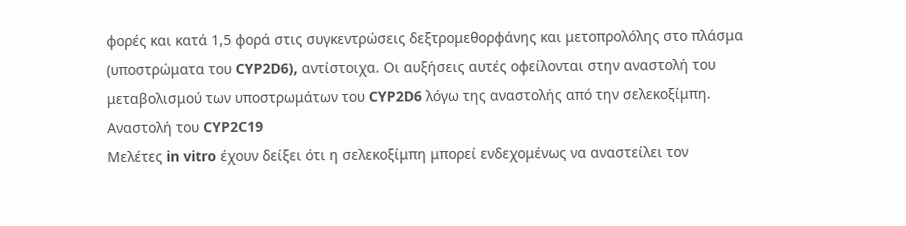φορές και κατά 1,5 φορά στις συγκεντρώσεις δεξτρομεθορφάνης και μετοπρολόλης στο πλάσμα (υποστρώματα του CYP2D6), αντίστοιχα. Οι αυξήσεις αυτές οφείλονται στην αναστολή του μεταβολισμού των υποστρωμάτων του CYP2D6 λόγω της αναστολής από την σελεκοξίμπη.
Αναστολή του CYP2C19
Μελέτες in vitro έχουν δείξει ότι η σελεκοξίμπη μπορεί ενδεχομένως να αναστείλει τον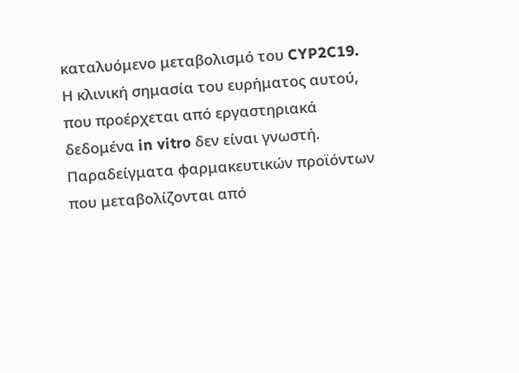καταλυόμενο μεταβολισμό του CYP2C19. Η κλινική σημασία του ευρήματος αυτού, που προέρχεται από εργαστηριακά δεδομένα in vitro δεν είναι γνωστή. Παραδείγματα φαρμακευτικών προϊόντων που μεταβολίζονται από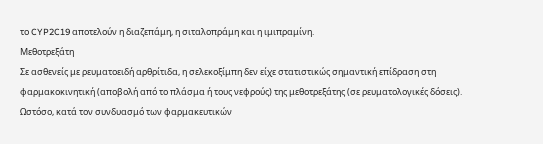το CYP2C19 αποτελούν η διαζεπάμη, η σιταλοπράμη και η ιμιπραμίνη.
Μεθοτρεξάτη
Σε ασθενείς με ρευματοειδή αρθρίτιδα, η σελεκοξίμπη δεν είχε στατιστικώς σημαντική επίδραση στη φαρμακοκινητική (αποβολή από το πλάσμα ή τους νεφρούς) της μεθοτρεξάτης (σε ρευματολογικές δόσεις). Ωστόσο, κατά τον συνδυασμό των φαρμακευτικών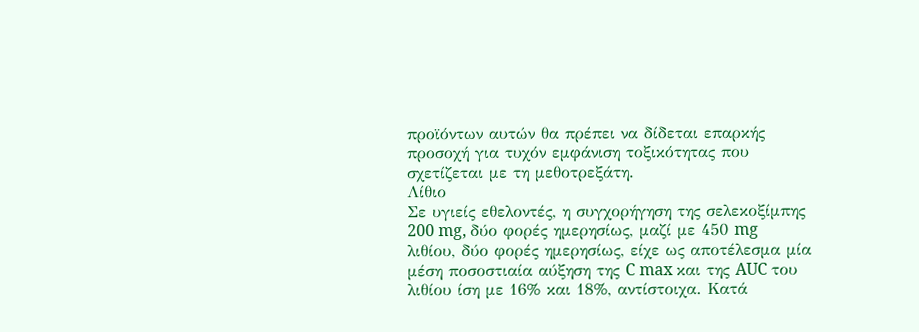προϊόντων αυτών θα πρέπει να δίδεται επαρκής προσοχή για τυχόν εμφάνιση τοξικότητας που σχετίζεται με τη μεθοτρεξάτη.
Λίθιο
Σε υγιείς εθελοντές, η συγχορήγηση της σελεκοξίμπης 200 mg, δύο φορές ημερησίως, μαζί με 450 mg λιθίου, δύο φορές ημερησίως, είχε ως αποτέλεσμα μία μέση ποσοστιαία αύξηση της C max και της AUC του λιθίου ίση με 16% και 18%, αντίστοιχα. Κατά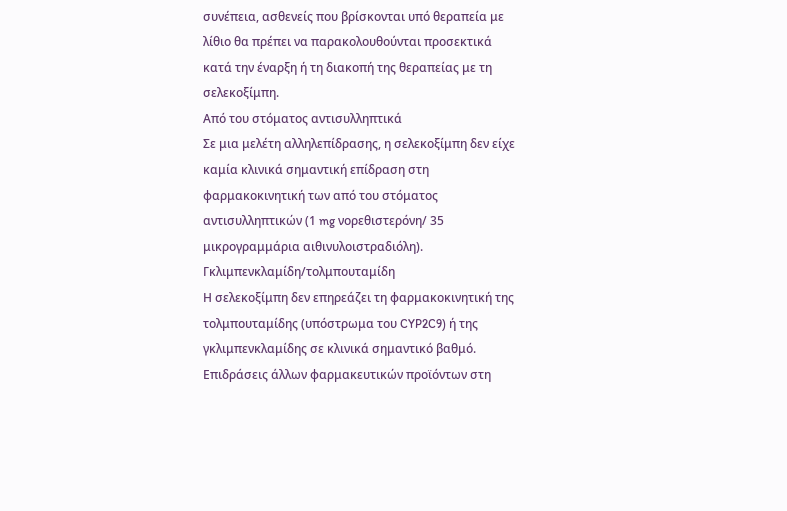συνέπεια, ασθενείς που βρίσκονται υπό θεραπεία με λίθιο θα πρέπει να παρακολουθούνται προσεκτικά κατά την έναρξη ή τη διακοπή της θεραπείας με τη σελεκοξίμπη.
Από του στόματος αντισυλληπτικά
Σε μια μελέτη αλληλεπίδρασης, η σελεκοξίμπη δεν είχε καμία κλινικά σημαντική επίδραση στη φαρμακοκινητική των από του στόματος αντισυλληπτικών (1 mg νορεθιστερόνη/ 35 μικρογραμμάρια αιθινυλοιστραδιόλη).
Γκλιμπενκλαμίδη/τολμπουταμίδη
Η σελεκοξίμπη δεν επηρεάζει τη φαρμακοκινητική της τολμπουταμίδης (υπόστρωμα του CYP2C9) ή της γκλιμπενκλαμίδης σε κλινικά σημαντικό βαθμό.
Επιδράσεις άλλων φαρμακευτικών προϊόντων στη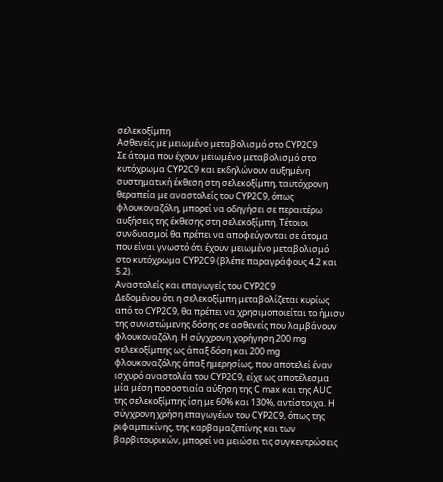σελεκοξίμπη
Ασθενείς με μειωμένο μεταβολισμό στο CYP2C9
Σε άτομα που έχουν μειωμένο μεταβολισμό στο κυτόχρωμα CYP2C9 και εκδηλώνουν αυξημένη συστηματική έκθεση στη σελεκοξίμπη, ταυτόχρονη θεραπεία με αναστολείς του CYP2C9, όπως φλουκοναζόλη, μπορεί να οδηγήσει σε περαιτέρω αυξήσεις της έκθεσης στη σελεκοξίμπη. Τέτοιοι συνδυασμοί θα πρέπει να αποφεύγονται σε άτομα που είναι γνωστό ότι έχουν μειωμένο μεταβολισμό στο κυτόχρωμα CYP2C9 (βλέπε παραγράφους 4.2 και 5.2).
Αναστολείς και επαγωγείς του CYP2C9
Δεδομένου ότι η σελεκοξίμπη μεταβολίζεται κυρίως από το CYP2C9, θα πρέπει να χρησιμοποιείται το ήμισυ της συνιστώμενης δόσης σε ασθενείς που λαμβάνουν φλουκοναζόλη. Η σύγχρονη χορήγηση 200 mg σελεκοξίμπης ως άπαξ δόση και 200 mg φλουκοναζόλης άπαξ ημερησίως, που αποτελεί έναν ισχυρό αναστολέα του CYP2C9, είχε ως αποτέλεσμα μία μέση ποσοστιαία αύξηση της C max και της AUC της σελεκοξίμπης ίση με 60% και 130%, αντίστοιχα. Η σύγχρονη χρήση επαγωγέων του CYP2C9, όπως της ριφαμπικίνης, της καρβαμαζεπίνης και των βαρβιτουρικών, μπορεί να μειώσει τις συγκεντρώσεις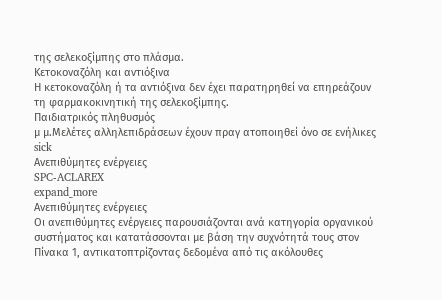της σελεκοξίμπης στο πλάσμα.
Κετοκοναζόλη και αντιόξινα
Η κετοκοναζόλη ή τα αντιόξινα δεν έχει παρατηρηθεί να επηρεάζουν τη φαρμακοκινητική της σελεκοξίμπης.
Παιδιατρικός πληθυσμός
μ μ.Μελέτες αλληλεπιδράσεων έχουν πραγ ατοποιηθεί όνο σε ενήλικες
sick
Ανεπιθύμητες ενέργειες
SPC-ACLAREX
expand_more
Ανεπιθύμητες ενέργειες
Οι ανεπιθύμητες ενέργειες παρουσιάζονται ανά κατηγορία οργανικού συστήματος και κατατάσσονται με βάση την συχνότητά τους στον Πίνακα 1, αντικατοπτρίζοντας δεδομένα από τις ακόλουθες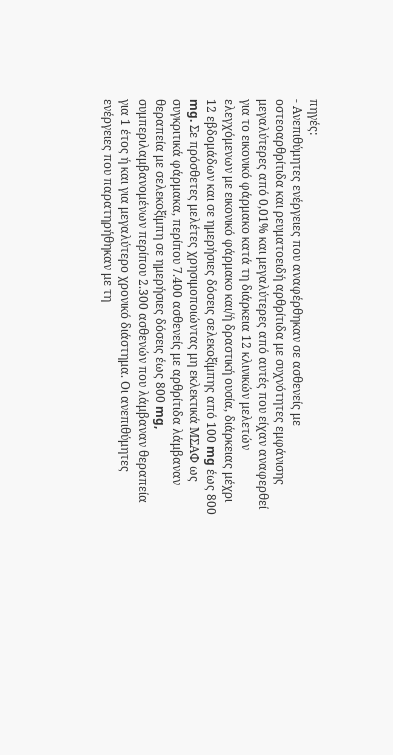πηγές:
- Ανεπιθύμητες ενέργειες που αναφέρθηκαν σε ασθενείς με οστεοαρθρίτιδα και ρευματοειδή αρθρίτιδα με συχνότητες εμφάνισης μεγαλύτερες από 0,01% και μεγαλύτερες από αυτές που είχαν αναφερθεί για το εικονικό φάρμακο κατά τη διάρκεια 12 κλινικών μελετών ελεγχόμενων με εικονικό φάρμακο και/ή δραστική ουσία, διάρκειας μέχρι 12 εβδομάδων και σε ημερήσιες δόσεις σελεκοξίμπης από 100 mg έως 800 mg. Σε πρόσθετες μελέτες χρησιμοποιώντας μη εκλεκτικά ΜΣΑΦ ως συγκριτικά φάρμακα, περίπου 7.400 ασθενείς με αρθρίτιδα λάμβαναν θεραπεία με σελεκοξίμπη σε ημερήσιες δόσεις έως 800 mg, συμπεριλαμβανομένων περίπου 2.300 ασθενών που λάμβαναν θεραπεία για 1 έτος ή και για μεγαλύτερο χρονικό διάστημα. Οι ανεπιθύμητες ενέργειες που παρατηρήθηκαν με τη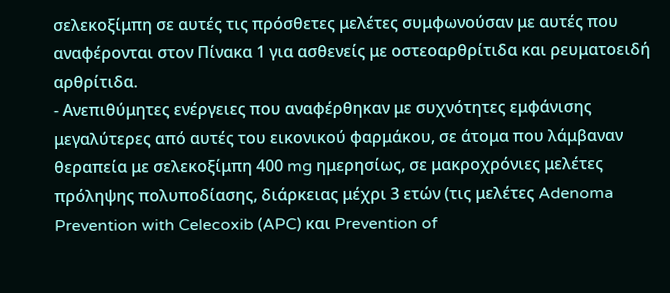σελεκοξίμπη σε αυτές τις πρόσθετες μελέτες συμφωνούσαν με αυτές που αναφέρονται στον Πίνακα 1 για ασθενείς με οστεοαρθρίτιδα και ρευματοειδή αρθρίτιδα.
- Ανεπιθύμητες ενέργειες που αναφέρθηκαν με συχνότητες εμφάνισης μεγαλύτερες από αυτές του εικονικού φαρμάκου, σε άτομα που λάμβαναν θεραπεία με σελεκοξίμπη 400 mg ημερησίως, σε μακροχρόνιες μελέτες πρόληψης πολυποδίασης, διάρκειας μέχρι 3 ετών (τις μελέτες Adenoma Prevention with Celecoxib (APC) και Prevention of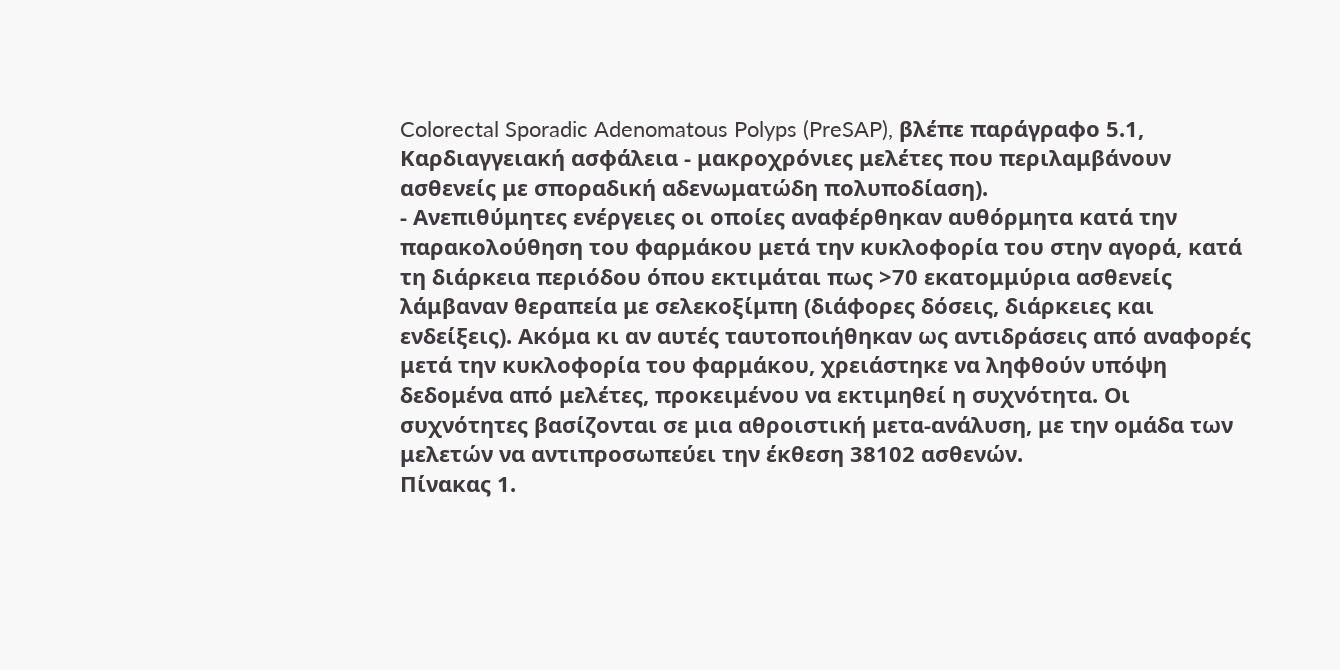Colorectal Sporadic Adenomatous Polyps (PreSAP), βλέπε παράγραφο 5.1, Καρδιαγγειακή ασφάλεια - μακροχρόνιες μελέτες που περιλαμβάνουν ασθενείς με σποραδική αδενωματώδη πολυποδίαση).
- Ανεπιθύμητες ενέργειες οι οποίες αναφέρθηκαν αυθόρμητα κατά την παρακολούθηση του φαρμάκου μετά την κυκλοφορία του στην αγορά, κατά τη διάρκεια περιόδου όπου εκτιμάται πως >70 εκατομμύρια ασθενείς λάμβαναν θεραπεία με σελεκοξίμπη (διάφορες δόσεις, διάρκειες και ενδείξεις). Ακόμα κι αν αυτές ταυτοποιήθηκαν ως αντιδράσεις από αναφορές μετά την κυκλοφορία του φαρμάκου, χρειάστηκε να ληφθούν υπόψη δεδομένα από μελέτες, προκειμένου να εκτιμηθεί η συχνότητα. Οι συχνότητες βασίζονται σε μια αθροιστική μετα-ανάλυση, με την ομάδα των μελετών να αντιπροσωπεύει την έκθεση 38102 ασθενών.
Πίνακας 1.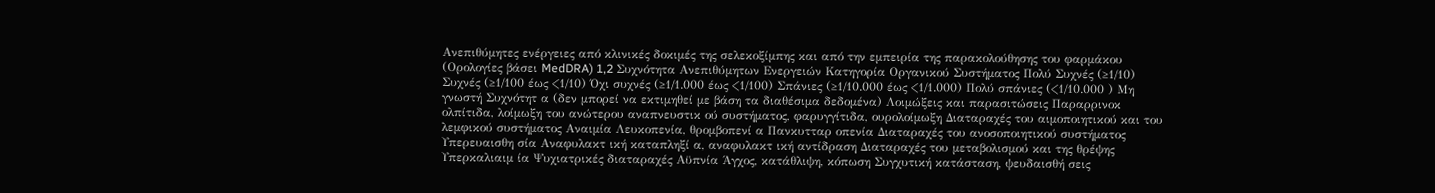Ανεπιθύμητες ενέργειες από κλινικές δοκιμές της σελεκοξίμπης και από την εμπειρία της παρακολούθησης του φαρμάκου (Ορολογίες βάσει MedDRA) 1,2 Συχνότητα Ανεπιθύμητων Ενεργειών Κατηγορία Οργανικού Συστήματος Πολύ Συχνές (≥1/10) Συχνές (≥1/100 έως <1/10) Όχι συχνές (≥1/1.000 έως <1/100) Σπάνιες (≥1/10.000 έως <1/1.000) Πολύ σπάνιες (<1/10.000 ) Μη γνωστή Συχνότητ α (δεν μπορεί να εκτιμηθεί με βάση τα διαθέσιμα δεδομένα) Λοιμώξεις και παρασιτώσεις Παραρρινοκ ολπίτιδα, λοίμωξη του ανώτερου αναπνευστικ ού συστήματος, φαρυγγίτιδα, ουρολοίμωξη Διαταραχές του αιμοποιητικού και του λεμφικού συστήματος Αναιμία Λευκοπενία, θρομβοπενί α Πανκυτταρ οπενία Διαταραχές του ανοσοποιητικού συστήματος Υπερευαισθη σία Αναφυλακτ ική καταπληξί α, αναφυλακτ ική αντίδραση Διαταραχές του μεταβολισμού και της θρέψης Υπερκαλιαιμ ία Ψυχιατρικές διαταραχές Αϋπνία Άγχος, κατάθλιψη, κόπωση Συγχυτική κατάσταση, ψευδαισθή σεις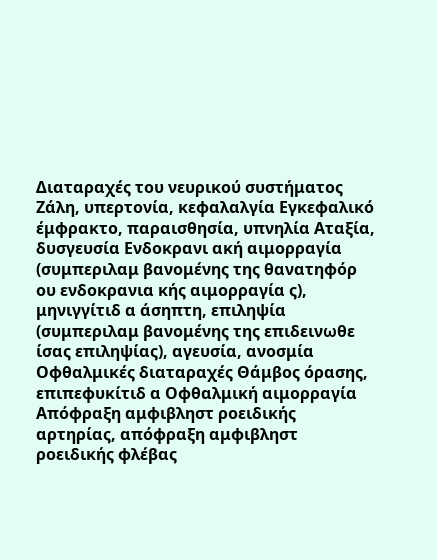Διαταραχές του νευρικού συστήματος Ζάλη, υπερτονία, κεφαλαλγία Εγκεφαλικό έμφρακτο, παραισθησία, υπνηλία Αταξία, δυσγευσία Ενδοκρανι ακή αιμορραγία (συμπεριλαμ βανομένης της θανατηφόρ ου ενδοκρανια κής αιμορραγία ς), μηνιγγίτιδ α άσηπτη, επιληψία (συμπεριλαμ βανομένης της επιδεινωθε ίσας επιληψίας), αγευσία, ανοσμία Οφθαλμικές διαταραχές Θάμβος όρασης, επιπεφυκίτιδ α Οφθαλμική αιμορραγία Απόφραξη αμφιβληστ ροειδικής αρτηρίας, απόφραξη αμφιβληστ ροειδικής φλέβας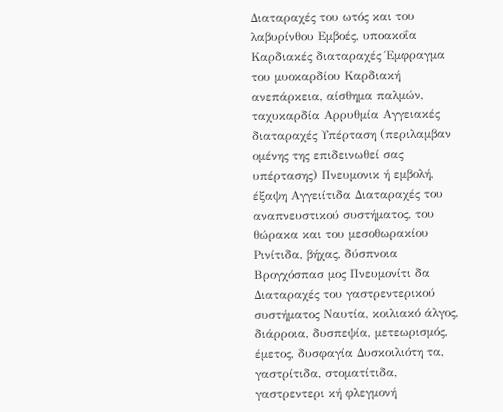Διαταραχές του ωτός και του λαβυρίνθου Εμβοές, υποακοΐα Καρδιακές διαταραχές Έμφραγμα του μυοκαρδίου Καρδιακή ανεπάρκεια, αίσθημα παλμών, ταχυκαρδία Αρρυθμία Αγγειακές διαταραχές Υπέρταση (περιλαμβαν ομένης της επιδεινωθεί σας υπέρτασης) Πνευμονικ ή εμβολή, έξαψη Αγγειίτιδα Διαταραχές του αναπνευστικού συστήματος, του θώρακα και του μεσοθωρακίου Ρινίτιδα, βήχας, δύσπνοια Βρογχόσπασ μος Πνευμονίτι δα Διαταραχές του γαστρεντερικού συστήματος Ναυτία, κοιλιακό άλγος, διάρροια, δυσπεψία, μετεωρισμός, έμετος, δυσφαγία Δυσκοιλιότη τα, γαστρίτιδα, στοματίτιδα, γαστρεντερι κή φλεγμονή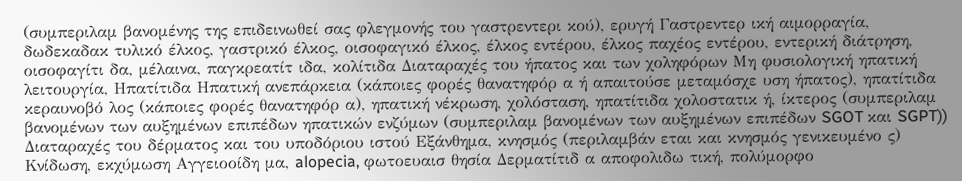(συμπεριλαμ βανομένης της επιδεινωθεί σας φλεγμονής του γαστρεντερι κού), ερυγή Γαστρεντερ ική αιμορραγία, δωδεκαδακ τυλικό έλκος, γαστρικό έλκος, οισοφαγικό έλκος, έλκος εντέρου, έλκος παχέος εντέρου, εντερική διάτρηση, οισοφαγίτι δα, μέλαινα, παγκρεατίτ ιδα, κολίτιδα Διαταραχές του ήπατος και των χοληφόρων Μη φυσιολογική ηπατική λειτουργία, Ηπατίτιδα Ηπατική ανεπάρκεια (κάποιες φορές θανατηφόρ α ή απαιτούσε μεταμόσχε υση ήπατος), ηπατίτιδα κεραυνοβό λος (κάποιες φορές θανατηφόρ α), ηπατική νέκρωση, χολόσταση, ηπατίτιδα χολοστατικ ή, ίκτερος (συμπεριλαμ βανομένων των αυξημένων επιπέδων ηπατικών ενζύμων (συμπεριλαμ βανομένων των αυξημένων επιπέδων SGOT και SGPT)) Διαταραχές του δέρματος και του υποδόριου ιστού Εξάνθημα, κνησμός (περιλαμβάν εται και κνησμός γενικευμένο ς) Κνίδωση, εκχύμωση Αγγειοοίδη μα, alopecia, φωτοευαισ θησία Δερματίτιδ α αποφολιδω τική, πολύμορφο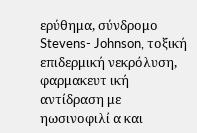ερύθημα, σύνδρομο Stevens- Johnson, τοξική επιδερμική νεκρόλυση, φαρμακευτ ική αντίδραση με ηωσινοφιλί α και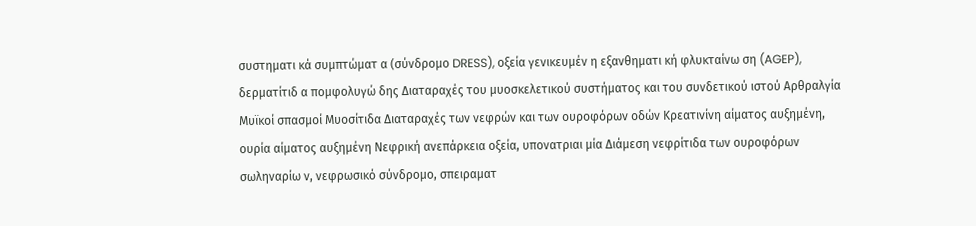συστηματι κά συμπτώματ α (σύνδρομο DRESS), οξεία γενικευμέν η εξανθηματι κή φλυκταίνω ση (AGEP), δερματίτιδ α πομφολυγώ δης Διαταραχές του μυοσκελετικού συστήματος και του συνδετικού ιστού Αρθραλγία Μυϊκοί σπασμοί Μυοσίτιδα Διαταραχές των νεφρών και των ουροφόρων οδών Κρεατινίνη αίματος αυξημένη, ουρία αίματος αυξημένη Νεφρική ανεπάρκεια οξεία, υπονατριαι μία Διάμεση νεφρίτιδα των ουροφόρων σωληναρίω ν, νεφρωσικό σύνδρομο, σπειραματ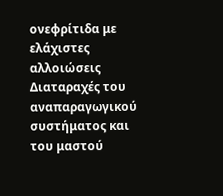ονεφρίτιδα με ελάχιστες αλλοιώσεις Διαταραχές του αναπαραγωγικού συστήματος και του μαστού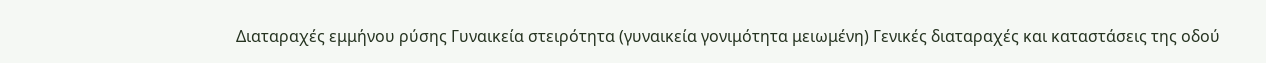Διαταραχές εμμήνου ρύσης Γυναικεία στειρότητα (γυναικεία γονιμότητα μειωμένη) Γενικές διαταραχές και καταστάσεις της οδού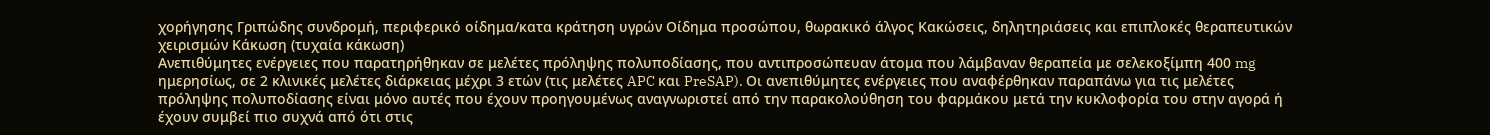χορήγησης Γριπώδης συνδρομή, περιφερικό οίδημα/κατα κράτηση υγρών Οίδημα προσώπου, θωρακικό άλγος Κακώσεις, δηλητηριάσεις και επιπλοκές θεραπευτικών χειρισμών Κάκωση (τυχαία κάκωση)
Ανεπιθύμητες ενέργειες που παρατηρήθηκαν σε μελέτες πρόληψης πολυποδίασης, που αντιπροσώπευαν άτομα που λάμβαναν θεραπεία με σελεκοξίμπη 400 mg ημερησίως, σε 2 κλινικές μελέτες διάρκειας μέχρι 3 ετών (τις μελέτες APC και PreSAP). Οι ανεπιθύμητες ενέργειες που αναφέρθηκαν παραπάνω για τις μελέτες πρόληψης πολυποδίασης είναι μόνο αυτές που έχουν προηγουμένως αναγνωριστεί από την παρακολούθηση του φαρμάκου μετά την κυκλοφορία του στην αγορά ή έχουν συμβεί πιο συχνά από ότι στις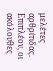μελέτες αρθρίτιδας. Επιπλέον, οι ακόλουθες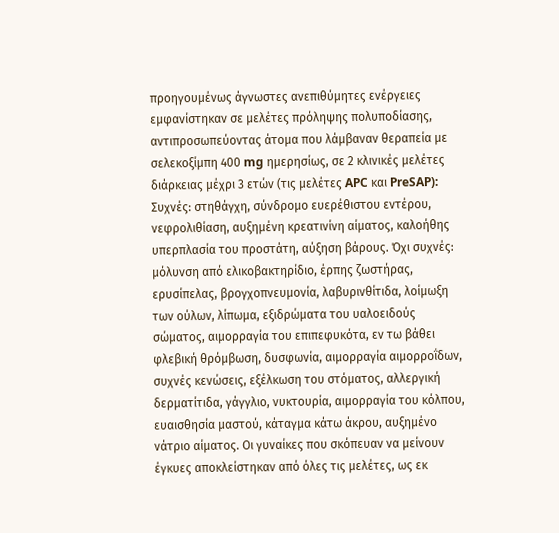προηγουμένως άγνωστες ανεπιθύμητες ενέργειες εμφανίστηκαν σε μελέτες πρόληψης πολυποδίασης, αντιπροσωπεύοντας άτομα που λάμβαναν θεραπεία με σελεκοξίμπη 400 mg ημερησίως, σε 2 κλινικές μελέτες διάρκειας μέχρι 3 ετών (τις μελέτες APC και PreSAP): Συχνές: στηθάγχη, σύνδρομο ευερέθιστου εντέρου, νεφρολιθίαση, αυξημένη κρεατινίνη αίματος, καλοήθης υπερπλασία του προστάτη, αύξηση βάρους. Όχι συχνές: μόλυνση από ελικοβακτηρίδιο, έρπης ζωστήρας, ερυσίπελας, βρογχοπνευμονία, λαβυρινθίτιδα, λοίμωξη των ούλων, λίπωμα, εξιδρώματα του υαλοειδούς σώματος, αιμορραγία του επιπεφυκότα, εν τω βάθει φλεβική θρόμβωση, δυσφωνία, αιμορραγία αιμορροΐδων, συχνές κενώσεις, εξέλκωση του στόματος, αλλεργική δερματίτιδα, γάγγλιο, νυκτουρία, αιμορραγία του κόλπου, ευαισθησία μαστού, κάταγμα κάτω άκρου, αυξημένο νάτριο αίματος. Οι γυναίκες που σκόπευαν να μείνουν έγκυες αποκλείστηκαν από όλες τις μελέτες, ως εκ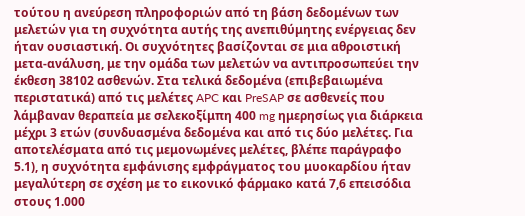τούτου η ανεύρεση πληροφοριών από τη βάση δεδομένων των μελετών για τη συχνότητα αυτής της ανεπιθύμητης ενέργειας δεν ήταν ουσιαστική. Οι συχνότητες βασίζονται σε μια αθροιστική μετα-ανάλυση, με την ομάδα των μελετών να αντιπροσωπεύει την έκθεση 38102 ασθενών. Στα τελικά δεδομένα (επιβεβαιωμένα περιστατικά) από τις μελέτες APC και PreSAP σε ασθενείς που λάμβαναν θεραπεία με σελεκοξίμπη 400 mg ημερησίως για διάρκεια μέχρι 3 ετών (συνδυασμένα δεδομένα και από τις δύο μελέτες. Για αποτελέσματα από τις μεμονωμένες μελέτες, βλέπε παράγραφο 5.1), η συχνότητα εμφάνισης εμφράγματος του μυοκαρδίου ήταν μεγαλύτερη σε σχέση με το εικονικό φάρμακο κατά 7,6 επεισόδια στους 1.000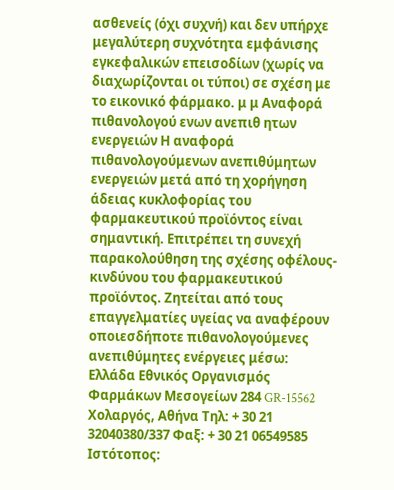ασθενείς (όχι συχνή) και δεν υπήρχε μεγαλύτερη συχνότητα εμφάνισης εγκεφαλικών επεισοδίων (χωρίς να διαχωρίζονται οι τύποι) σε σχέση με το εικονικό φάρμακο. μ μ Αναφορά πιθανολογού ενων ανεπιθ ητων ενεργειών Η αναφορά πιθανολογούμενων ανεπιθύμητων ενεργειών μετά από τη χορήγηση άδειας κυκλοφορίας του φαρμακευτικού προϊόντος είναι σημαντική. Επιτρέπει τη συνεχή παρακολούθηση της σχέσης οφέλους-κινδύνου του φαρμακευτικού προϊόντος. Ζητείται από τους επαγγελματίες υγείας να αναφέρουν οποιεσδήποτε πιθανολογούμενες ανεπιθύμητες ενέργειες μέσω: Ελλάδα Εθνικός Οργανισμός Φαρμάκων Μεσογείων 284 GR-15562 Χολαργός, Αθήνα Τηλ: + 30 21 32040380/337 Φαξ: + 30 21 06549585 Ιστότοπος: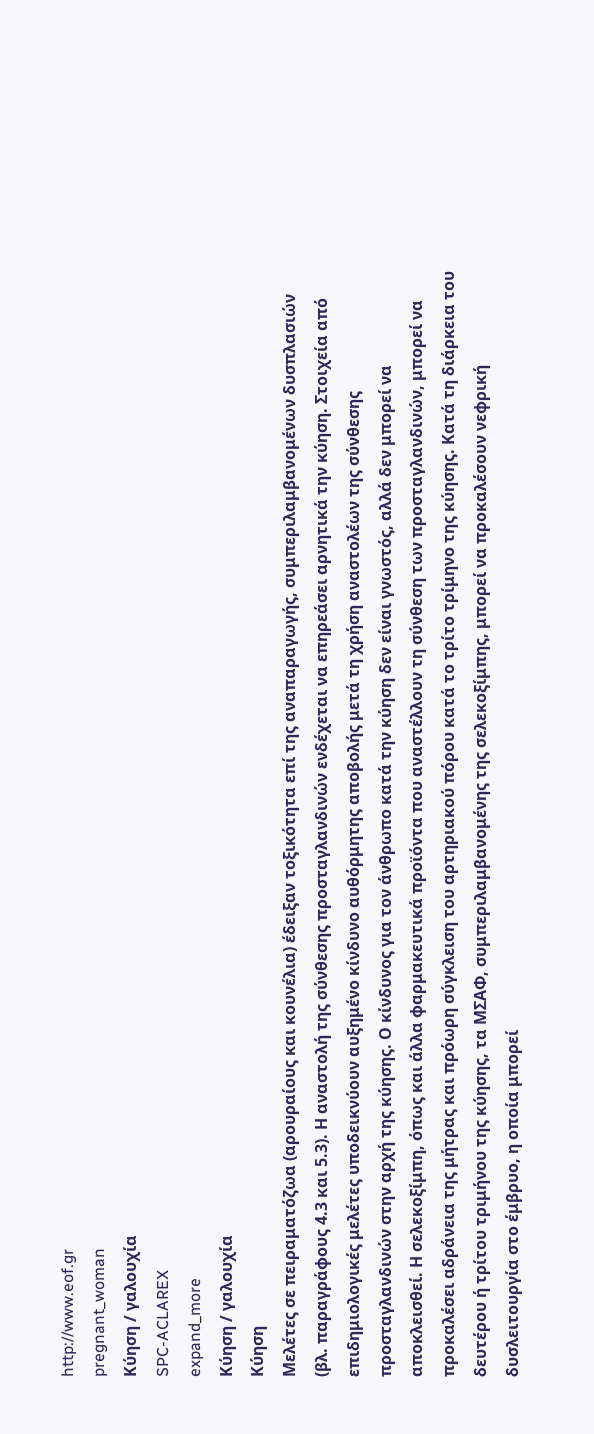http://www.eof.gr
pregnant_woman
Κύηση / γαλουχία
SPC-ACLAREX
expand_more
Κύηση / γαλουχία
Κύηση
Μελέτες σε πειραματόζωα (αρουραίους και κουνέλια) έδειξαν τοξικότητα επί της αναπαραγωγής, συμπεριλαμβανομένων δυσπλασιών (βλ. παραγράφους 4.3 και 5.3). Η αναστολή της σύνθεσης προσταγλανδινών ενδέχεται να επηρεάσει αρνητικά την κύηση. Στοιχεία από επιδημιολογικές μελέτες υποδεικνύουν αυξημένο κίνδυνο αυθόρμητης αποβολής μετά τη χρήση αναστολέων της σύνθεσης προσταγλανδινών στην αρχή της κύησης. Ο κίνδυνος για τον άνθρωπο κατά την κύηση δεν είναι γνωστός, αλλά δεν μπορεί να αποκλεισθεί. Η σελεκοξίμπη, όπως και άλλα φαρμακευτικά προϊόντα που αναστέλλουν τη σύνθεση των προσταγλανδινών, μπορεί να προκαλέσει αδράνεια της μήτρας και πρόωρη σύγκλειση του αρτηριακού πόρου κατά το τρίτο τρίμηνο της κύησης. Κατά τη διάρκεια του δευτέρου ή τρίτου τριμήνου της κύησης, τα ΜΣΑΦ, συμπεριλαμβανομένης της σελεκοξίμπης, μπορεί να προκαλέσουν νεφρική δυσλειτουργία στο έμβρυο, η οποία μπορεί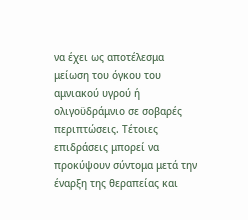να έχει ως αποτέλεσμα μείωση του όγκου του αμνιακού υγρού ή ολιγοϋδράμνιο σε σοβαρές περιπτώσεις. Τέτοιες επιδράσεις μπορεί να προκύψουν σύντομα μετά την έναρξη της θεραπείας και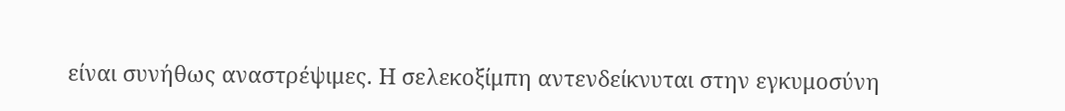είναι συνήθως αναστρέψιμες. Η σελεκοξίμπη αντενδείκνυται στην εγκυμοσύνη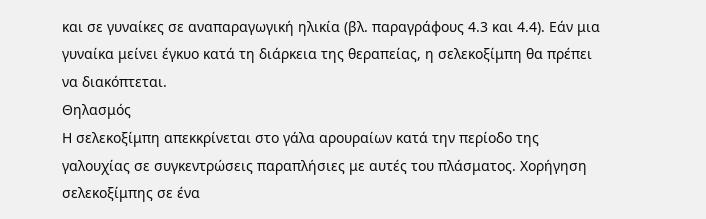και σε γυναίκες σε αναπαραγωγική ηλικία (βλ. παραγράφους 4.3 και 4.4). Εάν μια γυναίκα μείνει έγκυο κατά τη διάρκεια της θεραπείας, η σελεκοξίμπη θα πρέπει να διακόπτεται.
Θηλασμός
Η σελεκοξίμπη απεκκρίνεται στο γάλα αρουραίων κατά την περίοδο της γαλουχίας σε συγκεντρώσεις παραπλήσιες με αυτές του πλάσματος. Χορήγηση σελεκοξίμπης σε ένα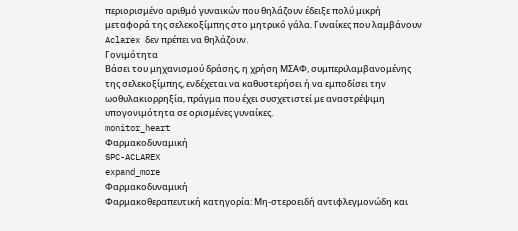περιορισμένο αριθμό γυναικών που θηλάζουν έδειξε πολύ μικρή μεταφορά της σελεκοξίμπης στο μητρικό γάλα. Γυναίκες που λαμβάνουν Aclarex δεν πρέπει να θηλάζουν.
Γονιμότητα
Βάσει του μηχανισμού δράσης, η χρήση ΜΣΑΦ, συμπεριλαμβανομένης της σελεκοξίμπης, ενδέχεται να καθυστερήσει ή να εμποδίσει την ωοθυλακιορρηξία, πράγμα που έχει συσχετιστεί με αναστρέψιμη υπογονιμότητα σε ορισμένες γυναίκες.
monitor_heart
Φαρμακοδυναμική
SPC-ACLAREX
expand_more
Φαρμακοδυναμική
Φαρμακοθεραπευτική κατηγορία: Μη-στεροειδή αντιφλεγμονώδη και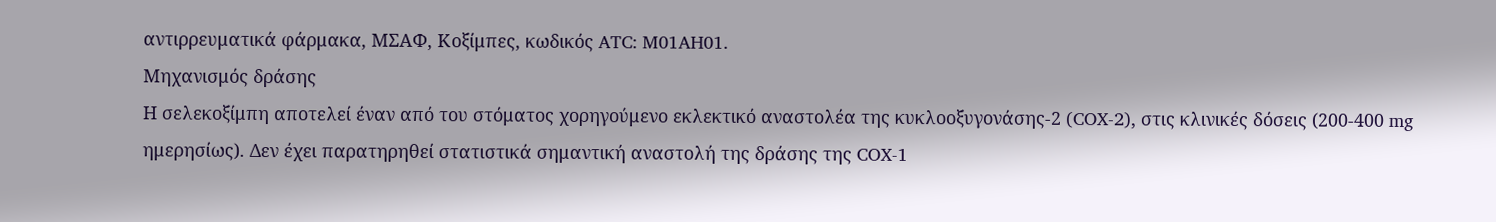αντιρρευματικά φάρμακα, ΜΣΑΦ, Κοξίμπες, κωδικός ATC: M01AH01.
Μηχανισμός δράσης
Η σελεκοξίμπη αποτελεί έναν από του στόματος χορηγούμενο εκλεκτικό αναστολέα της κυκλοοξυγονάσης-2 (COX-2), στις κλινικές δόσεις (200-400 mg ημερησίως). Δεν έχει παρατηρηθεί στατιστικά σημαντική αναστολή της δράσης της COX-1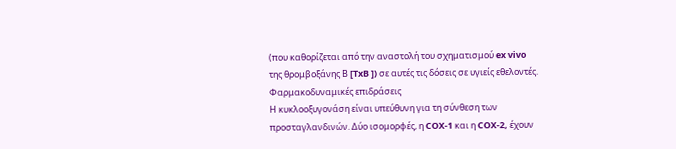(που καθορίζεται από την αναστολή του σχηματισμού ex vivo της θρομβοξάνης Β [TxB ]) σε αυτές τις δόσεις σε υγιείς εθελοντές.
Φαρμακοδυναμικές επιδράσεις
Η κυκλοοξυγονάση είναι υπεύθυνη για τη σύνθεση των προσταγλανδινών. Δύο ισομορφές, η COX-1 και η COX-2, έχουν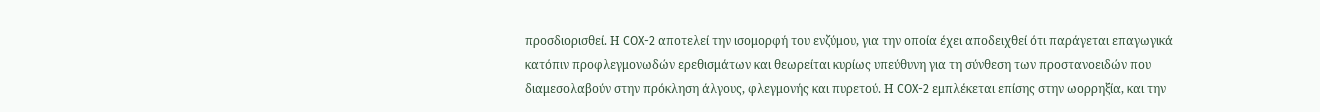προσδιορισθεί. Η COX-2 αποτελεί την ισομορφή του ενζύμου, για την οποία έχει αποδειχθεί ότι παράγεται επαγωγικά κατόπιν προφλεγμονωδών ερεθισμάτων και θεωρείται κυρίως υπεύθυνη για τη σύνθεση των προστανοειδών που διαμεσολαβούν στην πρόκληση άλγους, φλεγμονής και πυρετού. Η COX-2 εμπλέκεται επίσης στην ωορρηξία, και την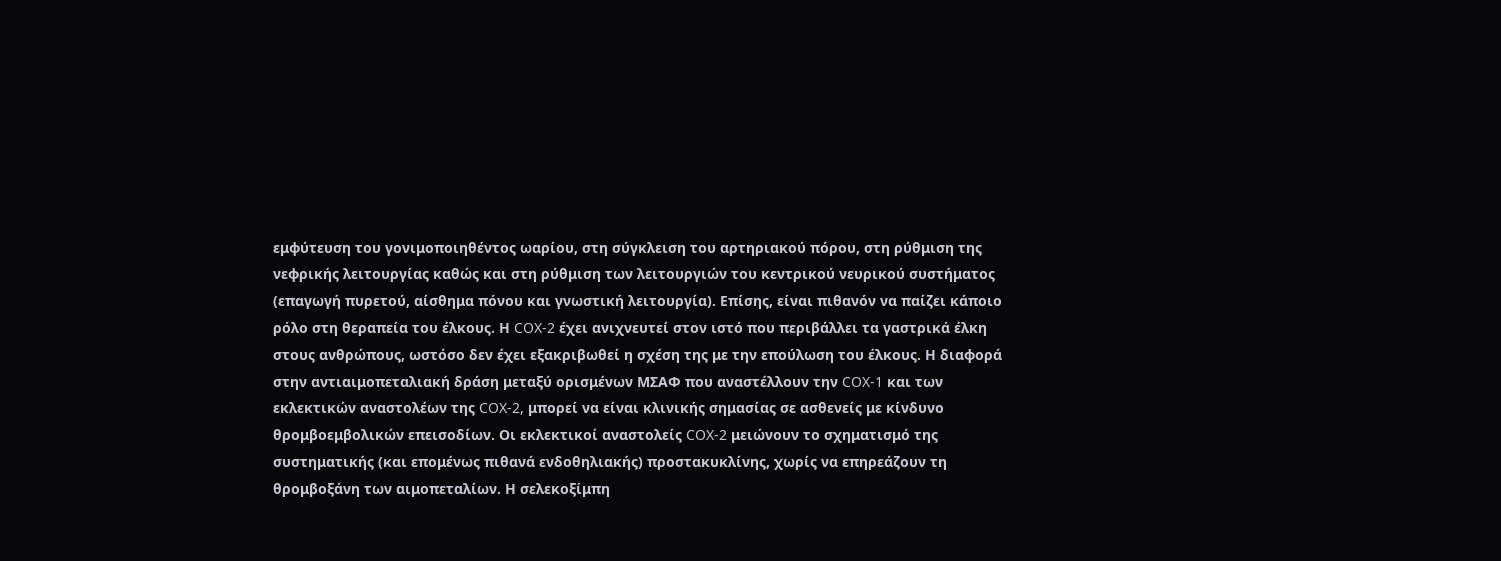εμφύτευση του γονιμοποιηθέντος ωαρίου, στη σύγκλειση του αρτηριακού πόρου, στη ρύθμιση της νεφρικής λειτουργίας καθώς και στη ρύθμιση των λειτουργιών του κεντρικού νευρικού συστήματος (επαγωγή πυρετού, αίσθημα πόνου και γνωστική λειτουργία). Επίσης, είναι πιθανόν να παίζει κάποιο ρόλο στη θεραπεία του έλκους. Η COX-2 έχει ανιχνευτεί στον ιστό που περιβάλλει τα γαστρικά έλκη στους ανθρώπους, ωστόσο δεν έχει εξακριβωθεί η σχέση της με την επούλωση του έλκους. Η διαφορά στην αντιαιμοπεταλιακή δράση μεταξύ ορισμένων ΜΣΑΦ που αναστέλλουν την COX-1 και των εκλεκτικών αναστολέων της COX-2, μπορεί να είναι κλινικής σημασίας σε ασθενείς με κίνδυνο θρομβοεμβολικών επεισοδίων. Οι εκλεκτικοί αναστολείς COX-2 μειώνουν το σχηματισμό της συστηματικής (και επομένως πιθανά ενδοθηλιακής) προστακυκλίνης, χωρίς να επηρεάζουν τη θρομβοξάνη των αιμοπεταλίων. Η σελεκοξίμπη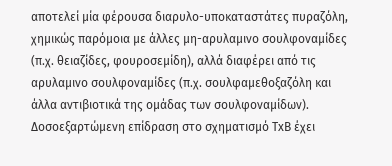αποτελεί μία φέρουσα διαρυλο-υποκαταστάτες πυραζόλη, χημικώς παρόμοια με άλλες μη-αρυλαμινο σουλφοναμίδες (π.χ. θειαζίδες, φουροσεμίδη), αλλά διαφέρει από τις αρυλαμινο σουλφοναμίδες (π.χ. σουλφαμεθοξαζόλη και άλλα αντιβιοτικά της ομάδας των σουλφοναμίδων). Δοσοεξαρτώμενη επίδραση στο σχηματισμό TxB έχει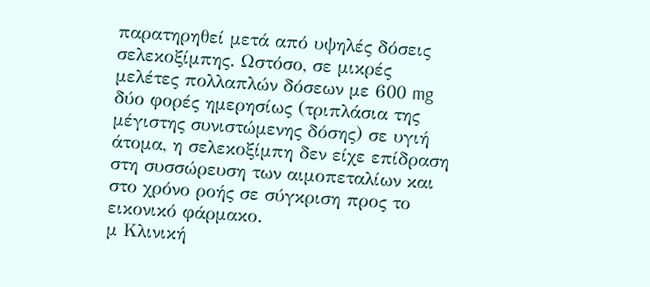παρατηρηθεί μετά από υψηλές δόσεις σελεκοξίμπης. Ωστόσο, σε μικρές μελέτες πολλαπλών δόσεων με 600 mg δύο φορές ημερησίως (τριπλάσια της μέγιστης συνιστώμενης δόσης) σε υγιή άτομα, η σελεκοξίμπη δεν είχε επίδραση στη συσσώρευση των αιμοπεταλίων και στο χρόνο ροής σε σύγκριση προς το εικονικό φάρμακο.
μ Κλινική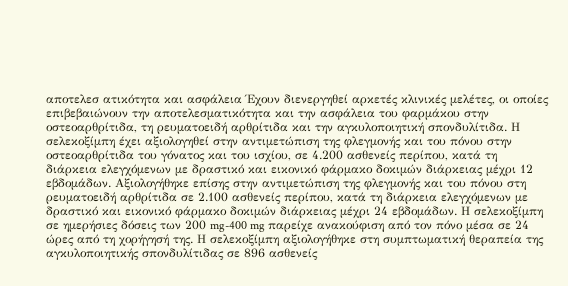αποτελεσ ατικότητα και ασφάλεια Έχουν διενεργηθεί αρκετές κλινικές μελέτες, οι οποίες επιβεβαιώνουν την αποτελεσματικότητα και την ασφάλεια του φαρμάκου στην οστεοαρθρίτιδα, τη ρευματοειδή αρθρίτιδα και την αγκυλοποιητική σπονδυλίτιδα. Η σελεκοξίμπη έχει αξιολογηθεί στην αντιμετώπιση της φλεγμονής και του πόνου στην οστεοαρθρίτιδα του γόνατος και του ισχίου, σε 4.200 ασθενείς περίπου, κατά τη διάρκεια ελεγχόμενων με δραστικό και εικονικό φάρμακο δοκιμών διάρκειας μέχρι 12 εβδομάδων. Αξιολογήθηκε επίσης στην αντιμετώπιση της φλεγμονής και του πόνου στη ρευματοειδή αρθρίτιδα σε 2.100 ασθενείς περίπου, κατά τη διάρκεια ελεγχόμενων με δραστικό και εικονικό φάρμακο δοκιμών διάρκειας μέχρι 24 εβδομάδων. Η σελεκοξίμπη σε ημερήσιες δόσεις των 200 mg-400 mg παρείχε ανακούφιση από τον πόνο μέσα σε 24 ώρες από τη χορήγησή της. Η σελεκοξίμπη αξιολογήθηκε στη συμπτωματική θεραπεία της αγκυλοποιητικής σπονδυλίτιδας σε 896 ασθενείς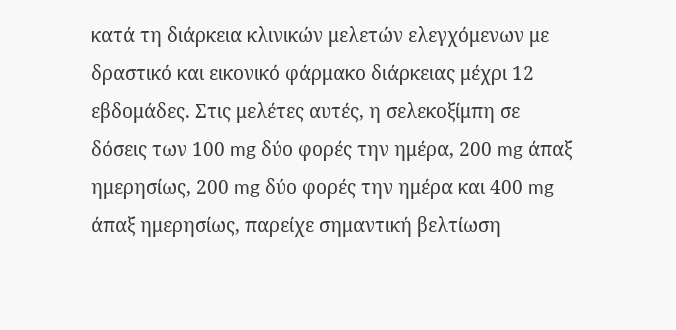κατά τη διάρκεια κλινικών μελετών ελεγχόμενων με δραστικό και εικονικό φάρμακο διάρκειας μέχρι 12 εβδομάδες. Στις μελέτες αυτές, η σελεκοξίμπη σε δόσεις των 100 mg δύο φορές την ημέρα, 200 mg άπαξ ημερησίως, 200 mg δύο φορές την ημέρα και 400 mg άπαξ ημερησίως, παρείχε σημαντική βελτίωση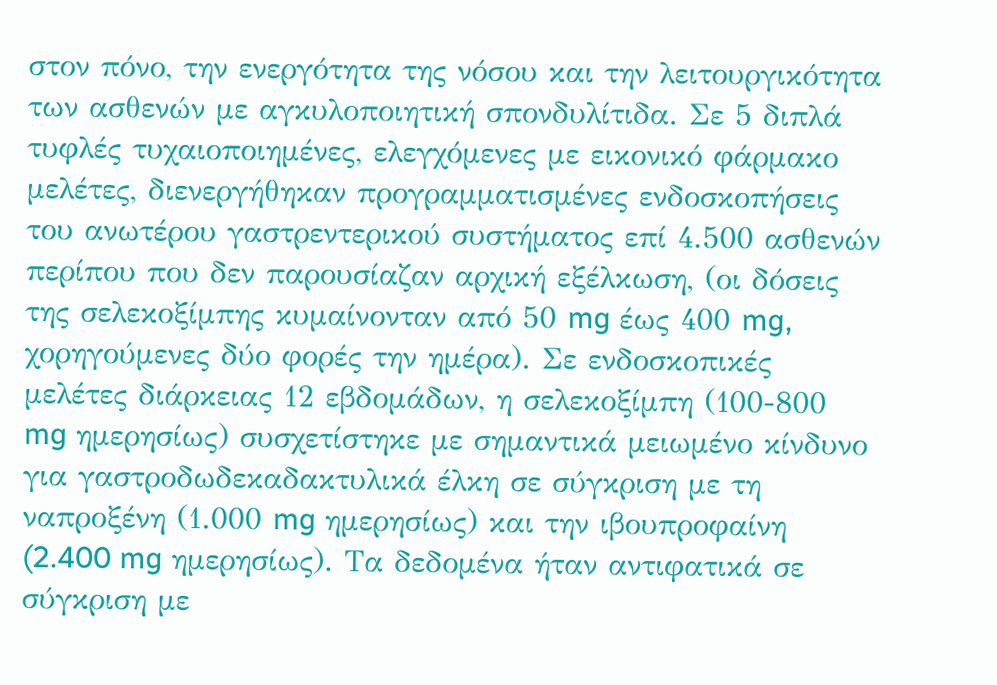στον πόνο, την ενεργότητα της νόσου και την λειτουργικότητα των ασθενών με αγκυλοποιητική σπονδυλίτιδα. Σε 5 διπλά τυφλές τυχαιοποιημένες, ελεγχόμενες με εικονικό φάρμακο μελέτες, διενεργήθηκαν προγραμματισμένες ενδοσκοπήσεις του ανωτέρου γαστρεντερικού συστήματος επί 4.500 ασθενών περίπου που δεν παρουσίαζαν αρχική εξέλκωση, (οι δόσεις της σελεκοξίμπης κυμαίνονταν από 50 mg έως 400 mg, χορηγούμενες δύο φορές την ημέρα). Σε ενδοσκοπικές μελέτες διάρκειας 12 εβδομάδων, η σελεκοξίμπη (100-800 mg ημερησίως) συσχετίστηκε με σημαντικά μειωμένο κίνδυνο για γαστροδωδεκαδακτυλικά έλκη σε σύγκριση με τη ναπροξένη (1.000 mg ημερησίως) και την ιβουπροφαίνη (2.400 mg ημερησίως). Τα δεδομένα ήταν αντιφατικά σε σύγκριση με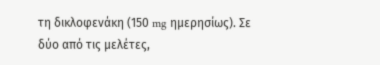τη δικλοφενάκη (150 mg ημερησίως). Σε δύο από τις μελέτες,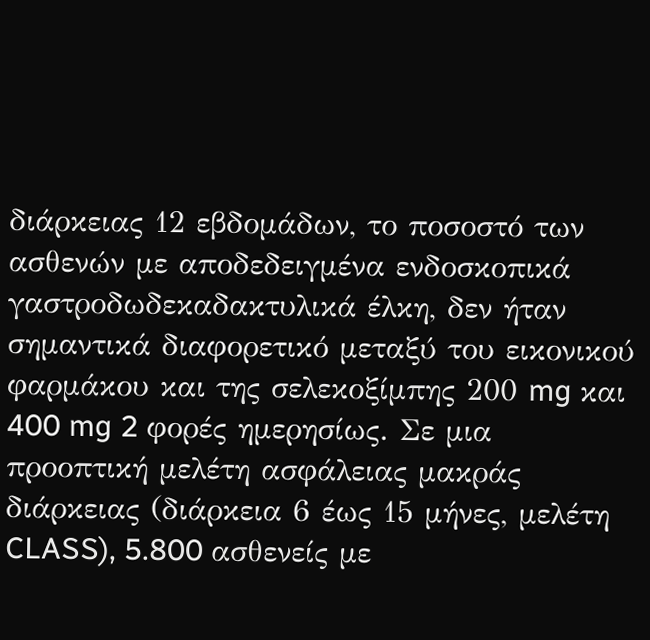διάρκειας 12 εβδομάδων, το ποσοστό των ασθενών με αποδεδειγμένα ενδοσκοπικά γαστροδωδεκαδακτυλικά έλκη, δεν ήταν σημαντικά διαφορετικό μεταξύ του εικονικού φαρμάκου και της σελεκοξίμπης 200 mg και 400 mg 2 φορές ημερησίως. Σε μια προοπτική μελέτη ασφάλειας μακράς διάρκειας (διάρκεια 6 έως 15 μήνες, μελέτη CLASS), 5.800 ασθενείς με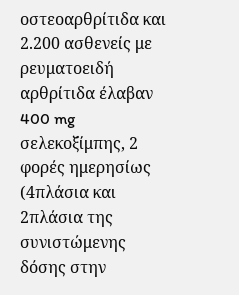οστεοαρθρίτιδα και 2.200 ασθενείς με ρευματοειδή αρθρίτιδα έλαβαν 400 mg σελεκοξίμπης, 2 φορές ημερησίως (4πλάσια και 2πλάσια της συνιστώμενης δόσης στην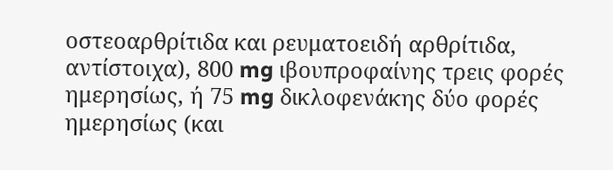οστεοαρθρίτιδα και ρευματοειδή αρθρίτιδα, αντίστοιχα), 800 mg ιβουπροφαίνης τρεις φορές ημερησίως, ή 75 mg δικλοφενάκης δύο φορές ημερησίως (και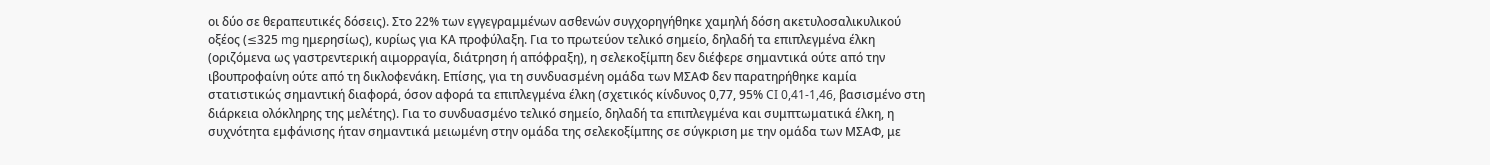οι δύο σε θεραπευτικές δόσεις). Στο 22% των εγγεγραμμένων ασθενών συγχορηγήθηκε χαμηλή δόση ακετυλοσαλικυλικού οξέος (≤325 mg ημερησίως), κυρίως για ΚΑ προφύλαξη. Για το πρωτεύον τελικό σημείο, δηλαδή τα επιπλεγμένα έλκη (οριζόμενα ως γαστρεντερική αιμορραγία, διάτρηση ή απόφραξη), η σελεκοξίμπη δεν διέφερε σημαντικά ούτε από την ιβουπροφαίνη ούτε από τη δικλοφενάκη. Επίσης, για τη συνδυασμένη ομάδα των ΜΣΑΦ δεν παρατηρήθηκε καμία στατιστικώς σημαντική διαφορά, όσον αφορά τα επιπλεγμένα έλκη (σχετικός κίνδυνος 0,77, 95% CI 0,41-1,46, βασισμένο στη διάρκεια ολόκληρης της μελέτης). Για το συνδυασμένο τελικό σημείο, δηλαδή τα επιπλεγμένα και συμπτωματικά έλκη, η συχνότητα εμφάνισης ήταν σημαντικά μειωμένη στην ομάδα της σελεκοξίμπης σε σύγκριση με την ομάδα των ΜΣΑΦ, με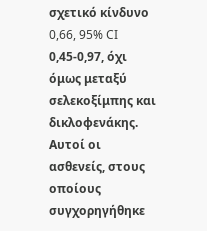σχετικό κίνδυνο 0,66, 95% CI 0,45-0,97, όχι όμως μεταξύ σελεκοξίμπης και δικλοφενάκης. Αυτοί οι ασθενείς, στους οποίους συγχορηγήθηκε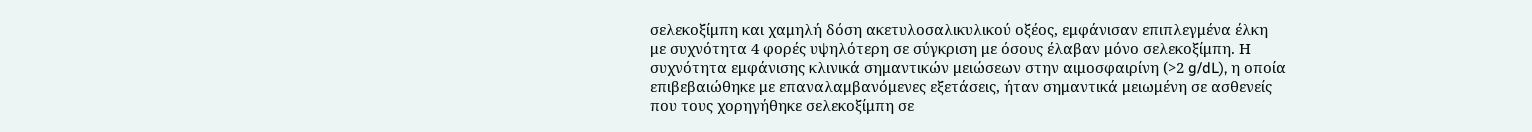σελεκοξίμπη και χαμηλή δόση ακετυλοσαλικυλικού οξέος, εμφάνισαν επιπλεγμένα έλκη με συχνότητα 4 φορές υψηλότερη σε σύγκριση με όσους έλαβαν μόνο σελεκοξίμπη. Η συχνότητα εμφάνισης κλινικά σημαντικών μειώσεων στην αιμοσφαιρίνη (>2 g/dL), η οποία επιβεβαιώθηκε με επαναλαμβανόμενες εξετάσεις, ήταν σημαντικά μειωμένη σε ασθενείς που τους χορηγήθηκε σελεκοξίμπη σε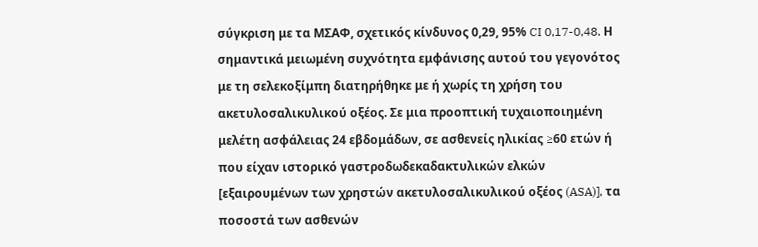σύγκριση με τα ΜΣΑΦ, σχετικός κίνδυνος 0,29, 95% CI 0,17-0,48. Η σημαντικά μειωμένη συχνότητα εμφάνισης αυτού του γεγονότος με τη σελεκοξίμπη διατηρήθηκε με ή χωρίς τη χρήση του ακετυλοσαλικυλικού οξέος. Σε μια προοπτική τυχαιοποιημένη μελέτη ασφάλειας 24 εβδομάδων, σε ασθενείς ηλικίας ≥60 ετών ή που είχαν ιστορικό γαστροδωδεκαδακτυλικών ελκών [εξαιρουμένων των χρηστών ακετυλοσαλικυλικού οξέος (ASA)], τα ποσοστά των ασθενών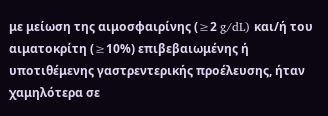με μείωση της αιμοσφαιρίνης (≥2 g/dL) και/ή του αιματοκρίτη (≥10%) επιβεβαιωμένης ή υποτιθέμενης γαστρεντερικής προέλευσης, ήταν χαμηλότερα σε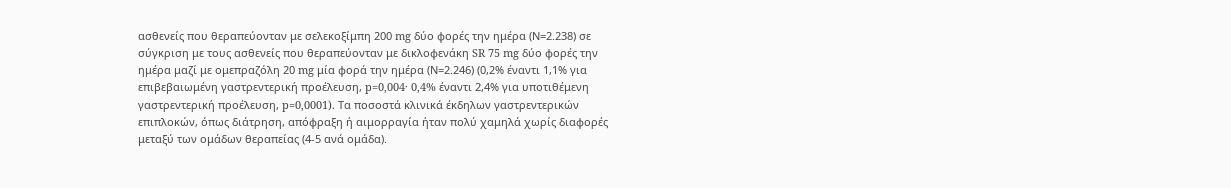ασθενείς που θεραπεύονταν με σελεκοξίμπη 200 mg δύο φορές την ημέρα (Ν=2.238) σε σύγκριση με τους ασθενείς που θεραπεύονταν με δικλοφενάκη SR 75 mg δύο φορές την ημέρα μαζί με ομεπραζόλη 20 mg μία φορά την ημέρα (Ν=2.246) (0,2% έναντι 1,1% για επιβεβαιωμένη γαστρεντερική προέλευση, p=0,004· 0,4% έναντι 2,4% για υποτιθέμενη γαστρεντερική προέλευση, p=0,0001). Τα ποσοστά κλινικά έκδηλων γαστρεντερικών επιπλοκών, όπως διάτρηση, απόφραξη ή αιμορραγία ήταν πολύ χαμηλά χωρίς διαφορές μεταξύ των ομάδων θεραπείας (4-5 ανά ομάδα).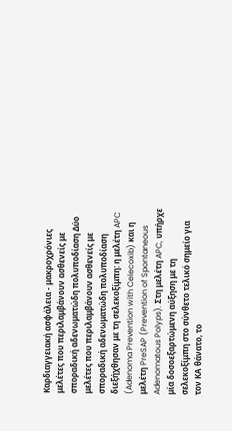Καρδιαγγειακή ασφάλεια - μακροχρόνιες μελέτες που περιλαμβάνουν ασθενείς με σποραδική αδενωματώδη πολυποδίαση Δύο μελέτες που περιλαμβάνουν ασθενείς με σποραδική αδενωματώδη πολυποδίαση διεξήχθησαν με τη σελεκοξίμπη: η μελέτη APC (Adenoma Prevention with Celecoxib) και η μελέτη PreSAP (Prevention of Spontaneous Adenomatous Polyps). Στη μελέτη APC, υπήρχε μία δοσοεξαρτώμενη αύξηση με τη σελεκοξίμπη στο σύνθετο τελικό σημείο για τον ΚΑ θάνατο, το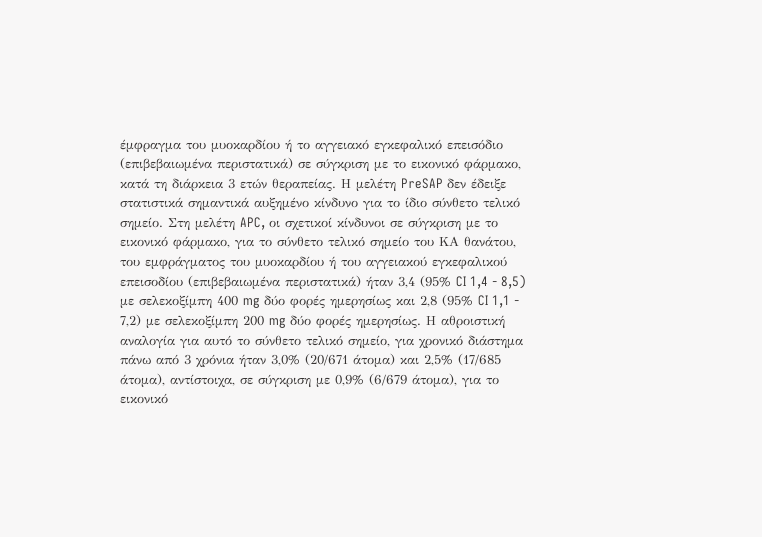έμφραγμα του μυοκαρδίου ή το αγγειακό εγκεφαλικό επεισόδιο (επιβεβαιωμένα περιστατικά) σε σύγκριση με το εικονικό φάρμακο, κατά τη διάρκεια 3 ετών θεραπείας. Η μελέτη PreSAP δεν έδειξε στατιστικά σημαντικά αυξημένο κίνδυνο για το ίδιο σύνθετο τελικό σημείο. Στη μελέτη APC, οι σχετικοί κίνδυνοι σε σύγκριση με το εικονικό φάρμακο, για το σύνθετο τελικό σημείο του ΚΑ θανάτου, του εμφράγματος του μυοκαρδίου ή του αγγειακού εγκεφαλικού επεισοδίου (επιβεβαιωμένα περιστατικά) ήταν 3,4 (95% CI 1,4 - 8,5) με σελεκοξίμπη 400 mg δύο φορές ημερησίως και 2,8 (95% CI 1,1 - 7,2) με σελεκοξίμπη 200 mg δύο φορές ημερησίως. Η αθροιστική αναλογία για αυτό το σύνθετο τελικό σημείο, για χρονικό διάστημα πάνω από 3 χρόνια ήταν 3,0% (20/671 άτομα) και 2,5% (17/685 άτομα), αντίστοιχα, σε σύγκριση με 0,9% (6/679 άτομα), για το εικονικό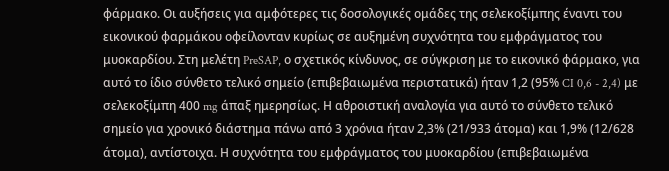φάρμακο. Οι αυξήσεις για αμφότερες τις δοσολογικές ομάδες της σελεκοξίμπης έναντι του εικονικού φαρμάκου οφείλονταν κυρίως σε αυξημένη συχνότητα του εμφράγματος του μυοκαρδίου. Στη μελέτη PreSAP, ο σχετικός κίνδυνος, σε σύγκριση με το εικονικό φάρμακο, για αυτό το ίδιο σύνθετο τελικό σημείο (επιβεβαιωμένα περιστατικά) ήταν 1,2 (95% CI 0,6 - 2,4) με σελεκοξίμπη 400 mg άπαξ ημερησίως. Η αθροιστική αναλογία για αυτό το σύνθετο τελικό σημείο για χρονικό διάστημα πάνω από 3 χρόνια ήταν 2,3% (21/933 άτομα) και 1,9% (12/628 άτομα), αντίστοιχα. Η συχνότητα του εμφράγματος του μυοκαρδίου (επιβεβαιωμένα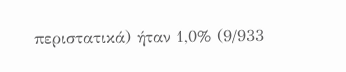περιστατικά) ήταν 1,0% (9/933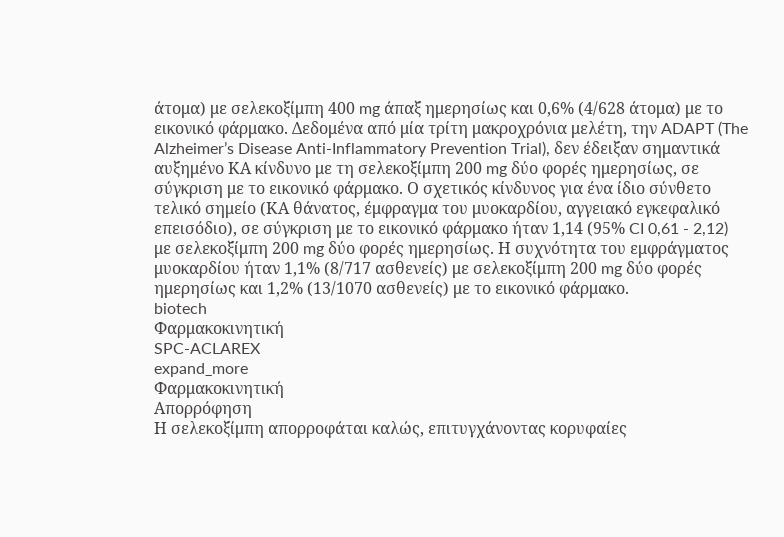άτομα) με σελεκοξίμπη 400 mg άπαξ ημερησίως και 0,6% (4/628 άτομα) με το εικονικό φάρμακο. Δεδομένα από μία τρίτη μακροχρόνια μελέτη, την ADAPT (The Alzheimer’s Disease Anti-Inflammatory Prevention Trial), δεν έδειξαν σημαντικά αυξημένο ΚΑ κίνδυνο με τη σελεκοξίμπη 200 mg δύο φορές ημερησίως, σε σύγκριση με το εικονικό φάρμακο. Ο σχετικός κίνδυνος για ένα ίδιο σύνθετο τελικό σημείο (ΚΑ θάνατος, έμφραγμα του μυοκαρδίου, αγγειακό εγκεφαλικό επεισόδιο), σε σύγκριση με το εικονικό φάρμακο ήταν 1,14 (95% CI 0,61 - 2,12) με σελεκοξίμπη 200 mg δύο φορές ημερησίως. Η συχνότητα του εμφράγματος μυοκαρδίου ήταν 1,1% (8/717 ασθενείς) με σελεκοξίμπη 200 mg δύο φορές ημερησίως και 1,2% (13/1070 ασθενείς) με το εικονικό φάρμακο.
biotech
Φαρμακοκινητική
SPC-ACLAREX
expand_more
Φαρμακοκινητική
Απορρόφηση
Η σελεκοξίμπη απορροφάται καλώς, επιτυγχάνοντας κορυφαίες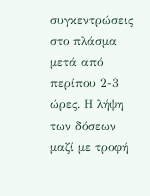συγκεντρώσεις στο πλάσμα μετά από περίπου 2-3 ώρες. Η λήψη των δόσεων μαζί με τροφή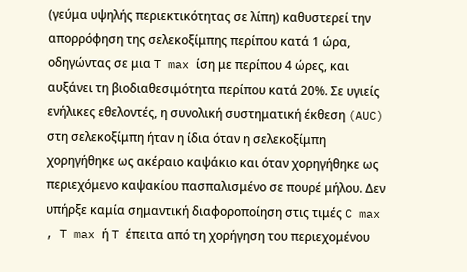(γεύμα υψηλής περιεκτικότητας σε λίπη) καθυστερεί την απορρόφηση της σελεκοξίμπης περίπου κατά 1 ώρα, οδηγώντας σε μια T max ίση με περίπου 4 ώρες, και αυξάνει τη βιοδιαθεσιμότητα περίπου κατά 20%. Σε υγιείς ενήλικες εθελοντές, η συνολική συστηματική έκθεση (AUC) στη σελεκοξίμπη ήταν η ίδια όταν η σελεκοξίμπη χορηγήθηκε ως ακέραιο καψάκιο και όταν χορηγήθηκε ως περιεχόμενο καψακίου πασπαλισμένο σε πουρέ μήλου. Δεν υπήρξε καμία σημαντική διαφοροποίηση στις τιμές C max , T max ή T έπειτα από τη χορήγηση του περιεχομένου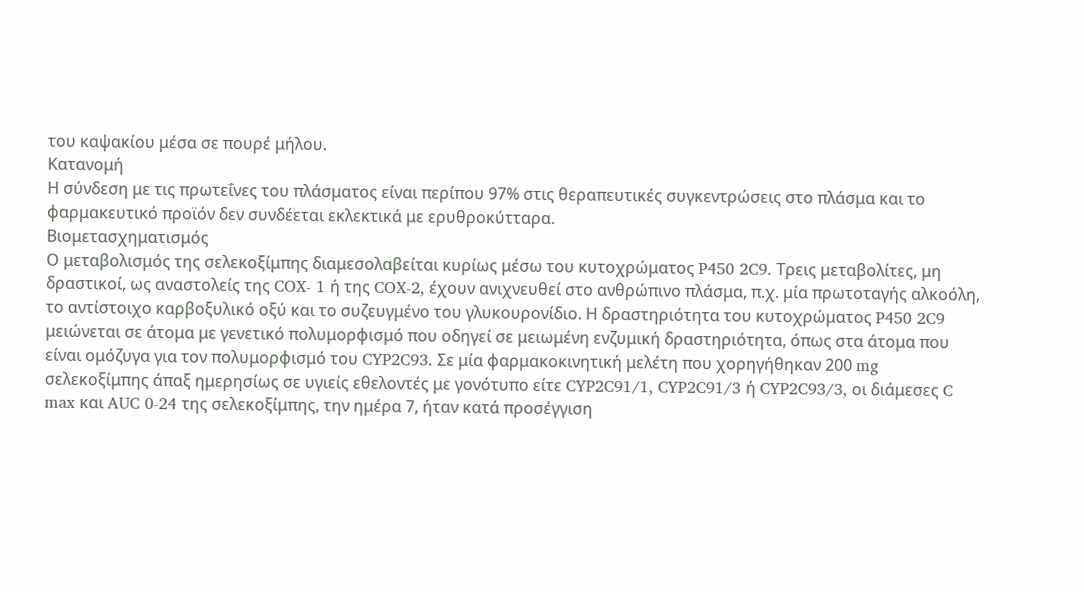του καψακίου μέσα σε πουρέ μήλου.
Κατανομή
Η σύνδεση με τις πρωτεΐνες του πλάσματος είναι περίπου 97% στις θεραπευτικές συγκεντρώσεις στο πλάσμα και το φαρμακευτικό προϊόν δεν συνδέεται εκλεκτικά με ερυθροκύτταρα.
Βιομετασχηματισμός
Ο μεταβολισμός της σελεκοξίμπης διαμεσολαβείται κυρίως μέσω του κυτοχρώματος P450 2C9. Τρεις μεταβολίτες, μη δραστικοί, ως αναστολείς της COX- 1 ή της COX-2, έχουν ανιχνευθεί στο ανθρώπινο πλάσμα, π.χ. μία πρωτοταγής αλκοόλη, το αντίστοιχο καρβοξυλικό οξύ και το συζευγμένο του γλυκουρονίδιο. Η δραστηριότητα του κυτοχρώματος P450 2C9 μειώνεται σε άτομα με γενετικό πολυμορφισμό που οδηγεί σε μειωμένη ενζυμική δραστηριότητα, όπως στα άτομα που είναι ομόζυγα για τον πολυμορφισμό του CYP2C93. Σε μία φαρμακοκινητική μελέτη που χορηγήθηκαν 200 mg σελεκοξίμπης άπαξ ημερησίως σε υγιείς εθελοντές με γονότυπο είτε CYP2C91/1, CYP2C91/3 ή CYP2C93/3, οι διάμεσες C max και AUC 0-24 της σελεκοξίμπης, την ημέρα 7, ήταν κατά προσέγγιση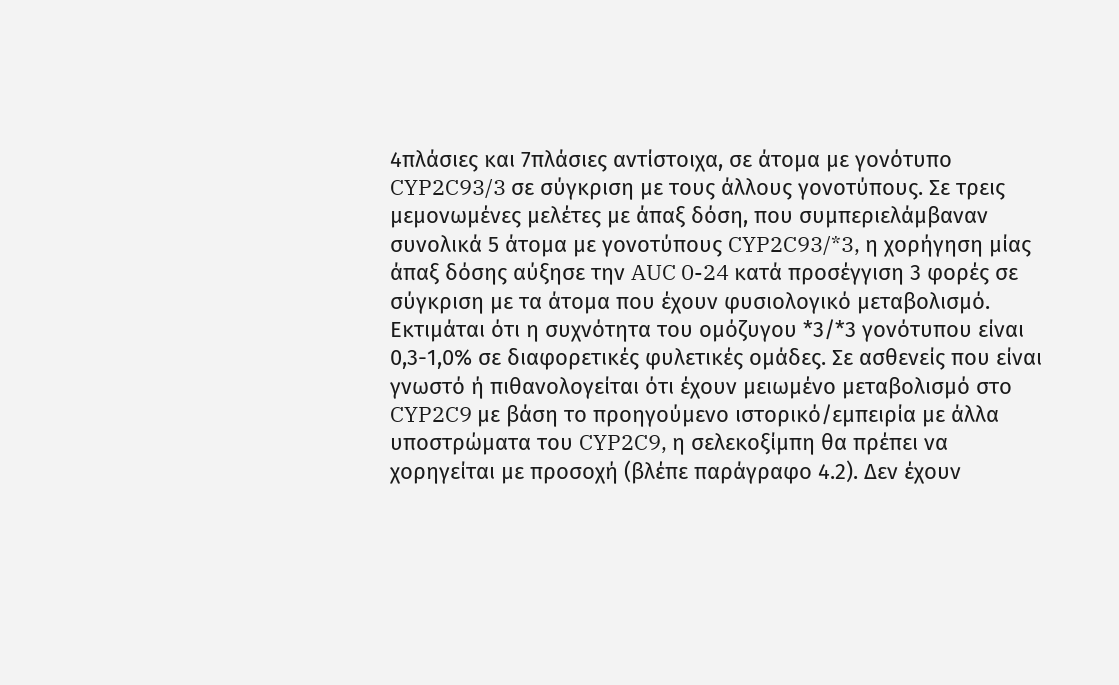4πλάσιες και 7πλάσιες αντίστοιχα, σε άτομα με γονότυπο CYP2C93/3 σε σύγκριση με τους άλλους γονοτύπους. Σε τρεις μεμονωμένες μελέτες με άπαξ δόση, που συμπεριελάμβαναν συνολικά 5 άτομα με γονοτύπους CYP2C93/*3, η χορήγηση μίας άπαξ δόσης αύξησε την AUC 0-24 κατά προσέγγιση 3 φορές σε σύγκριση με τα άτομα που έχουν φυσιολογικό μεταβολισμό. Εκτιμάται ότι η συχνότητα του ομόζυγου *3/*3 γονότυπου είναι 0,3-1,0% σε διαφορετικές φυλετικές ομάδες. Σε ασθενείς που είναι γνωστό ή πιθανολογείται ότι έχουν μειωμένο μεταβολισμό στο CYP2C9 με βάση το προηγούμενο ιστορικό/εμπειρία με άλλα υποστρώματα του CYP2C9, η σελεκοξίμπη θα πρέπει να χορηγείται με προσοχή (βλέπε παράγραφο 4.2). Δεν έχουν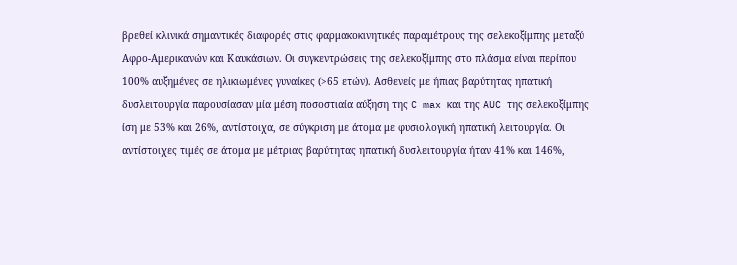βρεθεί κλινικά σημαντικές διαφορές στις φαρμακοκινητικές παραμέτρους της σελεκοξίμπης μεταξύ Αφρο-Αμερικανών και Καυκάσιων. Οι συγκεντρώσεις της σελεκοξίμπης στο πλάσμα είναι περίπου 100% αυξημένες σε ηλικιωμένες γυναίκες (>65 ετών). Ασθενείς με ήπιας βαρύτητας ηπατική δυσλειτουργία παρουσίασαν μία μέση ποσοστιαία αύξηση της C max και της AUC της σελεκοξίμπης ίση με 53% και 26%, αντίστοιχα, σε σύγκριση με άτομα με φυσιολογική ηπατική λειτουργία. Οι αντίστοιχες τιμές σε άτομα με μέτριας βαρύτητας ηπατική δυσλειτουργία ήταν 41% και 146%,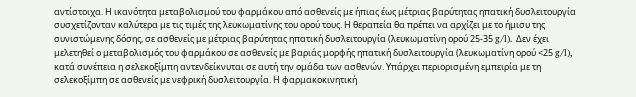αντίστοιχα. Η ικανότητα μεταβολισμού του φαρμάκου από ασθενείς με ήπιας έως μέτριας βαρύτητας ηπατική δυσλειτουργία συσχετίζονταν καλύτερα με τις τιμές της λευκωματίνης του ορού τους. Η θεραπεία θα πρέπει να αρχίζει με το ήμισυ της συνιστώμενης δόσης, σε ασθενείς με μέτριας βαρύτητας ηπατική δυσλειτουργία (λευκωματίνη ορού 25-35 g/l). Δεν έχει μελετηθεί ο μεταβολισμός του φαρμάκου σε ασθενείς με βαριάς μορφής ηπατική δυσλειτουργία (λευκωματίνη ορού <25 g/l), κατά συνέπεια η σελεκοξίμπη αντενδείκνυται σε αυτή την ομάδα των ασθενών. Υπάρχει περιορισμένη εμπειρία με τη σελεκοξίμπη σε ασθενείς με νεφρική δυσλειτουργία. Η φαρμακοκινητική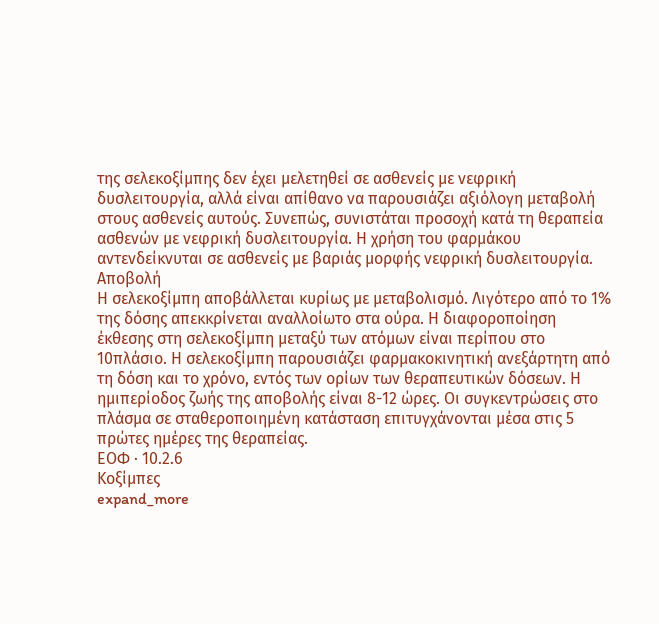της σελεκοξίμπης δεν έχει μελετηθεί σε ασθενείς με νεφρική δυσλειτουργία, αλλά είναι απίθανο να παρουσιάζει αξιόλογη μεταβολή στους ασθενείς αυτούς. Συνεπώς, συνιστάται προσοχή κατά τη θεραπεία ασθενών με νεφρική δυσλειτουργία. Η χρήση του φαρμάκου αντενδείκνυται σε ασθενείς με βαριάς μορφής νεφρική δυσλειτουργία.
Αποβολή
Η σελεκοξίμπη αποβάλλεται κυρίως με μεταβολισμό. Λιγότερο από το 1% της δόσης απεκκρίνεται αναλλοίωτο στα ούρα. Η διαφοροποίηση έκθεσης στη σελεκοξίμπη μεταξύ των ατόμων είναι περίπου στο 10πλάσιο. Η σελεκοξίμπη παρουσιάζει φαρμακοκινητική ανεξάρτητη από τη δόση και το χρόνο, εντός των ορίων των θεραπευτικών δόσεων. Η ημιπερίοδος ζωής της αποβολής είναι 8-12 ώρες. Οι συγκεντρώσεις στο πλάσμα σε σταθεροποιημένη κατάσταση επιτυγχάνονται μέσα στις 5 πρώτες ημέρες της θεραπείας.
ΕΟΦ · 10.2.6
Κοξίμπες
expand_more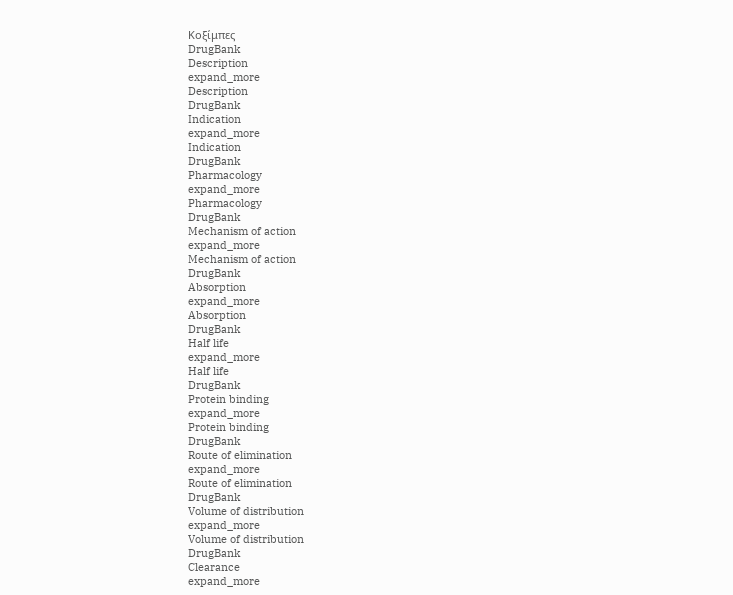Κοξίμπες
DrugBank
Description
expand_more
Description
DrugBank
Indication
expand_more
Indication
DrugBank
Pharmacology
expand_more
Pharmacology
DrugBank
Mechanism of action
expand_more
Mechanism of action
DrugBank
Absorption
expand_more
Absorption
DrugBank
Half life
expand_more
Half life
DrugBank
Protein binding
expand_more
Protein binding
DrugBank
Route of elimination
expand_more
Route of elimination
DrugBank
Volume of distribution
expand_more
Volume of distribution
DrugBank
Clearance
expand_more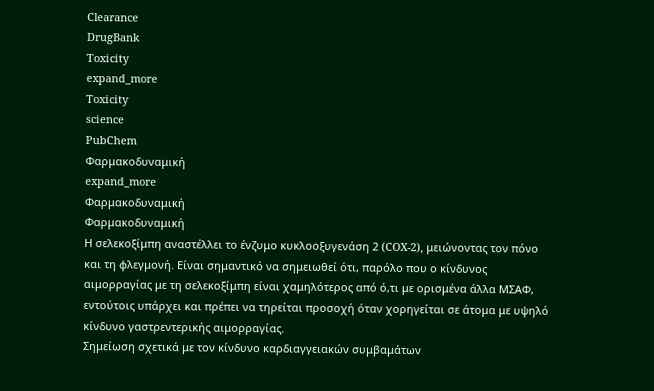Clearance
DrugBank
Toxicity
expand_more
Toxicity
science
PubChem
Φαρμακοδυναμική
expand_more
Φαρμακοδυναμική
Φαρμακοδυναμική
Η σελεκοξίμπη αναστέλλει το ένζυμο κυκλοοξυγενάση 2 (COX-2), μειώνοντας τον πόνο και τη φλεγμονή. Είναι σημαντικό να σημειωθεί ότι, παρόλο που ο κίνδυνος αιμορραγίας με τη σελεκοξίμπη είναι χαμηλότερος από ό,τι με ορισμένα άλλα ΜΣΑΦ, εντούτοις υπάρχει και πρέπει να τηρείται προσοχή όταν χορηγείται σε άτομα με υψηλό κίνδυνο γαστρεντερικής αιμορραγίας.
Σημείωση σχετικά με τον κίνδυνο καρδιαγγειακών συμβαμάτων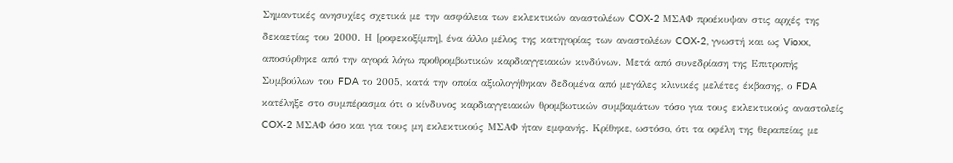Σημαντικές ανησυχίες σχετικά με την ασφάλεια των εκλεκτικών αναστολέων COX-2 ΜΣΑΦ προέκυψαν στις αρχές της δεκαετίας του 2000. Η [ροφεκοξίμπη], ένα άλλο μέλος της κατηγορίας των αναστολέων COX-2, γνωστή και ως Vioxx, αποσύρθηκε από την αγορά λόγω προθρομβωτικών καρδιαγγειακών κινδύνων. Μετά από συνεδρίαση της Επιτροπής Συμβούλων του FDA το 2005, κατά την οποία αξιολογήθηκαν δεδομένα από μεγάλες κλινικές μελέτες έκβασης, ο FDA κατέληξε στο συμπέρασμα ότι ο κίνδυνος καρδιαγγειακών θρομβωτικών συμβαμάτων τόσο για τους εκλεκτικούς αναστολείς COX-2 ΜΣΑΦ όσο και για τους μη εκλεκτικούς ΜΣΑΦ ήταν εμφανής. Κρίθηκε, ωστόσο, ότι τα οφέλη της θεραπείας με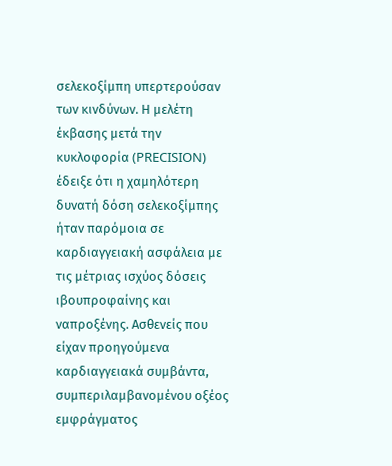σελεκοξίμπη υπερτερούσαν των κινδύνων. Η μελέτη έκβασης μετά την κυκλοφορία (PRECISION) έδειξε ότι η χαμηλότερη δυνατή δόση σελεκοξίμπης ήταν παρόμοια σε καρδιαγγειακή ασφάλεια με τις μέτριας ισχύος δόσεις ιβουπροφαίνης και ναπροξένης. Ασθενείς που είχαν προηγούμενα καρδιαγγειακά συμβάντα, συμπεριλαμβανομένου οξέος εμφράγματος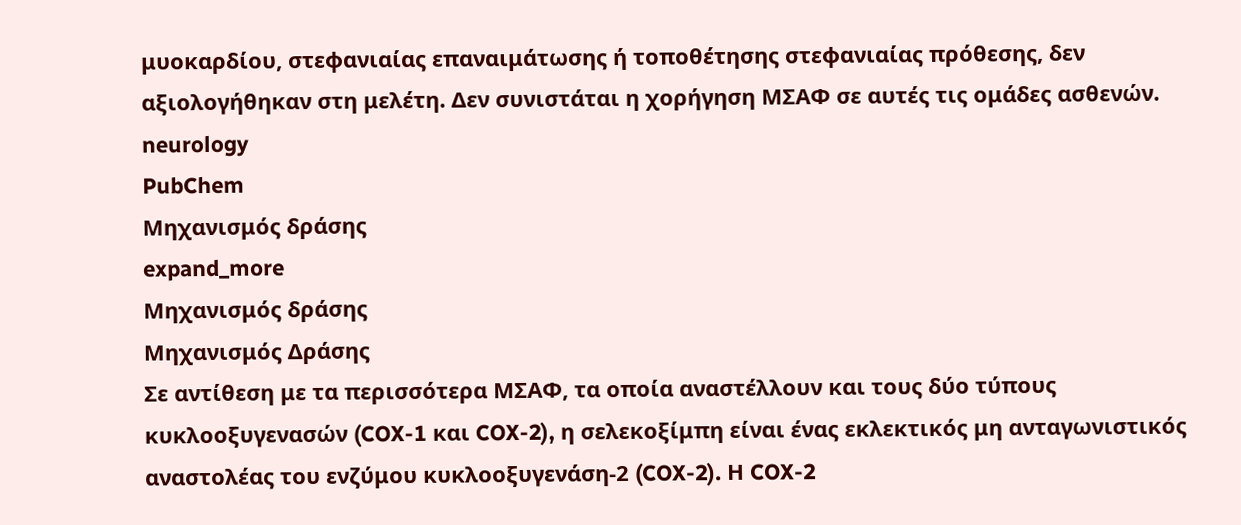μυοκαρδίου, στεφανιαίας επαναιμάτωσης ή τοποθέτησης στεφανιαίας πρόθεσης, δεν αξιολογήθηκαν στη μελέτη. Δεν συνιστάται η χορήγηση ΜΣΑΦ σε αυτές τις ομάδες ασθενών.
neurology
PubChem
Μηχανισμός δράσης
expand_more
Μηχανισμός δράσης
Μηχανισμός Δράσης
Σε αντίθεση με τα περισσότερα ΜΣΑΦ, τα οποία αναστέλλουν και τους δύο τύπους κυκλοοξυγενασών (COX-1 και COX-2), η σελεκοξίμπη είναι ένας εκλεκτικός μη ανταγωνιστικός αναστολέας του ενζύμου κυκλοοξυγενάση-2 (COX-2). Η COX-2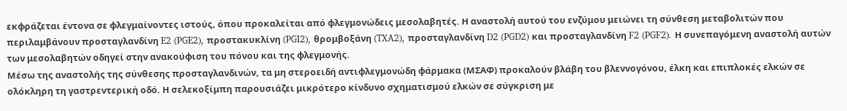εκφράζεται έντονα σε φλεγμαίνοντες ιστούς, όπου προκαλείται από φλεγμονώδεις μεσολαβητές. Η αναστολή αυτού του ενζύμου μειώνει τη σύνθεση μεταβολιτών που περιλαμβάνουν προσταγλανδίνη E2 (PGE2), προστακυκλίνη (PGI2), θρομβοξάνη (TXA2), προσταγλανδίνη D2 (PGD2) και προσταγλανδίνη F2 (PGF2). Η συνεπαγόμενη αναστολή αυτών των μεσολαβητών οδηγεί στην ανακούφιση του πόνου και της φλεγμονής.
Μέσω της αναστολής της σύνθεσης προσταγλανδινών, τα μη στεροειδή αντιφλεγμονώδη φάρμακα (ΜΣΑΦ) προκαλούν βλάβη του βλεννογόνου, έλκη και επιπλοκές ελκών σε ολόκληρη τη γαστρεντερική οδό. Η σελεκοξίμπη παρουσιάζει μικρότερο κίνδυνο σχηματισμού ελκών σε σύγκριση με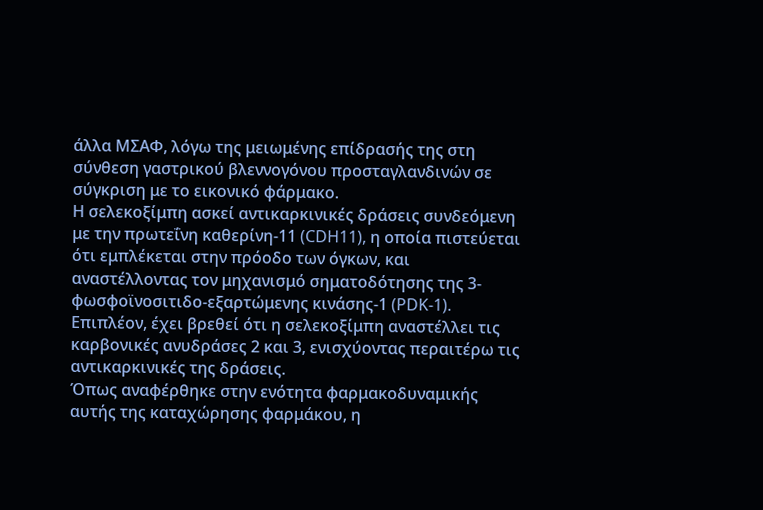άλλα ΜΣΑΦ, λόγω της μειωμένης επίδρασής της στη σύνθεση γαστρικού βλεννογόνου προσταγλανδινών σε σύγκριση με το εικονικό φάρμακο.
Η σελεκοξίμπη ασκεί αντικαρκινικές δράσεις συνδεόμενη με την πρωτεΐνη καθερίνη-11 (CDH11), η οποία πιστεύεται ότι εμπλέκεται στην πρόοδο των όγκων, και αναστέλλοντας τον μηχανισμό σηματοδότησης της 3-φωσφοϊνοσιτιδο-εξαρτώμενης κινάσης-1 (PDK-1). Επιπλέον, έχει βρεθεί ότι η σελεκοξίμπη αναστέλλει τις καρβονικές ανυδράσες 2 και 3, ενισχύοντας περαιτέρω τις αντικαρκινικές της δράσεις.
Όπως αναφέρθηκε στην ενότητα φαρμακοδυναμικής αυτής της καταχώρησης φαρμάκου, η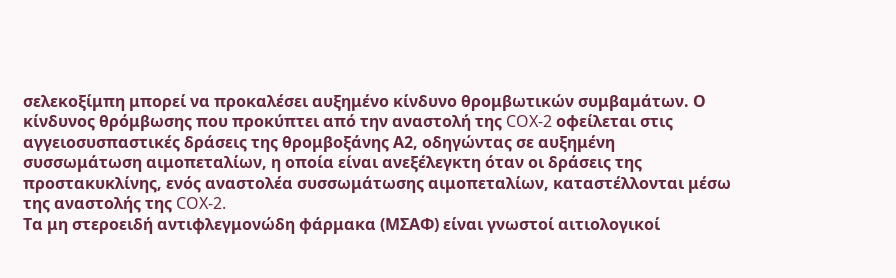σελεκοξίμπη μπορεί να προκαλέσει αυξημένο κίνδυνο θρομβωτικών συμβαμάτων. Ο κίνδυνος θρόμβωσης που προκύπτει από την αναστολή της COX-2 οφείλεται στις αγγειοσυσπαστικές δράσεις της θρομβοξάνης Α2, οδηγώντας σε αυξημένη συσσωμάτωση αιμοπεταλίων, η οποία είναι ανεξέλεγκτη όταν οι δράσεις της προστακυκλίνης, ενός αναστολέα συσσωμάτωσης αιμοπεταλίων, καταστέλλονται μέσω της αναστολής της COX-2.
Τα μη στεροειδή αντιφλεγμονώδη φάρμακα (ΜΣΑΦ) είναι γνωστοί αιτιολογικοί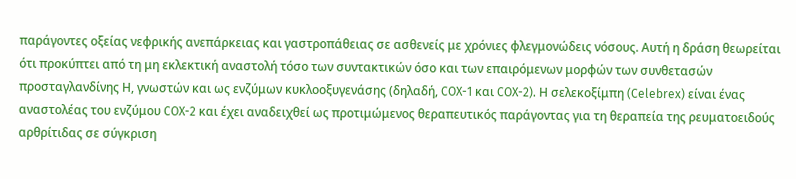παράγοντες οξείας νεφρικής ανεπάρκειας και γαστροπάθειας σε ασθενείς με χρόνιες φλεγμονώδεις νόσους. Αυτή η δράση θεωρείται ότι προκύπτει από τη μη εκλεκτική αναστολή τόσο των συντακτικών όσο και των επαιρόμενων μορφών των συνθετασών προσταγλανδίνης Η, γνωστών και ως ενζύμων κυκλοοξυγενάσης (δηλαδή, COX-1 και COX-2). Η σελεκοξίμπη (Celebrex) είναι ένας αναστολέας του ενζύμου COX-2 και έχει αναδειχθεί ως προτιμώμενος θεραπευτικός παράγοντας για τη θεραπεία της ρευματοειδούς αρθρίτιδας σε σύγκριση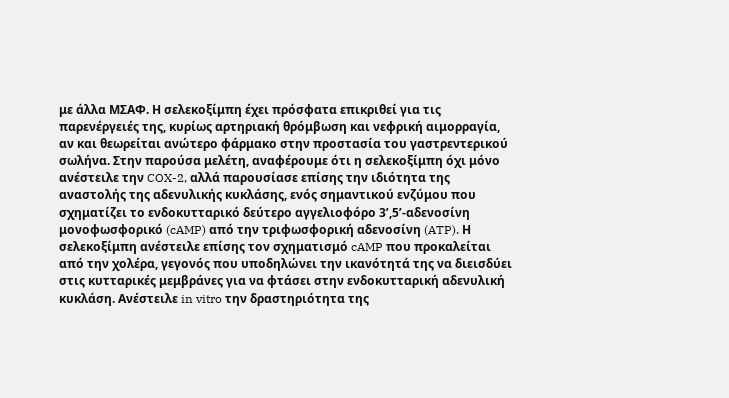με άλλα ΜΣΑΦ. Η σελεκοξίμπη έχει πρόσφατα επικριθεί για τις παρενέργειές της, κυρίως αρτηριακή θρόμβωση και νεφρική αιμορραγία, αν και θεωρείται ανώτερο φάρμακο στην προστασία του γαστρεντερικού σωλήνα. Στην παρούσα μελέτη, αναφέρουμε ότι η σελεκοξίμπη όχι μόνο ανέστειλε την COX-2, αλλά παρουσίασε επίσης την ιδιότητα της αναστολής της αδενυλικής κυκλάσης, ενός σημαντικού ενζύμου που σχηματίζει το ενδοκυτταρικό δεύτερο αγγελιοφόρο 3’,5’-αδενοσίνη μονοφωσφορικό (cAMP) από την τριφωσφορική αδενοσίνη (ATP). Η σελεκοξίμπη ανέστειλε επίσης τον σχηματισμό cAMP που προκαλείται από την χολέρα, γεγονός που υποδηλώνει την ικανότητά της να διεισδύει στις κυτταρικές μεμβράνες για να φτάσει στην ενδοκυτταρική αδενυλική κυκλάση. Ανέστειλε in vitro την δραστηριότητα της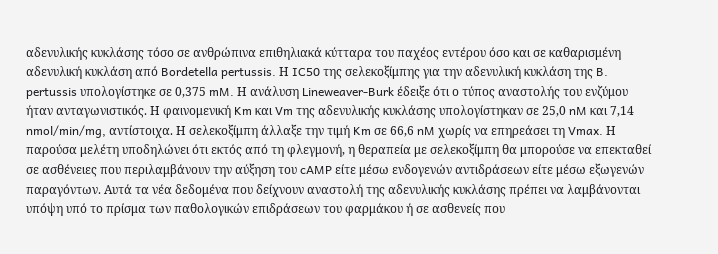αδενυλικής κυκλάσης τόσο σε ανθρώπινα επιθηλιακά κύτταρα του παχέος εντέρου όσο και σε καθαρισμένη αδενυλική κυκλάση από Bordetella pertussis. Η IC50 της σελεκοξίμπης για την αδενυλική κυκλάση της B. pertussis υπολογίστηκε σε 0,375 mM. Η ανάλυση Lineweaver-Burk έδειξε ότι ο τύπος αναστολής του ενζύμου ήταν ανταγωνιστικός. Η φαινομενική Km και Vm της αδενυλικής κυκλάσης υπολογίστηκαν σε 25,0 nM και 7,14 nmol/min/mg, αντίστοιχα. Η σελεκοξίμπη άλλαξε την τιμή Km σε 66,6 nM χωρίς να επηρεάσει τη Vmax. Η παρούσα μελέτη υποδηλώνει ότι εκτός από τη φλεγμονή, η θεραπεία με σελεκοξίμπη θα μπορούσε να επεκταθεί σε ασθένειες που περιλαμβάνουν την αύξηση του cAMP είτε μέσω ενδογενών αντιδράσεων είτε μέσω εξωγενών παραγόντων. Αυτά τα νέα δεδομένα που δείχνουν αναστολή της αδενυλικής κυκλάσης πρέπει να λαμβάνονται υπόψη υπό το πρίσμα των παθολογικών επιδράσεων του φαρμάκου ή σε ασθενείς που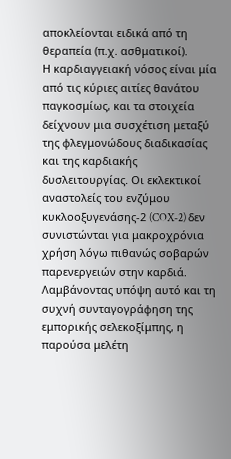αποκλείονται ειδικά από τη θεραπεία (π.χ. ασθματικοί).
Η καρδιαγγειακή νόσος είναι μία από τις κύριες αιτίες θανάτου παγκοσμίως, και τα στοιχεία δείχνουν μια συσχέτιση μεταξύ της φλεγμονώδους διαδικασίας και της καρδιακής δυσλειτουργίας. Οι εκλεκτικοί αναστολείς του ενζύμου κυκλοοξυγενάσης-2 (COX-2) δεν συνιστώνται για μακροχρόνια χρήση λόγω πιθανώς σοβαρών παρενεργειών στην καρδιά. Λαμβάνοντας υπόψη αυτό και τη συχνή συνταγογράφηση της εμπορικής σελεκοξίμπης, η παρούσα μελέτη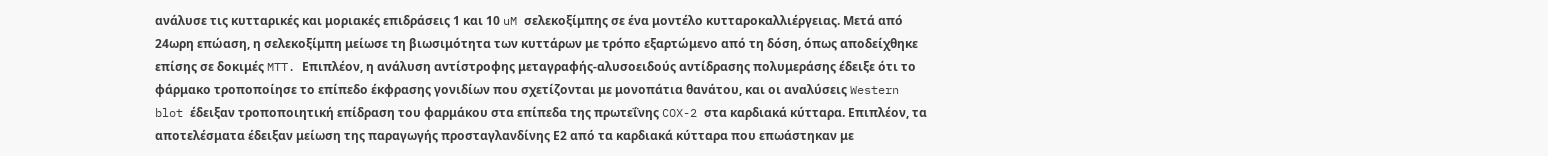ανάλυσε τις κυτταρικές και μοριακές επιδράσεις 1 και 10 uM σελεκοξίμπης σε ένα μοντέλο κυτταροκαλλιέργειας. Μετά από 24ωρη επώαση, η σελεκοξίμπη μείωσε τη βιωσιμότητα των κυττάρων με τρόπο εξαρτώμενο από τη δόση, όπως αποδείχθηκε επίσης σε δοκιμές MTT. Επιπλέον, η ανάλυση αντίστροφης μεταγραφής-αλυσοειδούς αντίδρασης πολυμεράσης έδειξε ότι το φάρμακο τροποποίησε το επίπεδο έκφρασης γονιδίων που σχετίζονται με μονοπάτια θανάτου, και οι αναλύσεις Western blot έδειξαν τροποποιητική επίδραση του φαρμάκου στα επίπεδα της πρωτεΐνης COX-2 στα καρδιακά κύτταρα. Επιπλέον, τα αποτελέσματα έδειξαν μείωση της παραγωγής προσταγλανδίνης Ε2 από τα καρδιακά κύτταρα που επωάστηκαν με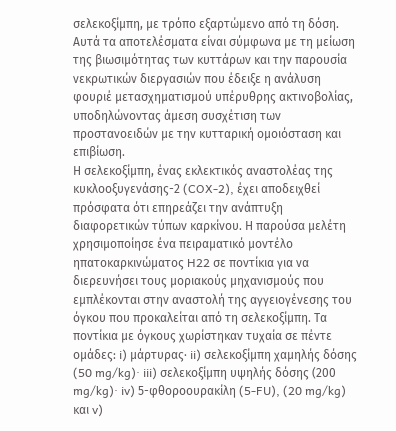σελεκοξίμπη, με τρόπο εξαρτώμενο από τη δόση. Αυτά τα αποτελέσματα είναι σύμφωνα με τη μείωση της βιωσιμότητας των κυττάρων και την παρουσία νεκρωτικών διεργασιών που έδειξε η ανάλυση φουριέ μετασχηματισμού υπέρυθρης ακτινοβολίας, υποδηλώνοντας άμεση συσχέτιση των προστανοειδών με την κυτταρική ομοιόσταση και επιβίωση.
Η σελεκοξίμπη, ένας εκλεκτικός αναστολέας της κυκλοοξυγενάσης-2 (COX-2), έχει αποδειχθεί πρόσφατα ότι επηρεάζει την ανάπτυξη διαφορετικών τύπων καρκίνου. Η παρούσα μελέτη χρησιμοποίησε ένα πειραματικό μοντέλο ηπατοκαρκινώματος H22 σε ποντίκια για να διερευνήσει τους μοριακούς μηχανισμούς που εμπλέκονται στην αναστολή της αγγειογένεσης του όγκου που προκαλείται από τη σελεκοξίμπη. Τα ποντίκια με όγκους χωρίστηκαν τυχαία σε πέντε ομάδες: i) μάρτυρας· ii) σελεκοξίμπη χαμηλής δόσης (50 mg/kg)· iii) σελεκοξίμπη υψηλής δόσης (200 mg/kg)· iv) 5-φθοροουρακίλη (5-FU), (20 mg/kg) και v)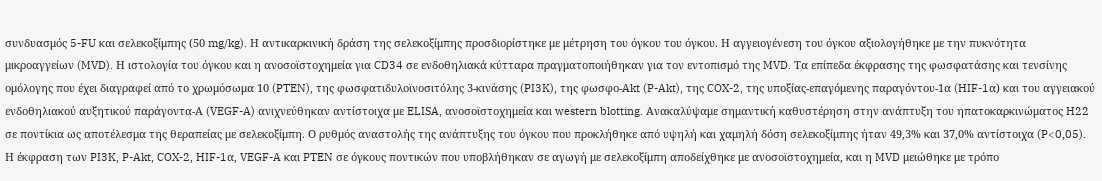συνδυασμός 5-FU και σελεκοξίμπης (50 mg/kg). Η αντικαρκινική δράση της σελεκοξίμπης προσδιορίστηκε με μέτρηση του όγκου του όγκου. Η αγγειογένεση του όγκου αξιολογήθηκε με την πυκνότητα μικροαγγείων (MVD). Η ιστολογία του όγκου και η ανοσοϊστοχημεία για CD34 σε ενδοθηλιακά κύτταρα πραγματοποιήθηκαν για τον εντοπισμό της MVD. Τα επίπεδα έκφρασης της φωσφατάσης και τενσίνης ομόλογης που έχει διαγραφεί από το χρωμόσωμα 10 (PTEN), της φωσφατιδυλοϊνοσιτόλης 3-κινάσης (PI3K), της φωσφο-Akt (P-Akt), της COX-2, της υποξίας-επαγόμενης παραγόντου-1α (HIF-1α) και του αγγειακού ενδοθηλιακού αυξητικού παράγοντα-Α (VEGF-A) ανιχνεύθηκαν αντίστοιχα με ELISA, ανοσοϊστοχημεία και western blotting. Ανακαλύψαμε σημαντική καθυστέρηση στην ανάπτυξη του ηπατοκαρκινώματος H22 σε ποντίκια ως αποτέλεσμα της θεραπείας με σελεκοξίμπη. Ο ρυθμός αναστολής της ανάπτυξης του όγκου που προκλήθηκε από υψηλή και χαμηλή δόση σελεκοξίμπης ήταν 49,3% και 37,0% αντίστοιχα (P<0,05). Η έκφραση των PI3K, P-Akt, COX-2, HIF-1α, VEGF-A και PTEN σε όγκους ποντικών που υποβλήθηκαν σε αγωγή με σελεκοξίμπη αποδείχθηκε με ανοσοϊστοχημεία, και η MVD μειώθηκε με τρόπο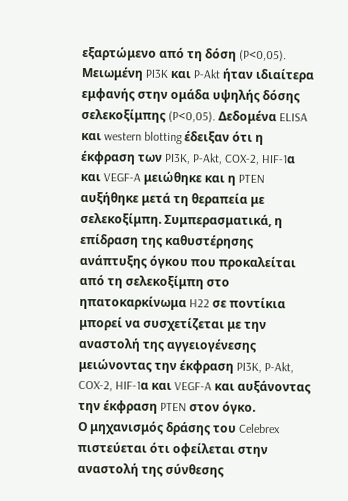εξαρτώμενο από τη δόση (P<0,05). Μειωμένη PI3K και P-Akt ήταν ιδιαίτερα εμφανής στην ομάδα υψηλής δόσης σελεκοξίμπης (P<0,05). Δεδομένα ELISA και western blotting έδειξαν ότι η έκφραση των PI3K, P-Akt, COX-2, HIF-1α και VEGF-A μειώθηκε και η PTEN αυξήθηκε μετά τη θεραπεία με σελεκοξίμπη. Συμπερασματικά, η επίδραση της καθυστέρησης ανάπτυξης όγκου που προκαλείται από τη σελεκοξίμπη στο ηπατοκαρκίνωμα H22 σε ποντίκια μπορεί να συσχετίζεται με την αναστολή της αγγειογένεσης μειώνοντας την έκφραση PI3K, P-Akt, COX-2, HIF-1α και VEGF-A και αυξάνοντας την έκφραση PTEN στον όγκο.
Ο μηχανισμός δράσης του Celebrex πιστεύεται ότι οφείλεται στην αναστολή της σύνθεσης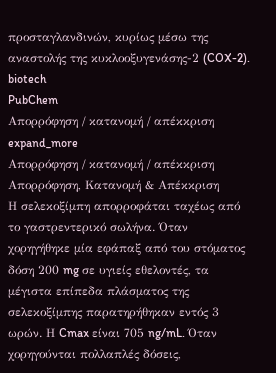προσταγλανδινών, κυρίως μέσω της αναστολής της κυκλοοξυγενάσης-2 (COX-2).
biotech
PubChem
Απορρόφηση / κατανομή / απέκκριση
expand_more
Απορρόφηση / κατανομή / απέκκριση
Απορρόφηση, Κατανομή & Απέκκριση
Η σελεκοξίμπη απορροφάται ταχέως από το γαστρεντερικό σωλήνα. Όταν χορηγήθηκε μία εφάπαξ από του στόματος δόση 200 mg σε υγιείς εθελοντές, τα μέγιστα επίπεδα πλάσματος της σελεκοξίμπης παρατηρήθηκαν εντός 3 ωρών. Η Cmax είναι 705 ng/mL. Όταν χορηγούνται πολλαπλές δόσεις,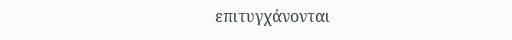επιτυγχάνονται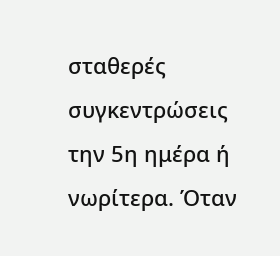σταθερές συγκεντρώσεις την 5η ημέρα ή νωρίτερα. Όταν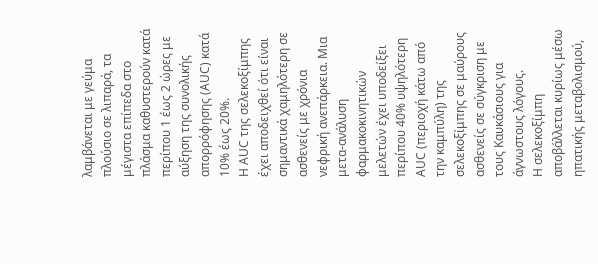λαμβάνεται με γεύμα πλούσιο σε λιπαρά, τα μέγιστα επίπεδα στο πλάσμα καθυστερούν κατά περίπου 1 έως 2 ώρες με αύξηση της συνολικής απορρόφησης (AUC) κατά 10% έως 20%.
Η AUC της σελεκοξίμπης έχει αποδειχθεί ότι είναι σημαντικά χαμηλότερη σε ασθενείς με χρόνια νεφρική ανεπάρκεια. Μια μετα-ανάλυση φαρμακοκινητικών μελετών έχει υποδείξει περίπου 40% υψηλότερη AUC (περιοχή κάτω από την καμπύλη) της σελεκοξίμπης σε μαύρους ασθενείς σε σύγκριση με τους Καυκάσιους για άγνωστους λόγους.
Η σελεκοξίμπη αποβάλλεται κυρίως μέσω ηπατικής μεταβολισμού,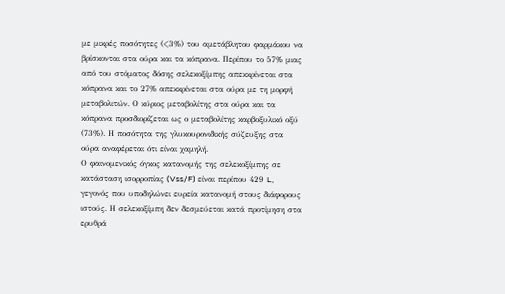με μικρές ποσότητες (<3%) του αμετάβλητου φαρμάκου να βρίσκονται στα ούρα και τα κόπρανα. Περίπου το 57% μιας από του στόματος δόσης σελεκοξίμπης απεκκρίνεται στα κόπρανα και το 27% απεκκρίνεται στα ούρα με τη μορφή μεταβολιτών. Ο κύριος μεταβολίτης στα ούρα και τα κόπρανα προσδιορίζεται ως ο μεταβολίτης καρβοξυλικό οξύ (73%). Η ποσότητα της γλυκουρονιδικής σύζευξης στα ούρα αναφέρεται ότι είναι χαμηλή.
Ο φαινομενικός όγκος κατανομής της σελεκοξίμπης σε κατάσταση ισορροπίας (Vss/F) είναι περίπου 429 L, γεγονός που υποδηλώνει ευρεία κατανομή στους διάφορους ιστούς. Η σελεκοξίμπη δεν δεσμεύεται κατά προτίμηση στα ερυθρά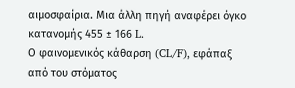αιμοσφαίρια. Μια άλλη πηγή αναφέρει όγκο κατανομής 455 ± 166 L.
Ο φαινομενικός κάθαρση (CL/F), εφάπαξ από του στόματος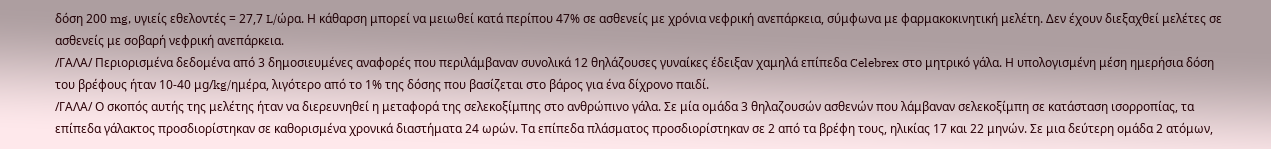δόση 200 mg, υγιείς εθελοντές = 27,7 L/ώρα. Η κάθαρση μπορεί να μειωθεί κατά περίπου 47% σε ασθενείς με χρόνια νεφρική ανεπάρκεια, σύμφωνα με φαρμακοκινητική μελέτη. Δεν έχουν διεξαχθεί μελέτες σε ασθενείς με σοβαρή νεφρική ανεπάρκεια.
/ΓΑΛΑ/ Περιορισμένα δεδομένα από 3 δημοσιευμένες αναφορές που περιλάμβαναν συνολικά 12 θηλάζουσες γυναίκες έδειξαν χαμηλά επίπεδα Celebrex στο μητρικό γάλα. Η υπολογισμένη μέση ημερήσια δόση του βρέφους ήταν 10-40 μg/kg/ημέρα, λιγότερο από το 1% της δόσης που βασίζεται στο βάρος για ένα δίχρονο παιδί.
/ΓΑΛΑ/ Ο σκοπός αυτής της μελέτης ήταν να διερευνηθεί η μεταφορά της σελεκοξίμπης στο ανθρώπινο γάλα. Σε μία ομάδα 3 θηλαζουσών ασθενών που λάμβαναν σελεκοξίμπη σε κατάσταση ισορροπίας, τα επίπεδα γάλακτος προσδιορίστηκαν σε καθορισμένα χρονικά διαστήματα 24 ωρών. Τα επίπεδα πλάσματος προσδιορίστηκαν σε 2 από τα βρέφη τους, ηλικίας 17 και 22 μηνών. Σε μια δεύτερη ομάδα 2 ατόμων,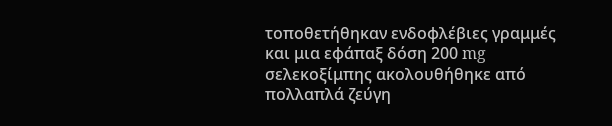τοποθετήθηκαν ενδοφλέβιες γραμμές και μια εφάπαξ δόση 200 mg σελεκοξίμπης ακολουθήθηκε από πολλαπλά ζεύγη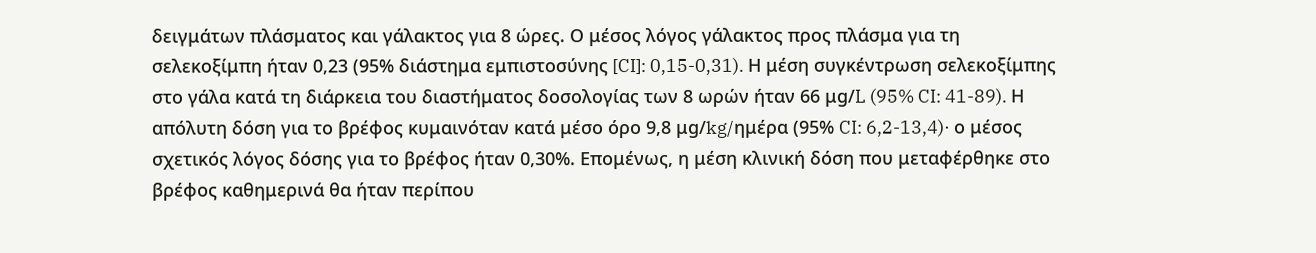δειγμάτων πλάσματος και γάλακτος για 8 ώρες. Ο μέσος λόγος γάλακτος προς πλάσμα για τη σελεκοξίμπη ήταν 0,23 (95% διάστημα εμπιστοσύνης [CI]: 0,15-0,31). Η μέση συγκέντρωση σελεκοξίμπης στο γάλα κατά τη διάρκεια του διαστήματος δοσολογίας των 8 ωρών ήταν 66 μg/L (95% CI: 41-89). Η απόλυτη δόση για το βρέφος κυμαινόταν κατά μέσο όρο 9,8 μg/kg/ημέρα (95% CI: 6,2-13,4)· ο μέσος σχετικός λόγος δόσης για το βρέφος ήταν 0,30%. Επομένως, η μέση κλινική δόση που μεταφέρθηκε στο βρέφος καθημερινά θα ήταν περίπου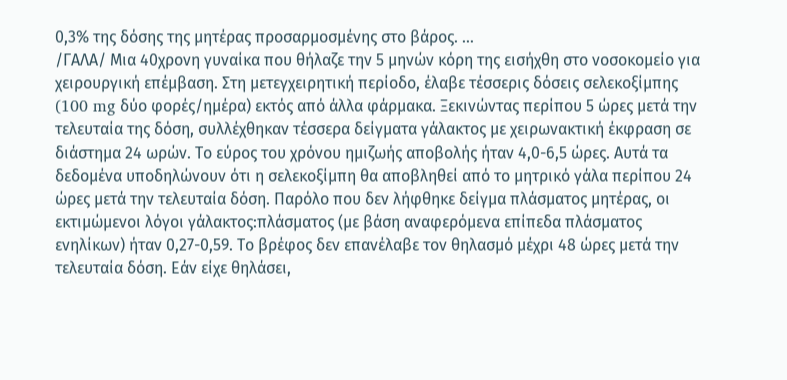0,3% της δόσης της μητέρας προσαρμοσμένης στο βάρος. …
/ΓΑΛΑ/ Μια 40χρονη γυναίκα που θήλαζε την 5 μηνών κόρη της εισήχθη στο νοσοκομείο για χειρουργική επέμβαση. Στη μετεγχειρητική περίοδο, έλαβε τέσσερις δόσεις σελεκοξίμπης (100 mg δύο φορές/ημέρα) εκτός από άλλα φάρμακα. Ξεκινώντας περίπου 5 ώρες μετά την τελευταία της δόση, συλλέχθηκαν τέσσερα δείγματα γάλακτος με χειρωνακτική έκφραση σε διάστημα 24 ωρών. Το εύρος του χρόνου ημιζωής αποβολής ήταν 4,0-6,5 ώρες. Αυτά τα δεδομένα υποδηλώνουν ότι η σελεκοξίμπη θα αποβληθεί από το μητρικό γάλα περίπου 24 ώρες μετά την τελευταία δόση. Παρόλο που δεν λήφθηκε δείγμα πλάσματος μητέρας, οι εκτιμώμενοι λόγοι γάλακτος:πλάσματος (με βάση αναφερόμενα επίπεδα πλάσματος ενηλίκων) ήταν 0,27-0,59. Το βρέφος δεν επανέλαβε τον θηλασμό μέχρι 48 ώρες μετά την τελευταία δόση. Εάν είχε θηλάσει,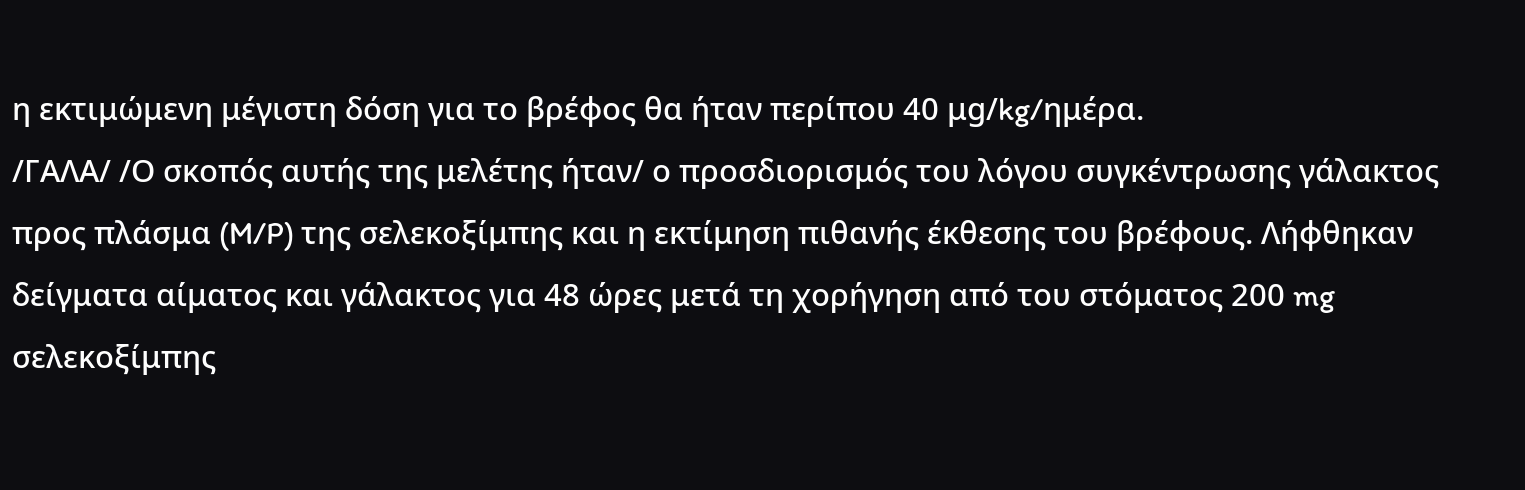η εκτιμώμενη μέγιστη δόση για το βρέφος θα ήταν περίπου 40 μg/kg/ημέρα.
/ΓΑΛΑ/ /Ο σκοπός αυτής της μελέτης ήταν/ ο προσδιορισμός του λόγου συγκέντρωσης γάλακτος προς πλάσμα (M/P) της σελεκοξίμπης και η εκτίμηση πιθανής έκθεσης του βρέφους. Λήφθηκαν δείγματα αίματος και γάλακτος για 48 ώρες μετά τη χορήγηση από του στόματος 200 mg σελεκοξίμπης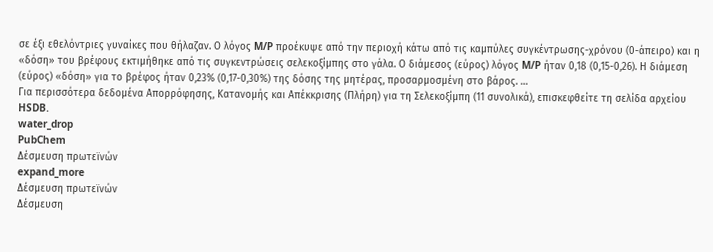σε έξι εθελόντριες γυναίκες που θήλαζαν. Ο λόγος M/P προέκυψε από την περιοχή κάτω από τις καμπύλες συγκέντρωσης-χρόνου (0-άπειρο) και η «δόση» του βρέφους εκτιμήθηκε από τις συγκεντρώσεις σελεκοξίμπης στο γάλα. Ο διάμεσος (εύρος) λόγος M/P ήταν 0,18 (0,15-0,26). Η διάμεση (εύρος) «δόση» για το βρέφος ήταν 0,23% (0,17-0,30%) της δόσης της μητέρας, προσαρμοσμένη στο βάρος. …
Για περισσότερα δεδομένα Απορρόφησης, Κατανομής και Απέκκρισης (Πλήρη) για τη Σελεκοξίμπη (11 συνολικά), επισκεφθείτε τη σελίδα αρχείου HSDB.
water_drop
PubChem
Δέσμευση πρωτεϊνών
expand_more
Δέσμευση πρωτεϊνών
Δέσμευση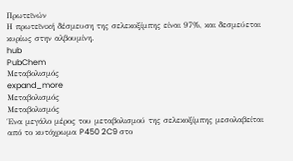Πρωτεϊνών
Η πρωτεϊνική δέσμευση της σελεκοξίμπης είναι 97%, και δεσμεύεται κυρίως στην αλβουμίνη.
hub
PubChem
Μεταβολισμός
expand_more
Μεταβολισμός
Μεταβολισμός
Ένα μεγάλο μέρος του μεταβολισμού της σελεκοξίμπης μεσολαβείται από το κυτόχρωμα P450 2C9 στο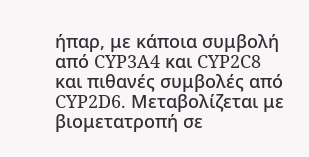ήπαρ, με κάποια συμβολή από CYP3A4 και CYP2C8 και πιθανές συμβολές από CYP2D6. Μεταβολίζεται με βιομετατροπή σε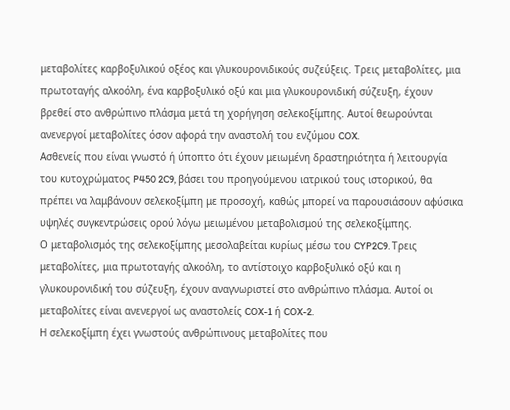μεταβολίτες καρβοξυλικού οξέος και γλυκουρονιδικούς συζεύξεις. Τρεις μεταβολίτες, μια πρωτοταγής αλκοόλη, ένα καρβοξυλικό οξύ και μια γλυκουρονιδική σύζευξη, έχουν βρεθεί στο ανθρώπινο πλάσμα μετά τη χορήγηση σελεκοξίμπης. Αυτοί θεωρούνται ανενεργοί μεταβολίτες όσον αφορά την αναστολή του ενζύμου COX.
Ασθενείς που είναι γνωστό ή ύποπτο ότι έχουν μειωμένη δραστηριότητα ή λειτουργία του κυτοχρώματος P450 2C9, βάσει του προηγούμενου ιατρικού τους ιστορικού, θα πρέπει να λαμβάνουν σελεκοξίμπη με προσοχή, καθώς μπορεί να παρουσιάσουν αφύσικα υψηλές συγκεντρώσεις ορού λόγω μειωμένου μεταβολισμού της σελεκοξίμπης.
Ο μεταβολισμός της σελεκοξίμπης μεσολαβείται κυρίως μέσω του CYP2C9. Τρεις μεταβολίτες, μια πρωτοταγής αλκοόλη, το αντίστοιχο καρβοξυλικό οξύ και η γλυκουρονιδική του σύζευξη, έχουν αναγνωριστεί στο ανθρώπινο πλάσμα. Αυτοί οι μεταβολίτες είναι ανενεργοί ως αναστολείς COX-1 ή COX-2.
Η σελεκοξίμπη έχει γνωστούς ανθρώπινους μεταβολίτες που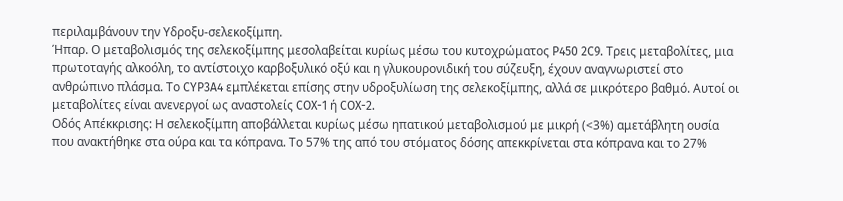περιλαμβάνουν την Υδροξυ-σελεκοξίμπη.
Ήπαρ. Ο μεταβολισμός της σελεκοξίμπης μεσολαβείται κυρίως μέσω του κυτοχρώματος P450 2C9. Τρεις μεταβολίτες, μια πρωτοταγής αλκοόλη, το αντίστοιχο καρβοξυλικό οξύ και η γλυκουρονιδική του σύζευξη, έχουν αναγνωριστεί στο ανθρώπινο πλάσμα. Το CYP3A4 εμπλέκεται επίσης στην υδροξυλίωση της σελεκοξίμπης, αλλά σε μικρότερο βαθμό. Αυτοί οι μεταβολίτες είναι ανενεργοί ως αναστολείς COX-1 ή COX-2.
Οδός Απέκκρισης: Η σελεκοξίμπη αποβάλλεται κυρίως μέσω ηπατικού μεταβολισμού με μικρή (<3%) αμετάβλητη ουσία που ανακτήθηκε στα ούρα και τα κόπρανα. Το 57% της από του στόματος δόσης απεκκρίνεται στα κόπρανα και το 27%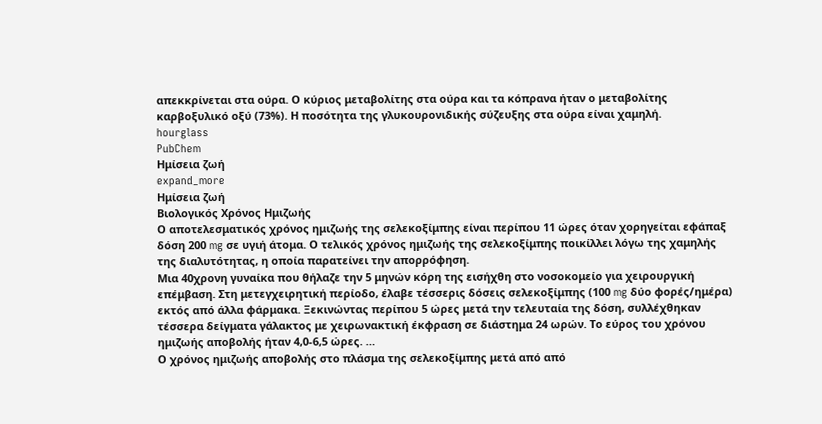απεκκρίνεται στα ούρα. Ο κύριος μεταβολίτης στα ούρα και τα κόπρανα ήταν ο μεταβολίτης καρβοξυλικό οξύ (73%). Η ποσότητα της γλυκουρονιδικής σύζευξης στα ούρα είναι χαμηλή.
hourglass
PubChem
Ημίσεια ζωή
expand_more
Ημίσεια ζωή
Βιολογικός Χρόνος Ημιζωής
Ο αποτελεσματικός χρόνος ημιζωής της σελεκοξίμπης είναι περίπου 11 ώρες όταν χορηγείται εφάπαξ δόση 200 mg σε υγιή άτομα. Ο τελικός χρόνος ημιζωής της σελεκοξίμπης ποικίλλει λόγω της χαμηλής της διαλυτότητας, η οποία παρατείνει την απορρόφηση.
Μια 40χρονη γυναίκα που θήλαζε την 5 μηνών κόρη της εισήχθη στο νοσοκομείο για χειρουργική επέμβαση. Στη μετεγχειρητική περίοδο, έλαβε τέσσερις δόσεις σελεκοξίμπης (100 mg δύο φορές/ημέρα) εκτός από άλλα φάρμακα. Ξεκινώντας περίπου 5 ώρες μετά την τελευταία της δόση, συλλέχθηκαν τέσσερα δείγματα γάλακτος με χειρωνακτική έκφραση σε διάστημα 24 ωρών. Το εύρος του χρόνου ημιζωής αποβολής ήταν 4,0-6,5 ώρες. …
Ο χρόνος ημιζωής αποβολής στο πλάσμα της σελεκοξίμπης μετά από από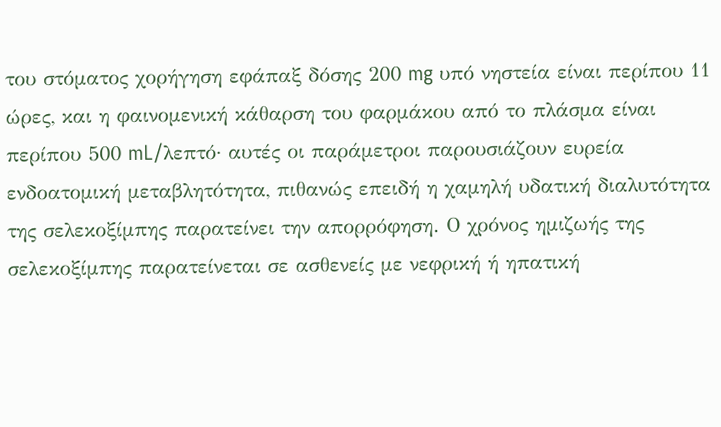του στόματος χορήγηση εφάπαξ δόσης 200 mg υπό νηστεία είναι περίπου 11 ώρες, και η φαινομενική κάθαρση του φαρμάκου από το πλάσμα είναι περίπου 500 mL/λεπτό· αυτές οι παράμετροι παρουσιάζουν ευρεία ενδοατομική μεταβλητότητα, πιθανώς επειδή η χαμηλή υδατική διαλυτότητα της σελεκοξίμπης παρατείνει την απορρόφηση. Ο χρόνος ημιζωής της σελεκοξίμπης παρατείνεται σε ασθενείς με νεφρική ή ηπατική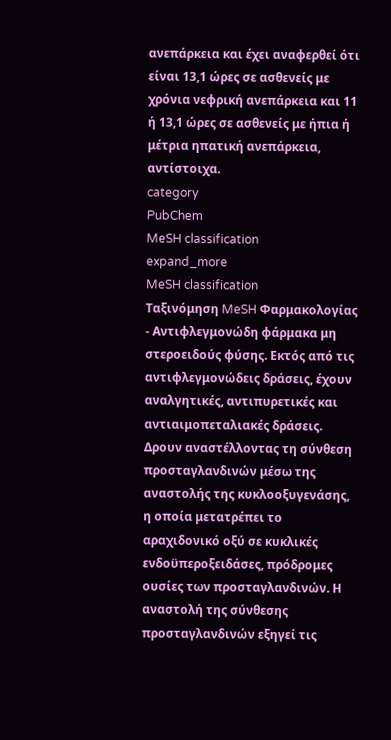ανεπάρκεια και έχει αναφερθεί ότι είναι 13,1 ώρες σε ασθενείς με χρόνια νεφρική ανεπάρκεια και 11 ή 13,1 ώρες σε ασθενείς με ήπια ή μέτρια ηπατική ανεπάρκεια, αντίστοιχα.
category
PubChem
MeSH classification
expand_more
MeSH classification
Ταξινόμηση MeSH Φαρμακολογίας
- Αντιφλεγμονώδη φάρμακα μη στεροειδούς φύσης. Εκτός από τις αντιφλεγμονώδεις δράσεις, έχουν αναλγητικές, αντιπυρετικές και αντιαιμοπεταλιακές δράσεις. Δρουν αναστέλλοντας τη σύνθεση προσταγλανδινών μέσω της αναστολής της κυκλοοξυγενάσης, η οποία μετατρέπει το αραχιδονικό οξύ σε κυκλικές ενδοϋπεροξειδάσες, πρόδρομες ουσίες των προσταγλανδινών. Η αναστολή της σύνθεσης προσταγλανδινών εξηγεί τις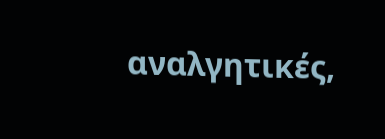αναλγητικές,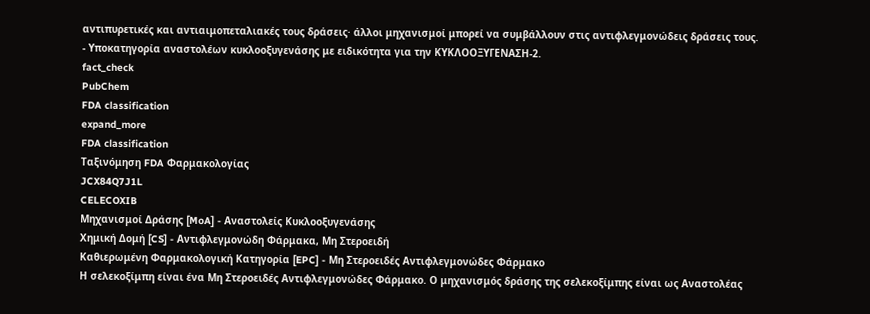αντιπυρετικές και αντιαιμοπεταλιακές τους δράσεις· άλλοι μηχανισμοί μπορεί να συμβάλλουν στις αντιφλεγμονώδεις δράσεις τους.
- Υποκατηγορία αναστολέων κυκλοοξυγενάσης με ειδικότητα για την ΚΥΚΛΟΟΞΥΓΕΝΑΣΗ-2.
fact_check
PubChem
FDA classification
expand_more
FDA classification
Ταξινόμηση FDA Φαρμακολογίας
JCX84Q7J1L
CELECOXIB
Μηχανισμοί Δράσης [MoA] - Αναστολείς Κυκλοοξυγενάσης
Χημική Δομή [CS] - Αντιφλεγμονώδη Φάρμακα, Μη Στεροειδή
Καθιερωμένη Φαρμακολογική Κατηγορία [EPC] - Μη Στεροειδές Αντιφλεγμονώδες Φάρμακο
Η σελεκοξίμπη είναι ένα Μη Στεροειδές Αντιφλεγμονώδες Φάρμακο. Ο μηχανισμός δράσης της σελεκοξίμπης είναι ως Αναστολέας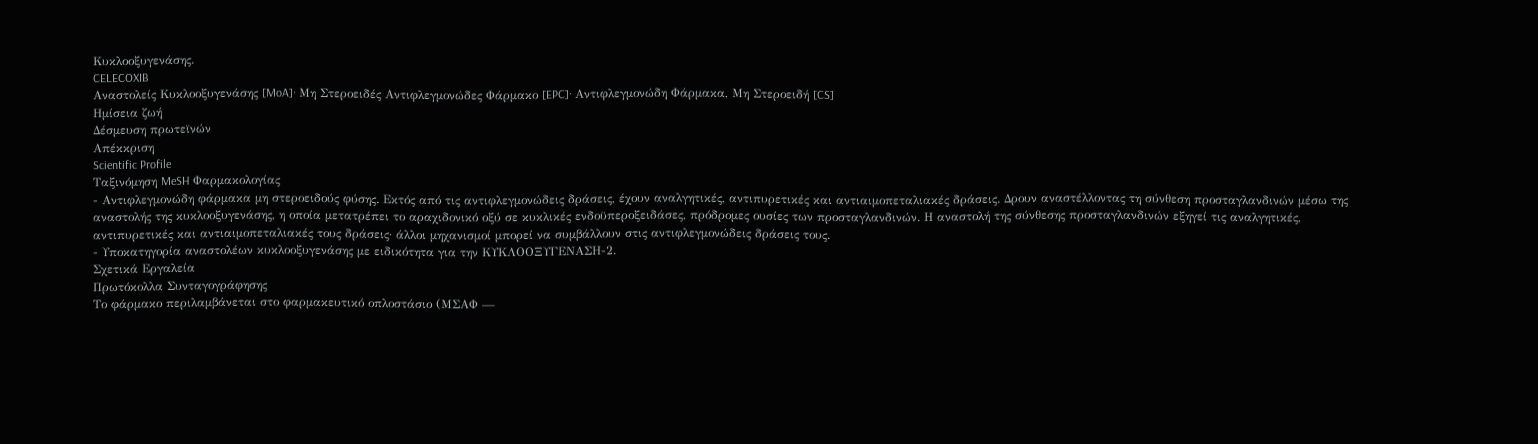Κυκλοοξυγενάσης.
CELECOXIB
Αναστολείς Κυκλοοξυγενάσης [MoA]· Μη Στεροειδές Αντιφλεγμονώδες Φάρμακο [EPC]· Αντιφλεγμονώδη Φάρμακα, Μη Στεροειδή [CS]
Ημίσεια ζωή
Δέσμευση πρωτεϊνών
Απέκκριση
Scientific Profile
Ταξινόμηση MeSH Φαρμακολογίας
- Αντιφλεγμονώδη φάρμακα μη στεροειδούς φύσης. Εκτός από τις αντιφλεγμονώδεις δράσεις, έχουν αναλγητικές, αντιπυρετικές και αντιαιμοπεταλιακές δράσεις. Δρουν αναστέλλοντας τη σύνθεση προσταγλανδινών μέσω της αναστολής της κυκλοοξυγενάσης, η οποία μετατρέπει το αραχιδονικό οξύ σε κυκλικές ενδοϋπεροξειδάσες, πρόδρομες ουσίες των προσταγλανδινών. Η αναστολή της σύνθεσης προσταγλανδινών εξηγεί τις αναλγητικές, αντιπυρετικές και αντιαιμοπεταλιακές τους δράσεις· άλλοι μηχανισμοί μπορεί να συμβάλλουν στις αντιφλεγμονώδεις δράσεις τους.
- Υποκατηγορία αναστολέων κυκλοοξυγενάσης με ειδικότητα για την ΚΥΚΛΟΟΞΥΓΕΝΑΣΗ-2.
Σχετικά Εργαλεία
Πρωτόκολλα Συνταγογράφησης
Το φάρμακο περιλαμβάνεται στο φαρμακευτικό οπλοστάσιο (ΜΣΑΦ —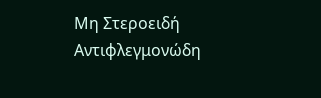Μη Στεροειδή Αντιφλεγμονώδη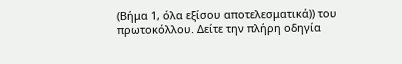(Βήμα 1, όλα εξίσου αποτελεσματικά)) του πρωτοκόλλου. Δείτε την πλήρη οδηγία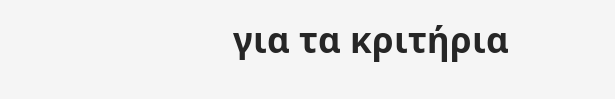για τα κριτήρια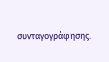συνταγογράφησης.